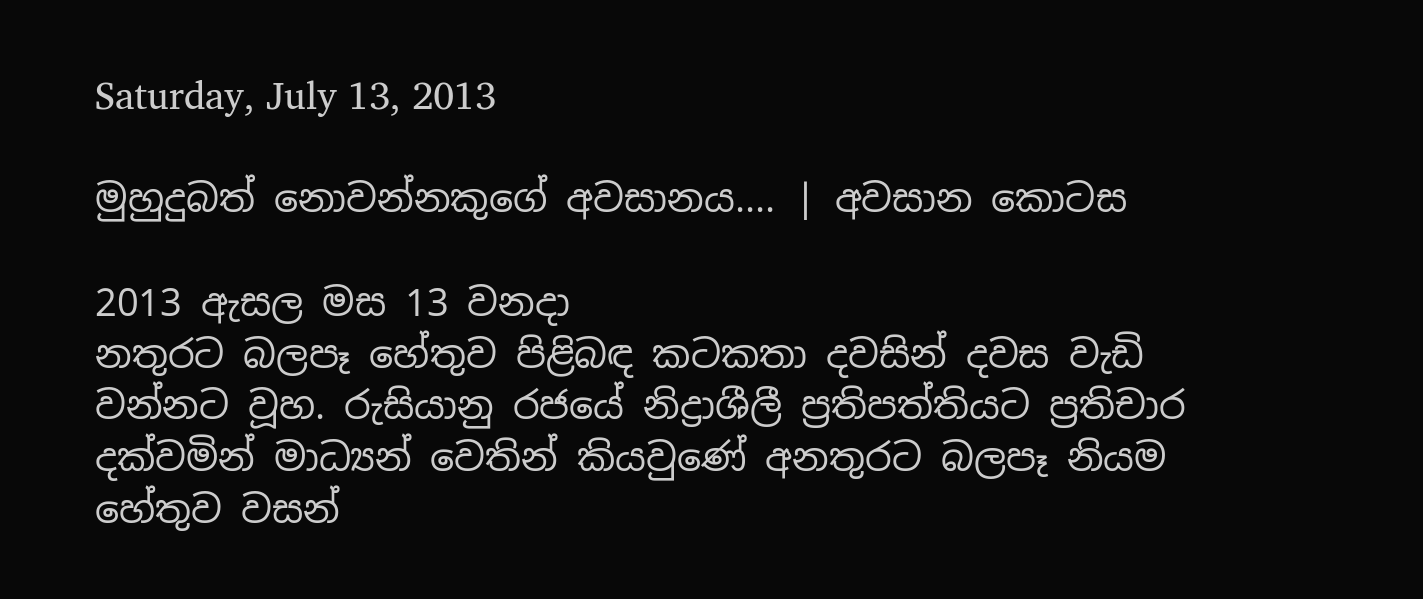Saturday, July 13, 2013

මුහුදුබත් නොවන්නකුගේ අවසානය.... | අවසාන කොටස

2013 ඇසල මස 13 වනදා
නතුරට බලපෑ හේතුව පිළිබඳ කටකතා දවසින් දවස වැඩි වන්නට වූහ. රුසියානු රජයේ නිද්‍රාශීලී ප්‍රතිපත්තියට ප්‍රතිචාර දක්වමින් මාධ්‍යන් වෙතින් කියවුණේ අනතුරට බලපෑ නියම හේතුව වසන්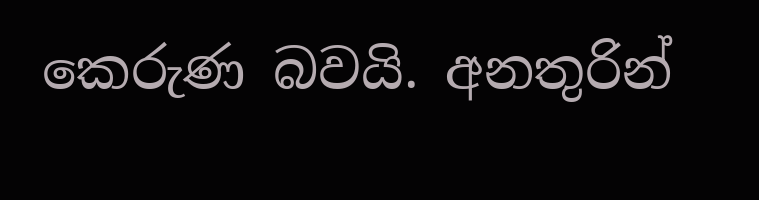කෙරුණ බවයි. අනතුරින්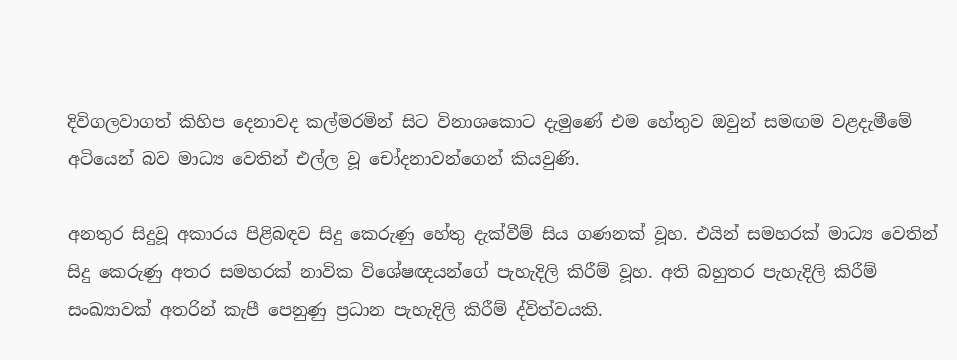දිවිගලවාගත් කිහිප දෙනාවද කල්මරමින් සිට විනාශකොට දැමුණේ එම හේතුව ඔවුන් සමඟම වළදැමීමේ අටියෙන් බව මාධ්‍ය වෙතින් එල්ල වූ චෝදනාවන්ගෙන් කියවුණි.

අනතුර සිදුවූ අකාරය පිළිබඳව සිදු කෙරුණු හේතු දැක්වීම් සිය ගණනක් වූහ. එයින් සමහරක් මාධ්‍ය වෙතින් සිදු කෙරුණු අතර සමහරක් නාවික විශේෂඥයන්ගේ පැහැදිලි කිරීම් වූහ. අති බහුතර පැහැදිලි කිරීම් සංඛ්‍යාවක් අතරින් කැපී පෙනුණු ප්‍රධාන පැහැදිලි කිරීම් ද්විත්වයකි.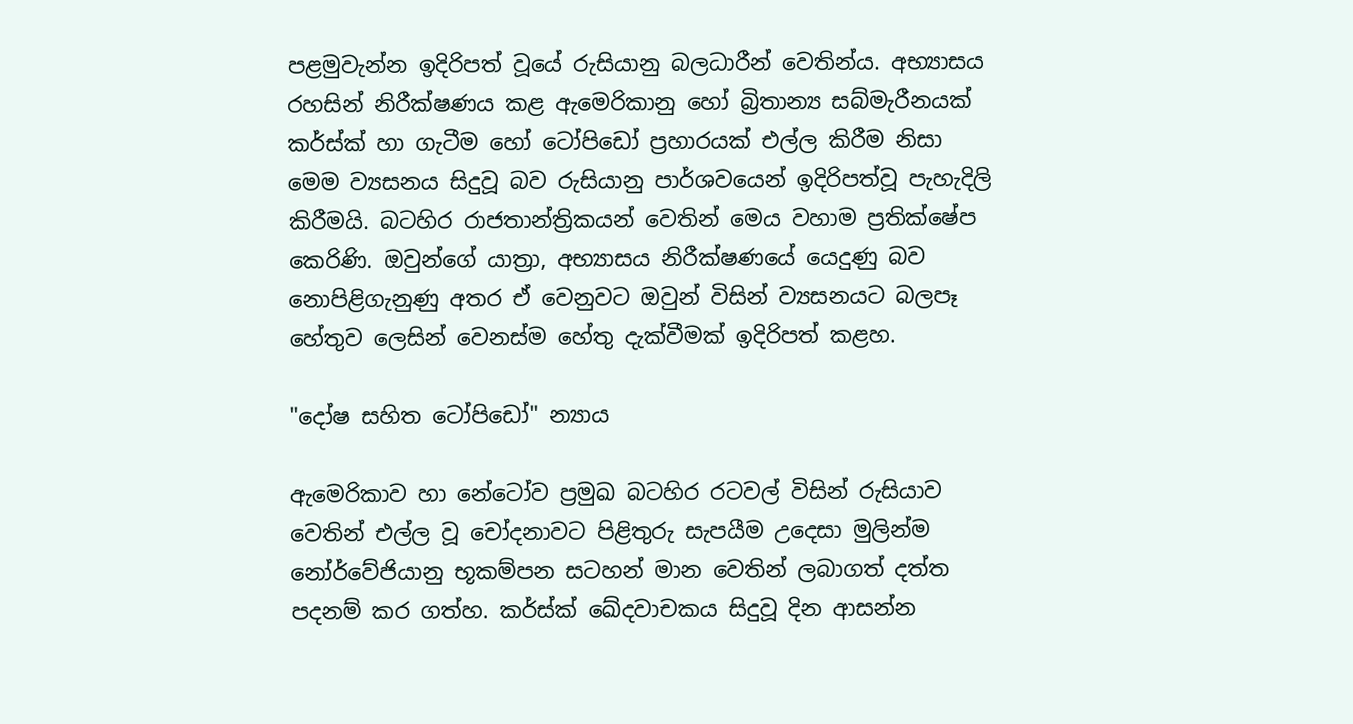පළමුවැන්න ඉදිරිපත් වූයේ රුසියානු බලධාරීන් වෙතින්ය. අභ්‍යාසය රහසින් නිරීක්ෂණය කළ ඇමෙරිකානු හෝ බ්‍රිතාන්‍ය සබ්මැරීනයක් කර්ස්ක් හා ගැටීම හෝ ටෝපිඩෝ ප්‍රහාරයක් එල්ල කිරීම නිසා මෙම ව්‍යසනය සිදුවූ බව රුසියානු පාර්ශවයෙන් ඉදිරිපත්වූ පැහැදිලි කිරීමයි. බටහිර රාජතාන්ත්‍රිකයන් වෙතින් මෙය වහාම ප්‍රතික්ෂේප කෙරිණි. ඔවුන්ගේ යාත්‍රා, අභ්‍යාසය නිරීක්ෂණයේ යෙදුණු බව නොපිළිගැනුණු අතර ඒ වෙනුවට ඔවුන් විසින් ව්‍යසනයට බලපෑ හේතුව ලෙසින් වෙනස්ම හේතු දැක්වීමක් ඉදිරිපත් කළහ.

"දෝෂ සහිත ටෝපිඩෝ" න්‍යාය

ඇමෙරිකාව හා නේටෝව ප්‍රමුඛ බටහිර රටවල් විසින් රුසියාව වෙතින් එල්ල වූ චෝදනාවට පිළිතුරු සැපයීම උදෙසා මුලින්ම නෝර්වේජියානු භූකම්පන සටහන් මාන වෙතින් ලබාගත් දත්ත පදනම් කර ගත්හ. කර්ස්ක් ඛේදවාචකය සිදුවූ දින ආසන්න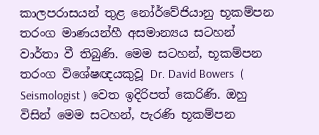කාලපරාසයන් තුළ නෝර්වේජියානු භූකම්පන තරංග මාණයන්හී අසමාන්‍යය සටහන් වාර්තා වී තිබුණි. මෙම සටහන්, භූකම්පන තරංග විශේෂඥයකුවූ Dr. David Bowers  ( Seismologist ) වෙත ඉදිරිපත් කෙරිණි. ඔහු විසින් මෙම සටහන්, පැරණි භූකම්පන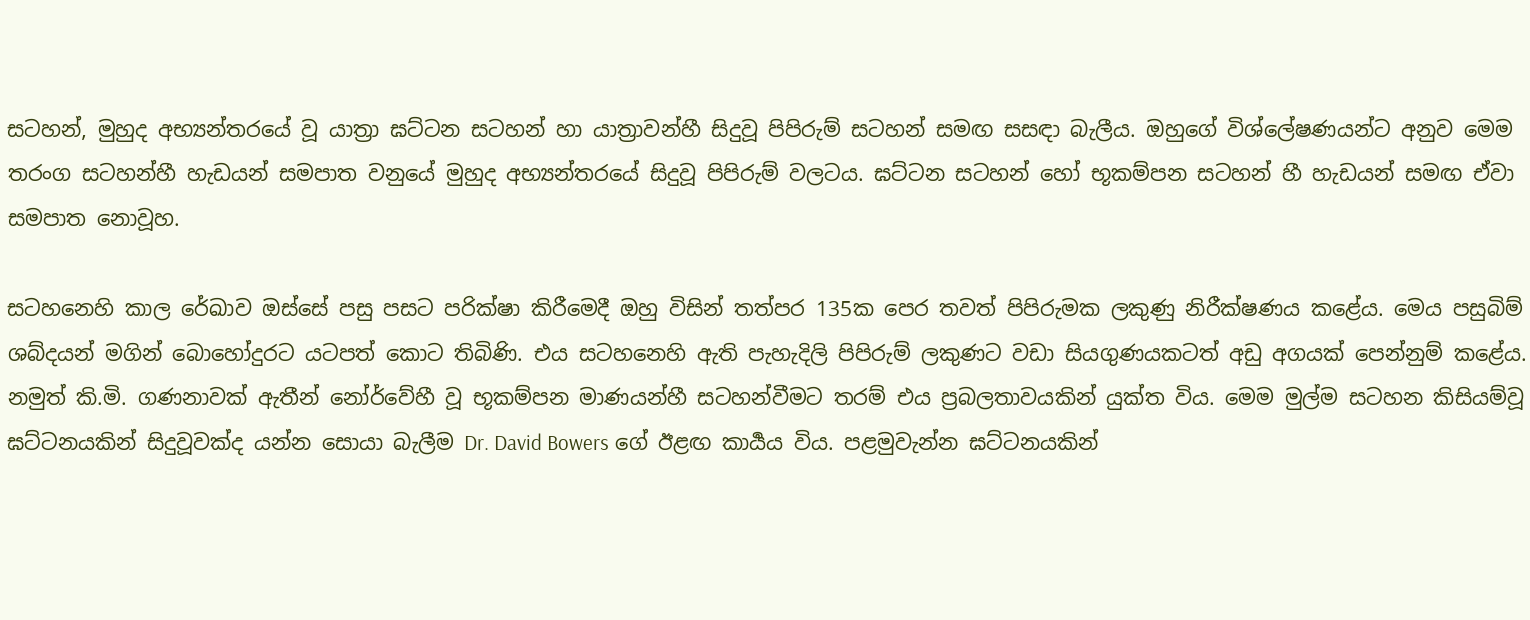සටහන්, මුහුද අභ්‍යන්තරයේ වූ යාත්‍රා ඝට්ටන සටහන් හා යාත්‍රාවන්හී සිදුවූ පිපිරුම් සටහන් සමඟ සසඳා බැලීය. ඔහුගේ විශ්ලේෂණයන්ට අනුව මෙම තරංග සටහන්හී හැඩයන් සමපාත වනුයේ මුහුද අභ්‍යන්තරයේ සිදුවූ පිපිරුම් වලටය. ඝට්ටන සටහන් හෝ භූකම්පන සටහන් හී හැඩයන් සමඟ ඒවා සමපාත නොවූහ.

සටහනෙහි කාල රේඛාව ඔස්සේ පසු පසට පරික්ෂා කිරීමෙදී ඔහු විසින් තත්පර 135ක පෙර තවත් පිපිරුමක ලකුණු නිරීක්ෂණය කළේය. මෙය පසුබිම් ශබ්දයන් මගින් බොහෝදුරට යටපත් කොට තිබිණි. එය සටහනෙහි ඇති පැහැදිලි පිපිරුම් ලකුණට වඩා සියගුණයකටත් අඩු අගයක් පෙන්නුම් කළේය. නමුත් කි.මි. ගණනාවක් ඇතීන් නෝර්වේහී වූ භූකම්පන මාණයන්හී සටහන්වීමට තරම් එය ප්‍රබලතාවයකින් යුක්ත විය. මෙම මුල්ම සටහන කිසියම්වූ ඝට්ටනයකින් සිදුවූවක්ද යන්න සොයා බැලීම Dr. David Bowers ගේ ඊළඟ කාර්‍යය විය. පළමුවැන්න ඝට්ටනයකින්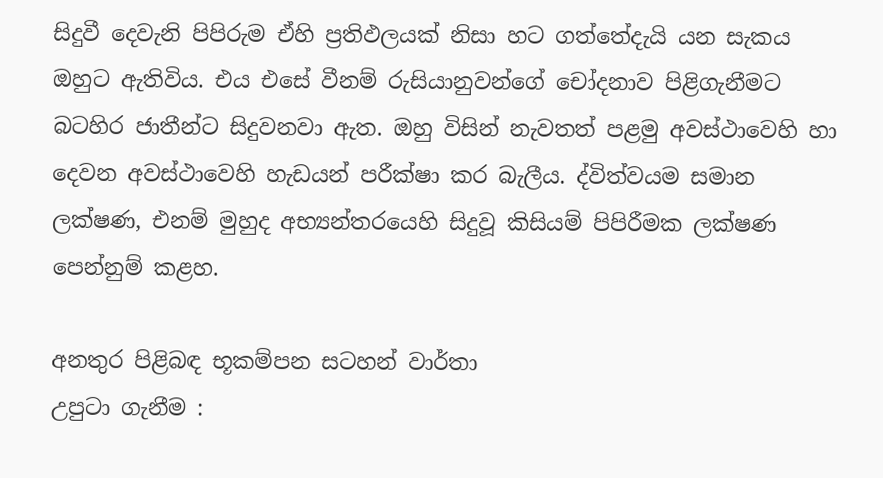සිදුවී දෙවැනි පිපිරුම ඒහි ප්‍රතිඵලයක් නිසා හට ගත්තේදැයි යන සැකය ඔහුට ඇතිවිය. එය එසේ වීනම් රුසියානුවන්ගේ චෝදනාව පිළිගැනීමට බටහිර ජාතීන්ට සිදුවනවා ඇත. ඔහු විසින් නැවතත් පළමු අවස්ථාවෙහි හා දෙවන අවස්ථාවෙහි හැඩයන් පරීක්ෂා කර බැලීය. ද්විත්වයම සමාන ලක්ෂණ, එනම් මුහුද අභ්‍යන්තරයෙහි සිදුවූ කිසියම් පිපිරීමක ලක්ෂණ පෙන්නුම් කළහ.

අනතුර පිළිබඳ භූකම්පන සටහන් වාර්තා
උපුටා ගැනීම :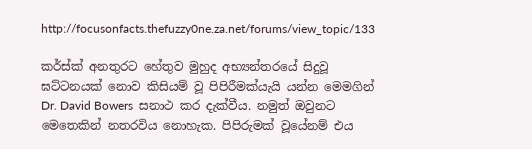http://focusonfacts.thefuzzy0ne.za.net/forums/view_topic/133

කර්ස්ක් අනතුරට හේතුව මුහුද අභ්‍යන්තරයේ සිදුවූ ඝට්ටනයක් නොව කිසියම් වූ පිපිරීමක්යැයි යන්න මෙමගින් Dr. David Bowers  සනාථ කර දැක්වීය. නමුත් ඔවුනට මෙතෙකින් නතරවිය නොහැක. පිපිරුමක් වූයේනම් එය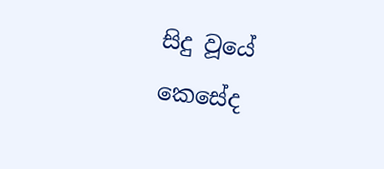සිදු වූයේ කෙසේද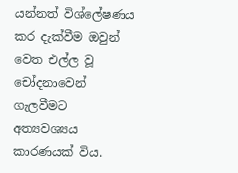යන්නත් විශ්ලේෂණය කර දැක්වීම ඔවුන් වෙත එල්ල වූ චෝදනාවෙන් ගැලවීමට අත්‍යවශ්‍යය කාරණයක් විය.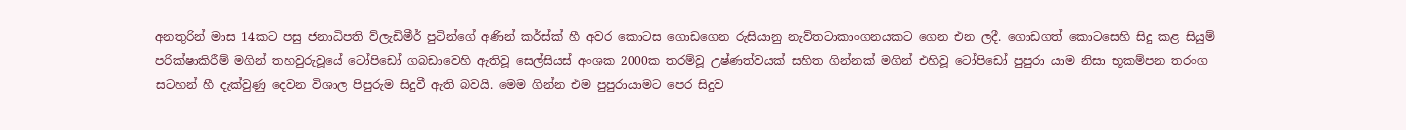අනතුරින් මාස 14කට පසු ජනාධිපති ව්ලැඩිමීර් පුටින්ගේ අණින් කර්ස්ක් හී අවර කොටස ගොඩගෙන රුසියානු නැව්තටාකාංගනයකට ගෙන එන ලදී. ගොඩගත් කොටසෙහි සිදු කළ සියුම් පරික්ෂාකිරීම් මගින් තහවුරුවූයේ ටෝපිඩෝ ගබඩාවෙහි ඇතිවූ සෙල්සියස් අංශක 2000ක තරම්වූ උෂ්ණත්වයක් සහිත ගින්නක් මගින් එහිවූ ටෝපිඩෝ පුපුරා යාම නිසා භූකම්පන තරංග සටහන් හී දැක්වුණු දෙවන විශාල පිපුරුම සිදුවී ඇති බවයි. මෙම ගින්න එම පුපුරායාමට පෙර සිදුව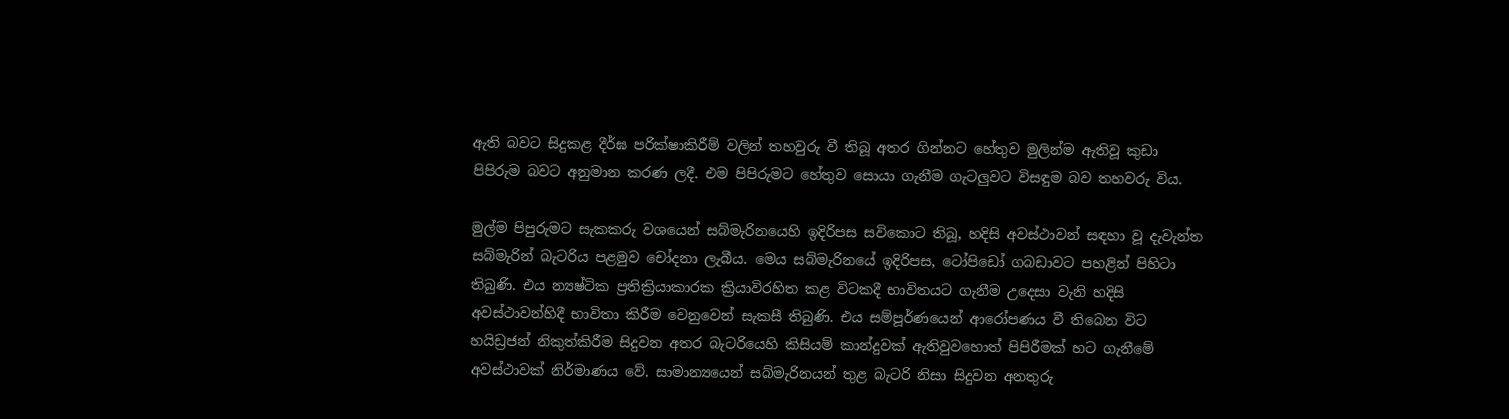ඇති බවට සිදුකළ දීර්ඝ පරික්ෂාකිරීම් වලින් තහවුරු වී තිබූ අතර ගින්නට හේතුව මුලින්ම ඇතිවූ කුඩා පිපිරුම බවට අනුමාන කරණ ලදී. එම පිපිරුමට හේතුව සොයා ගැනීම ගැටලුවට විසඳුම බව තහවරු විය.

මුල්ම පිපුරුමට සැකකරු වශයෙන් සබ්මැරිනයෙහි ඉදිරිපස සවිකොට තිබූ, හදිසි අවස්ථාවන් සඳහා වූ දැවැන්ත සබ්මැරින් බැටරිය පළමුව චෝදනා ලැබීය. මෙය සබ්මැරිනයේ ඉදිරිපස, ටෝපිඩෝ ගබඩාවට පහළින් පිහිටා තිබුණි. එය න්‍යෂ්ටික ප්‍රතික්‍රියාකාරක ක්‍රියාවිරහිත කළ විටකදී භාවිතයට ගැනීම උදෙසා වැනි හදිසි අවස්ථාවන්හිදී භාවිතා කිරීම වෙනුවෙන් සැකසී තිබුණි. එය සම්පූර්ණයෙන් ආරෝපණය වී තිබෙන විට හයිඩ්‍රජන් නිකුත්කිරීම සිදුවන අතර බැටරියෙහි කිසියම් කාන්දුවක් ඇතිවුවහොත් පිපිරීමක් හට ගැනීමේ අවස්ථාවක් නිර්මාණය වේ. සාමාන්‍යයෙන් සබ්මැරිනයන් තුළ බැටරි නිසා සිදුවන අනතුරු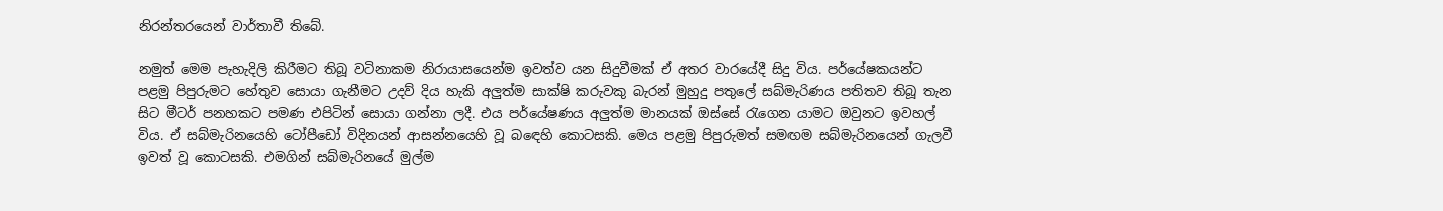නිරන්තරයෙන් වාර්තාවී තිබේ.

නමුත් මෙම පැහැදිලි කිරීමට තිබූ වටිනාකම නිරායාසයෙන්ම ඉවත්ව යන සිදුවීමක් ඒ අතර වාරයේදී සිදු විය. පර්යේෂකයන්ට පළමු පිපුරුමට හේතුව සොයා ගැනීමට උදව් දිය හැකි අලුත්ම සාක්ෂි කරුවකු බැරන් මුහුදු පතුලේ සබ්මැරිණය පතිතව තිබූ තැන සිට මීටර් පනහකට පමණ එපිටින් සොයා ගන්නා ලදී. එය පර්යේෂණය අලුත්ම මානයක් ඔස්සේ රැගෙන යාමට ඔවුනට ඉවහල් විය. ඒ සබ්මැරිනයෙහි ටෝපීඩෝ විදිනයන් ආසන්නයෙහි වූ බඳෙහි කොටසකි. මෙය පළමු පිපුරුමත් සමඟම සබ්මැරිනයෙන් ගැලවී ඉවත් වූ කොටසකි. එමගින් සබ්මැරිනයේ මුල්ම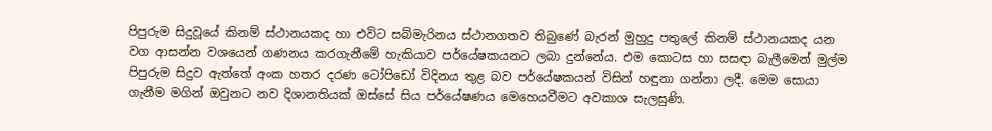පිපුරුම සිදුවූයේ කිනම් ස්ථානයකද හා එවිට සබ්මැරිනය ස්ථානගතව තිබුණේ බැරන් මුහුදු පතුලේ කිනම් ස්ථානයකද යන වග ආසන්න වශයෙන් ගණනය කරගැනීමේ හැකියාව පර්යේෂකයනට ලබා දුන්නේය. එම කොටස හා සසඳා බැලීමෙන් මුල්ම පිපුරුම සිදුව ඇත්තේ අංක හතර දරණ ටෝපිඩෝ විදිනය තුළ බව පර්යේෂකයන් විසින් හඳුනා ගන්නා ලදී. මෙම සොයා ගැනීම මගින් ඔවුනට නව දිශානතියක් ඔස්සේ සිය පර්යේෂණය මෙහෙයවීමට අවකාශ සැලසුණි.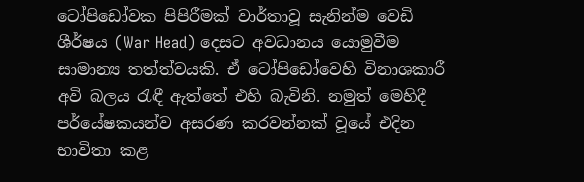ටෝපිඩෝවක පිපිරීමක් වාර්තාවූ සැනින්ම වෙඩි ශීර්ෂය (War Head) දෙසට අවධානය යොමුවීම සාමාන්‍ය තත්ත්වයකි. ඒ ටෝපිඩෝවෙහි විනාශකාරී අවි බලය රැඳී ඇත්තේ එහි බැවිනි. නමුත් මෙහිදී පර්යේෂකයන්ව අසරණ කරවන්නක් වූයේ එදින භාවිතා කළ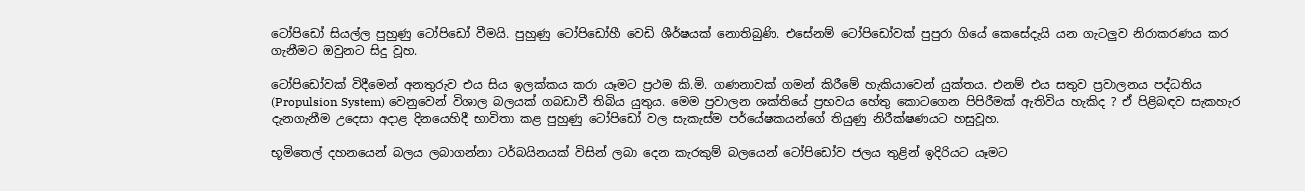ටෝපිඩෝ සියල්ල පුහුණු ටෝපිඩෝ වීමයි. පුහුණු ටෝපිඩෝහී වෙඩි ශීර්ෂයක් නොතිබුණි. එසේනම් ටෝපිඩෝවක් පුපුරා ගියේ කෙසේදැයි යන ගැටලුව නිරාකරණය කර ගැනීමට ඔවුනට සිදු වූහ.

ටෝපිඩෝවක් විදීමෙන් අනතුරුව එය සිය ඉලක්කය කරා යෑමට ප්‍රථම කි.මි. ගණනාවක් ගමන් කිරීමේ හැකියාවෙන් යුක්තය. එනම් එය සතුව ප්‍රවාලනය පද්ධතිය (Propulsion System) වෙනුවෙන් විශාල බලයක් ගබඩාවී තිබිය යුතුය. මෙම ප්‍රවාලන ශක්තියේ ප්‍රභවය හේතු කොටගෙන පිපිරීමක් ඇතිවිය හැකිද ? ඒ පිළිබඳව සැකහැර දැනගැනීම උදෙසා අදාළ දිනයෙහිදී භාවිතා කළ පුහුණු ටෝපිඩෝ වල සැකැස්ම පර්යේෂකයන්ගේ තියුණු නිරීක්ෂණයට හසුවූහ.

භූමිතෙල් දහනයෙන් බලය ලබාගන්නා ටර්බයිනයක් විසින් ලබා දෙන කැරකුම් බලයෙන් ටෝපිඩෝව ජලය තුළින් ඉදිරියට යෑමට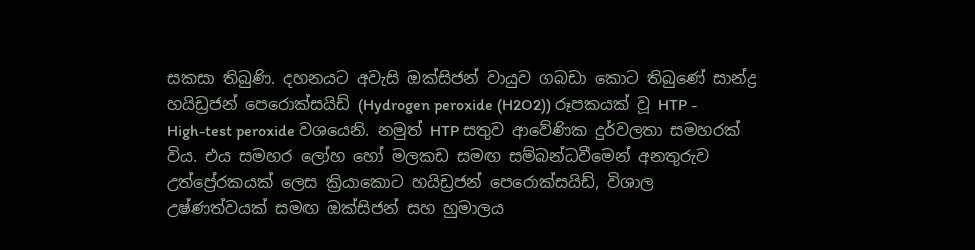සකසා තිබුණි. දහනයට අවැසි ඔක්සිජන් වායුව ගබඩා කොට තිබුණේ සාන්ද්‍ර හයිඩ්‍රජන් පෙරොක්සයිඩ් (Hydrogen peroxide (H2O2)) රූපකයක් වූ HTP - High-test peroxide වශයෙනි. නමුත් HTP සතුව ආවේණික දුර්වලතා සමහරක් විය. එය සමහර ලෝහ හෝ මලකඩ සමඟ සම්බන්ධවීමෙන් අනතුරුව උත්ප්‍රේරකයක් ලෙස ක්‍රියාකොට හයිඩ්‍රජන් පෙරොක්සයිඩ්, විශාල උෂ්ණත්වයක් සමඟ ඔක්සිජන් සහ හුමාලය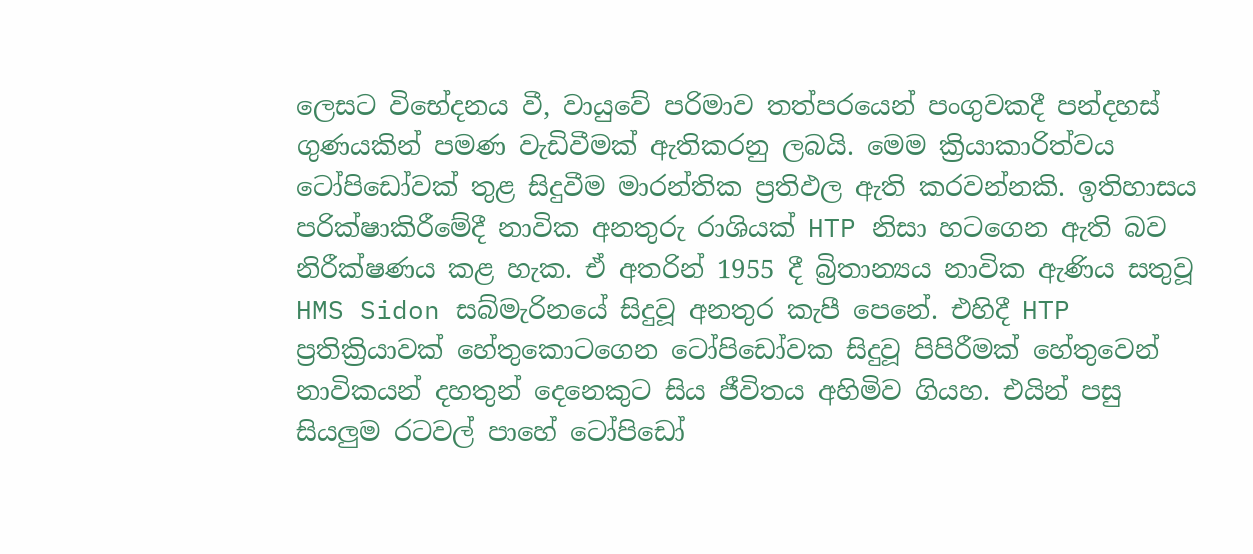ලෙසට විභේදනය වී, වායුවේ පරිමාව තත්පරයෙන් පංගුවකදී පන්දහස් ගුණයකින් පමණ වැඩිවීමක් ඇතිකරනු ලබයි. මෙම ක්‍රියාකාරිත්වය ටෝපිඩෝවක් තුළ සිදුවීම මාරන්තික ප්‍රතිඵල ඇති කරවන්නකි. ඉතිහාසය පරික්ෂාකිරීමේදී නාවික අනතුරු රාශියක් HTP නිසා හටගෙන ඇති බව නිරීක්ෂණය කළ හැක. ඒ අතරින් 1955 දී බ්‍රිතාන්‍යය නාවික ඇණිය සතුවූ HMS Sidon සබ්මැරිනයේ සිදුවූ අනතුර කැපී පෙනේ. එහිදී HTP ප්‍රතික්‍රියාවක් හේතුකොටගෙන ටෝපිඩෝවක සිදුවූ පිපිරීමක් හේතුවෙන් නාවිකයන් දහතුන් දෙනෙකුට සිය ජීවිතය අහිමිව ගියහ. එයින් පසු සියලුම රටවල් පාහේ ටෝපිඩෝ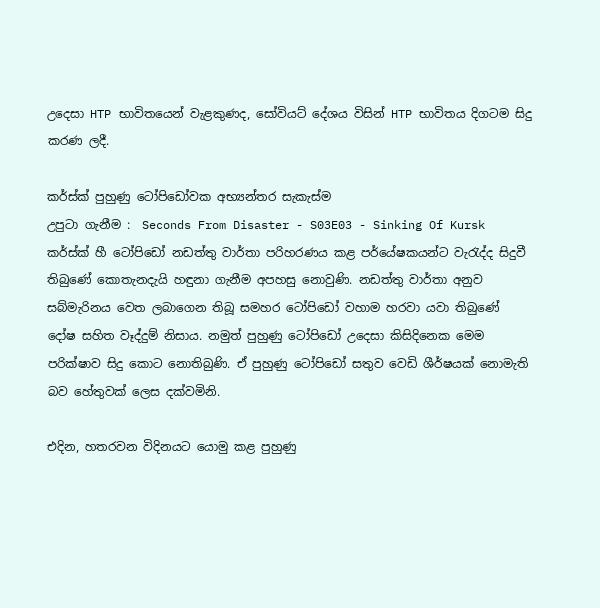උදෙසා HTP භාවිතයෙන් වැළකුණද, සෝවියට් දේශය විසින් HTP භාවිතය දිගටම සිදු කරණ ලදී.

කර්ස්ක් පුහුණු ටෝපිඩෝවක අභ්‍යන්තර සැකැස්ම
උපුටා ගැනීම :  Seconds From Disaster - S03E03 - Sinking Of Kursk
කර්ස්ක් හී ටෝපිඩෝ නඩත්තු වාර්තා පරිහරණය කළ පර්යේෂකයන්ට වැරැද්ද සිදුවී තිබුණේ කොතැනදැයි හඳුනා ගැනීම අපහසු නොවුණි. නඩත්තු වාර්තා අනුව සබ්මැරිනය වෙත ලබාගෙන තිබූ සමහර ටෝපිඩෝ වහාම හරවා යවා තිබුණේ දෝෂ සහිත වෑද්දුම් නිසාය. නමුත් පුහුණු ටෝපිඩෝ උදෙසා කිසිදිනෙක මෙම පරික්ෂාව සිදු කොට නොතිබුණි. ඒ පුහුණු ටෝපිඩෝ සතුව වෙඩි ශීර්ෂයක් නොමැති බව හේතුවක් ලෙස දක්වමිනි.

එදින, හතරවන විදිනයට යොමු කළ පුහුණු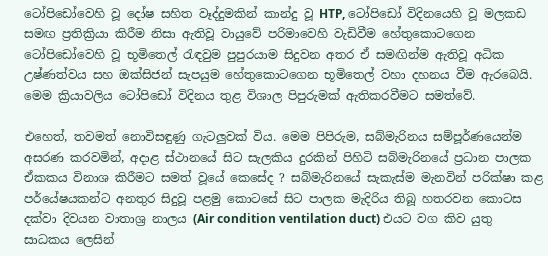ටෝපිඩෝවෙහි වූ දෝෂ සහිත වෑද්දුමකින් කාන්දු වූ HTP, ටෝපිඩෝ විදිනයෙහි වූ මලකඩ සමඟ ප්‍රතික්‍රියා කිරීම නිසා ඇතිවූ වායුවේ පරිමාවෙහි වැඩිවීම හේතුකොටගෙන ටෝපිඩෝවෙහි වූ භූමිතෙල් රැඳවුම පුපුරයාම සිදුවන අතර ඒ සමඟින්ම ඇතිවූ අධික උෂ්ණත්වය සහ ඔක්සිජන් සැපයුම හේතුකොටගෙන භූමිතෙල් වහා දහනය වීම ඇරබෙයි. මෙම ක්‍රියාවලිය ටෝපිඩෝ විදිනය තුළ විශාල පිපුරුමක් ඇතිකරවීමට සමත්වේ.

එහෙත්, තවමත් නොවිසඳුණු ගැටලුවක් විය. මෙම පිපිරුම, සබ්මැරිනය සම්පූර්ණයෙන්ම අසරණ කරවමින්, අදාළ ස්ථානයේ සිට සැලකිය දුරකින් පිහිටි සබ්මැරිනයේ ප්‍රධාන පාලක ඒකකය විනාශ කිරීමට සමත් වූයේ කෙසේද ? සබ්මැරිනයේ සැකැස්ම මැනවින් පරික්ෂා කළ පර්යේෂයකන්ට අනතුර සිදුවූ පළමු කොටසේ සිට පාලක මැදිරිය තිබූ හතරවන කොටස දක්වා දිවයන වාතාශ්‍ර නාලය (Air condition ventilation duct) එයට වග කිව යුතු සාධකය ලෙසින්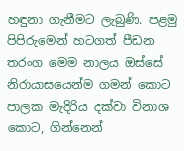හඳුනා ගැනීමට ලැබුණි. පළමු පිපිරුමෙන් හටගත් පීඩන තරංග මෙම නාලය ඔස්සේ නිරායාසයෙන්ම ගමන් කොට පාලක මැදිරිය දක්වා විනාශ කොට, ගින්නෙන්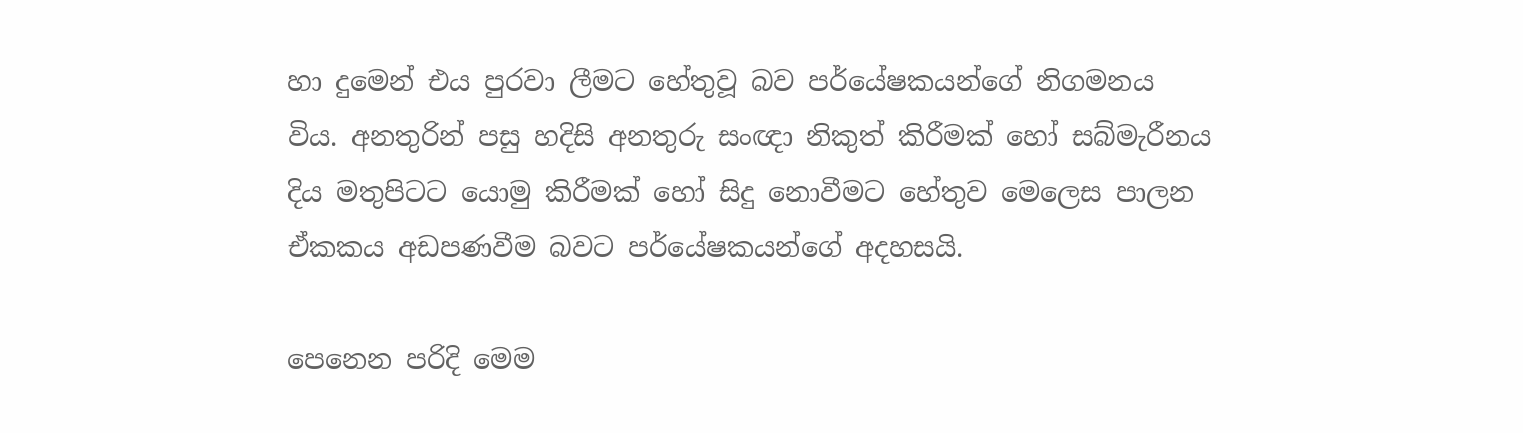හා දුමෙන් එය පුරවා ලීමට හේතුවූ බව පර්යේෂකයන්ගේ නිගමනය විය. අනතුරින් පසු හදිසි අනතුරු සංඥා නිකුත් කිරීමක් හෝ සබ්මැරීනය දිය මතුපිටට යොමු කිරීමක් හෝ සිදු නොවීමට හේතුව මෙලෙස පාලන ඒකකය අඩපණවීම බවට පර්යේෂකයන්ගේ අදහසයි.

පෙනෙන පරිදි මෙම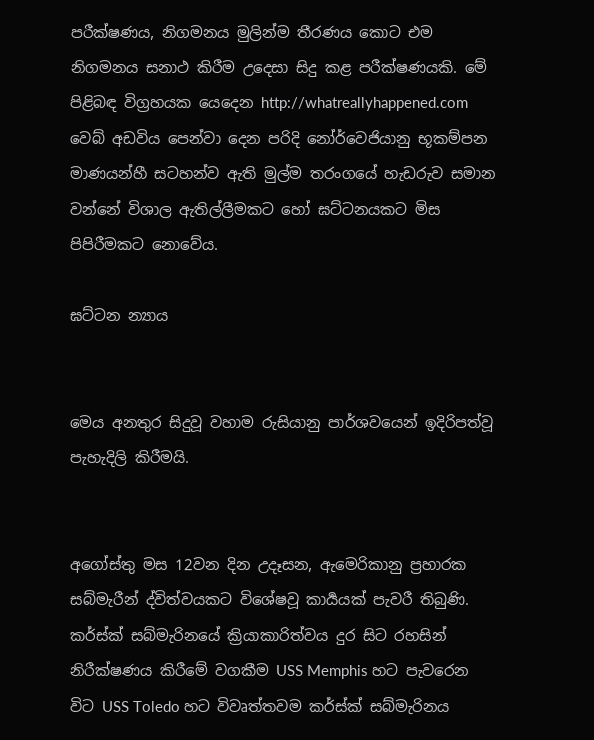පරීක්ෂණය, නිගමනය මුලින්ම තීරණය කොට එම නිගමනය සනාථ කිරීම උදෙසා සිදු කළ පරීක්ෂණයකි. මේ පිළිබඳ විග්‍රහයක යෙදෙන http://whatreallyhappened.com වෙබ් අඩවිය පෙන්වා දෙන පරිදි නෝර්වෙජියානු භූකම්පන මාණයන්හී සටහන්ව ඇති මුල්ම තරංගයේ හැඩරුව සමාන වන්නේ විශාල ඇතිල්ලීමකට හෝ ඝට්ටනයකට මිස පිපිරීමකට නොවේය.

ඝට්ටන න්‍යාය


මෙය අනතුර සිදුවූ වහාම රුසියානු පාර්ශවයෙන් ඉදිරිපත්වූ පැහැදිලි කිරීමයි.


අගෝස්තු මස 12වන දින උදෑසන, ඇමෙරිකානු ප්‍රහාරක සබ්මැරීන් ද්විත්වයකට විශේෂවූ කාර්‍යයක් පැවරී තිබුණි. කර්ස්ක් සබ්මැරිනයේ ක්‍රියාකාරිත්වය දුර සිට රහසින් නිරීක්ෂණය කිරීමේ වගකීම USS Memphis හට පැවරෙන විට USS Toledo හට විවෘත්තවම කර්ස්ක් සබ්මැරිනය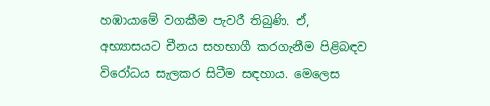හඹායාමේ වගකීම පැවරී තිබුණි. ඒ, අභ්‍යාසයට චීනය සහභාගී කරගැනීම පිළිබඳව විරෝධය සැලකර සිටීම සඳහාය. මෙලෙස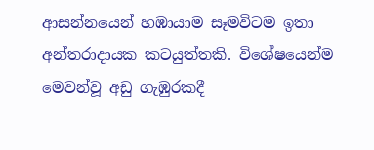ආසන්නයෙන් හඹායාම සෑමවිටම ඉතා අන්තරාදායක කටයුත්තකි. විශේෂයෙන්ම මෙවන්වූ අඩු ගැඹුරකදී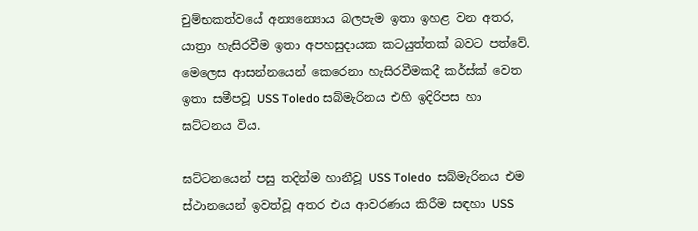චුම්භකත්වයේ අන්‍යන්‍යොය බලපැම ඉතා ඉහළ වන අතර, යාත්‍රා හැසිරවීම ඉතා අපහසුදායක කටයුත්තක් බවට පත්වේ. මෙලෙස ආසන්නයෙන් කෙරෙනා හැසිරවීමකදී කර්ස්ක් වෙත ඉතා සමීපවූ USS Toledo සබ්මැරිනය එහි ඉදිරිපස හා ඝට්ටනය විය.

ඝට්ටනයෙන් පසු තදින්ම හානීවූ USS Toledo  සබ්මැරිනය එම ස්ථානයෙන් ඉවත්වූ අතර එය ආවරණය කිරීම සඳහා USS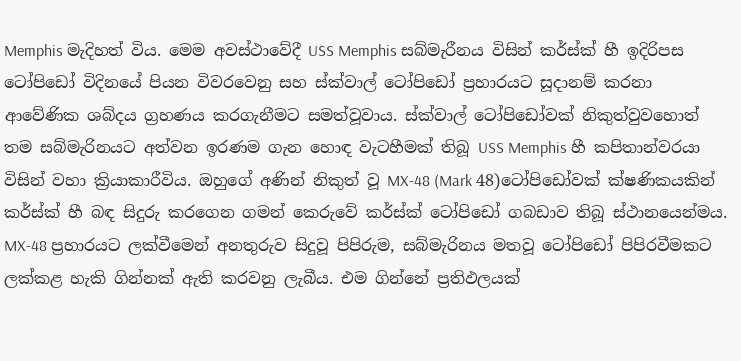Memphis මැදිහත් විය. මෙම අවස්ථාවේදී USS Memphis සබ්මැරීනය විසින් කර්ස්ක් හී ඉදිරිපස ටෝපිඩෝ විදිනයේ පියන විවරවෙනු සහ ස්ක්වාල් ටෝපිඩෝ ප්‍රහාරයට සූදානම් කරනා ආවේණික ශබ්දය ග්‍රහණය කරගැනීමට සමත්වූවාය. ස්ක්වාල් ටෝපිඩෝවක් නිකුත්වුවහොත් තම සබ්මැරිනයට අත්වන ඉරණම ගැන හොඳ වැටහීමක් තිබූ USS Memphis හී කපිතාන්වරයා විසින් වහා ක්‍රියාකාරීවිය. ඔහුගේ අණින් නිකුත් වූ MX-48 (Mark 48)ටෝපිඩෝවක් ක්ෂණිකයකින් කර්ස්ක් හී බඳ සිදුරු කරගෙන ගමන් කෙරුවේ කර්ස්ක් ටෝපිඩෝ ගබඩාව තිබූ ස්ථානයෙන්මය. MX-48 ප්‍රහාරයට ලක්වීමෙන් අනතුරුව සිදුවූ පිපිරුම, සබ්මැරිනය මතවූ ටෝපිඩෝ පිපිරවීමකට ලක්කළ හැකි ගින්නක් ඇති කරවනු ලැබීය. එම ගින්නේ ප්‍රතිඵලයක්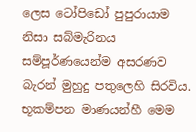ලෙස ටෝපිඩෝ පුපුරායාම නිසා සබ්මැරිනය සම්පූර්ණයෙන්ම අසරණව බැරන් මුහුදු පතුලෙහි සිරවිය. භූකම්පන මාණයන්හී මෙම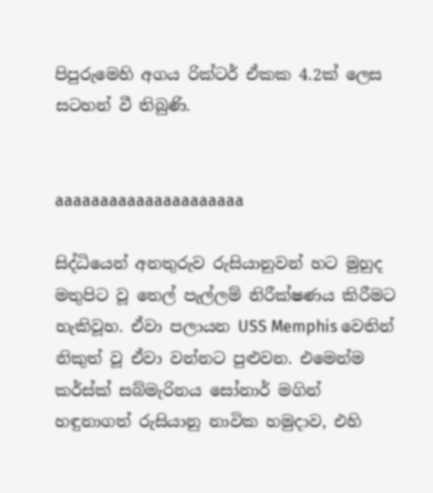පිපුරුමෙහි අගය රික්ටර් ඒකක 4.2ක් ලෙස සටහන් වී තිබුණි.


aaaaaaaaaaaaaaaaaaaaa

සිද්ධියෙන් අනතුරුව රුසියානුවන් හට මුහුද මතුපිට වූ තෙල් පැල්ලම් නිරීක්ෂණය කිරීමට හැකිවූහ. ඒවා පලායන USS Memphis වෙතින් නිකුත් වූ ඒවා වන්නට පුළුවන. එමෙන්ම කර්ස්ක් සබ්මැරිනය සෝනාර් මගින් හඳුනාගත් රුසියානු නාවික හමුදාව, එහි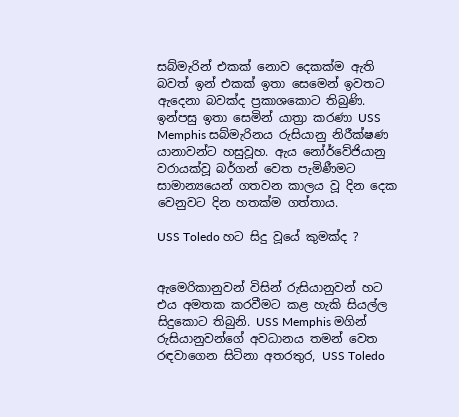සබ්මැරින් එකක් නොව දෙකක්ම ඇති බවත් ඉන් එකක් ඉතා සෙමෙන් ඉවතට ඇදෙනා බවක්ද ප්‍රකාශකොට තිබුණි.  ඉන්පසු ඉතා සෙමින් යාත්‍රා කරණා USS Memphis සබ්මැරිනය රුසියානු නිරීක්ෂණ යානාවන්ට හසුවූහ. ඇය නෝර්වේජියානු වරායක්වූ බර්ගන් වෙත පැමිණීමට සාමාන්‍යයෙන් ගතවන කාලය වූ දින දෙක වෙනුවට දින හතක්ම ගත්තාය.

USS Toledo හට සිදු වූයේ කුමක්ද ?


ඇමෙරිකානුවන් විසින් රුසියානුවන් හට එය අමතක කරවීමට කළ හැකි සියල්ල සිදුකොට තිබුනි. USS Memphis මගින් රුසියානුවන්ගේ අවධානය තමන් වෙත රඳවාගෙන සිටිනා අතරතුර, USS Toledo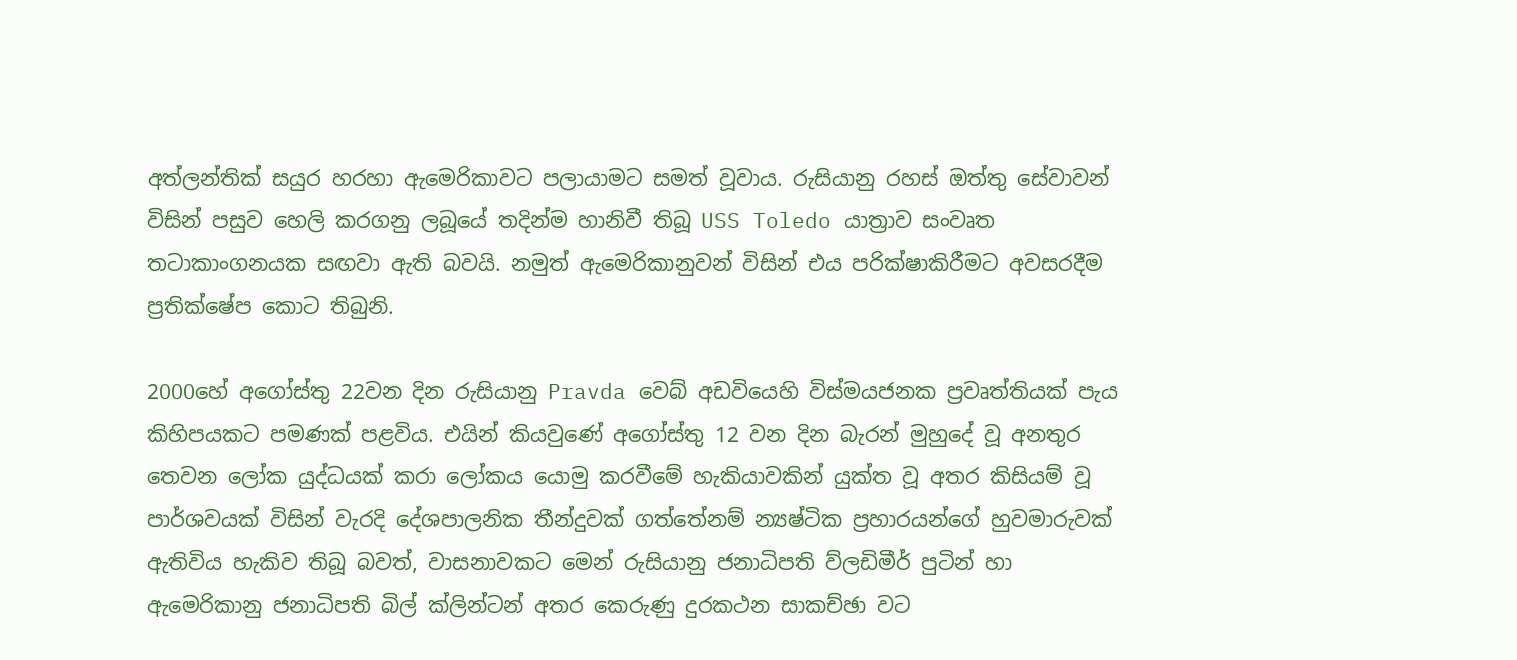අත්ලන්තික් සයුර හරහා ඇමෙරිකාවට පලායාමට සමත් වූවාය. රුසියානු රහස් ඔත්තු සේවාවන් විසින් පසුව හෙලි කරගනු ලබූයේ තදින්ම හානිවී තිබූ USS Toledo යාත්‍රාව සංවෘත තටාකාංගනයක සඟවා ඇති බවයි. නමුත් ඇමෙරිකානුවන් විසින් එය පරික්ෂාකිරීමට අවසරදීම ප්‍රතික්ෂේප කොට තිබුනි.

2000හේ අගෝස්තු 22වන දින රුසියානු Pravda වෙබ් අඩවියෙහි විස්මයජනක ප්‍රවෘත්තියක් පැය කිහිපයකට පමණක් පළවිය. එයින් කියවුණේ අගෝස්තු 12 වන දින බැරන් මුහුදේ වූ අනතුර තෙවන ලෝක යුද්ධයක් කරා ලෝකය යොමු කරවීමේ හැකියාවකින් යුක්ත වූ අතර කිසියම් වූ පාර්ශවයක් විසින් වැරදි දේශපාලනික තීන්දුවක් ගත්තේනම් න්‍යෂ්ටික ප්‍රහාරයන්ගේ හුවමාරුවක් ඇතිවිය හැකිව තිබූ බවත්, වාසනාවකට මෙන් රුසියානු ජනාධිපති ව්ලඩිමීර් පුටින් හා ඇමෙරිකානු ජනාධිපති බිල් ක්ලින්ටන් අතර කෙරුණු දුරකථන සාකච්ඡා වට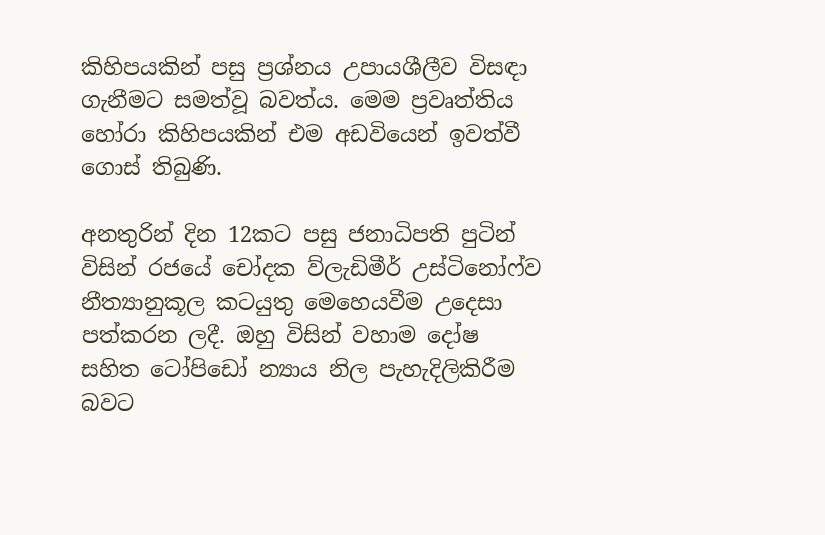කිහිපයකින් පසු ප්‍රශ්නය උපායශීලීව විසඳා ගැනීමට සමත්වූ බවත්ය. මෙම ප්‍රවෘත්තිය හෝරා කිහිපයකින් එම අඩවියෙන් ඉවත්වී ගොස් තිබුණි.

අනතුරින් දින 12කට පසු ජනාධිපති පුටින් විසින් රජයේ චෝදක ව්ලැඩිමීර් උස්ටිනෝෆ්ව නීත්‍යානුකූල කටයුතු මෙහෙයවීම උදෙසා පත්කරන ලදී. ඔහු විසින් වහාම දෝෂ සහිත ටෝපිඩෝ න්‍යාය නිල පැහැදිලිකිරීම බවට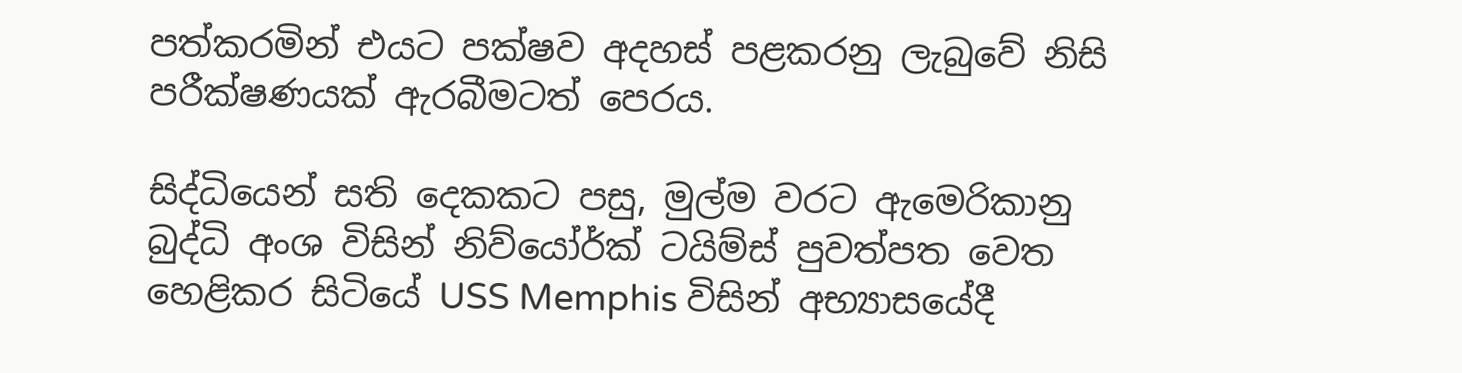පත්කරමින් එයට පක්ෂව අදහස් පළකරනු ලැබුවේ නිසි පරීක්ෂණයක් ඇරබීමටත් පෙරය.

සිද්ධියෙන් සති දෙකකට පසු, මුල්ම වරට ඇමෙරිකානු බුද්ධි අංශ විසින් නිව්යෝර්ක් ටයිම්ස් පුවත්පත වෙත හෙළිකර සිටියේ USS Memphis විසින් අභ්‍යාසයේදී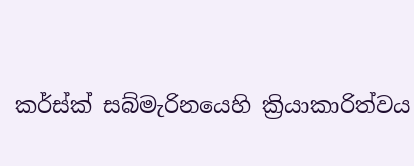කර්ස්ක් සබ්මැරිනයෙහි ක්‍රියාකාරිත්වය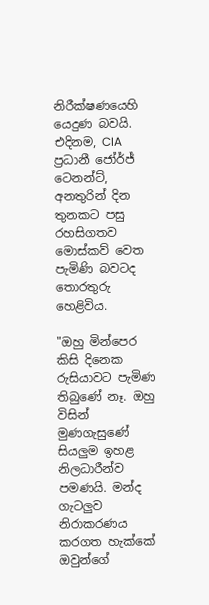නිරීක්ෂණයෙහි යෙදුණ බවයි. එදිනම, CIA ප්‍රධානී ජෝර්ජ් ටෙනන්ට්, අනතුරින් දින තුනකට පසු රහසිගතව මොස්කව් වෙත පැමිණි බවටද තොරතුරු හෙළිවිය.

"ඔහු මින්පෙර කිසි දිනෙක රුසියාවට පැමිණ තිබුණේ නෑ. ඔහු විසින් මුණගැසුණේ සියලුම ඉහළ නිලධාරීන්ව පමණයි. මන්ද ගැටලුව නිරාකරණය කරගත හැක්කේ ඔවුන්ගේ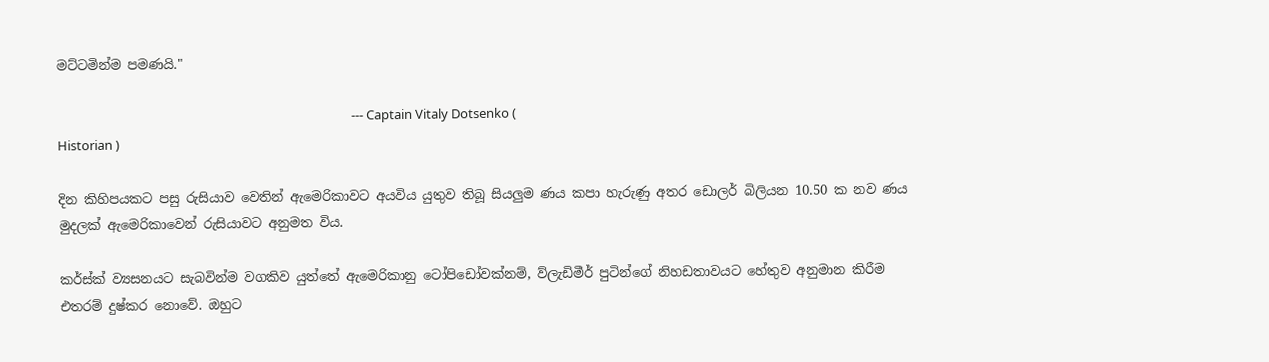මට්ටමින්ම පමණයි."

                                                                                                  --- Captain Vitaly Dotsenko ( Historian )

දින කිහිපයකට පසු රුසියාව වෙතින් ඇමෙරිකාවට අයවිය යුතුව තිබූ සියලුම ණය කපා හැරුණු අතර ඩොලර් බිලියන 10.50 ක නව ණය මුදලක් ඇමෙරිකාවෙන් රුසියාවට අනුමත විය.

කර්ස්ක් ව්‍යසනයට සැබවින්ම වගකිව යුත්තේ ඇමෙරිකානු ටෝපිඩෝවක්නම්, ව්ලැඩිමීර් පුටින්ගේ නිහඩතාවයට හේතුව අනුමාන කිරීම එතරම් දුෂ්කර නොවේ. ඔහුට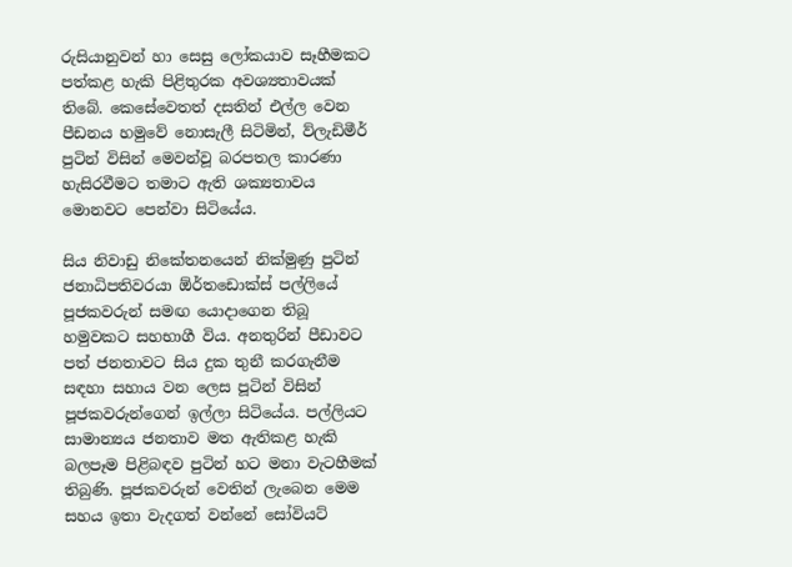රුසියානුවන් හා සෙසු ලෝකයාව සෑහීමකට පත්කළ හැකි පිළිතුරක අවශ්‍යතාවයක් තිබේ. කෙසේවෙතත් දසතින් එල්ල වෙන පීඩනය හමුවේ නොසැලී සිටිමින්, ව්ලැඩිමීර් පුටින් විසින් මෙවන්වූ බරපතල කාරණා හැසිරවීමට තමාට ඇති ශක්‍යතාවය මොනවට පෙන්වා සිටියේය.

සිය නිවාඩු නිකේතනයෙන් නික්මුණු පුටින් ජනාධිපතිවරයා ඕර්තඩොක්ස් පල්ලියේ පූජකවරුන් සමඟ යොදාගෙන තිබූ හමුවකට සහභාගී විය. අනතුරින් පීඩාවට පත් ජනතාවට සිය දුක තුනී කරගැනීම සඳහා සහාය වන ලෙස පූටින් විසින් පූජකවරුන්ගෙන් ඉල්ලා සිටියේය. පල්ලියට සාමාන්‍යය ජනතාව මත ඇතිකළ හැකි බලපෑම පිළිබඳව පුටින් හට මනා වැටහීමක් තිබුණි. පූජකවරුන් වෙතින් ලැබෙන මෙම සහය ඉතා වැදගත් වන්නේ සෝවියට්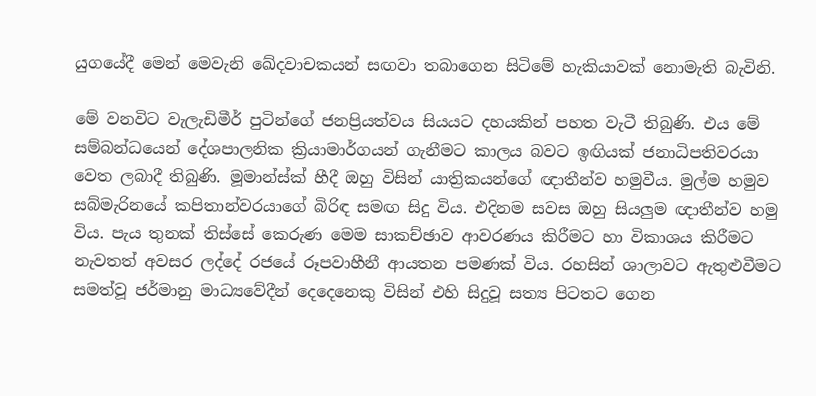යුගයේදී මෙන් මෙවැනි ඛේදවාචකයන් සඟවා තබාගෙන සිටිමේ හැකියාවක් නොමැති බැවිනි.

මේ වනවිට වැලැඩිමීර් පුටින්ගේ ජනප්‍රියත්වය සියයට දහයකින් පහත වැටී තිබුණි. එය මේ සම්බන්ධයෙන් දේශපාලනික ක්‍රියාමාර්ගයන් ගැනීමට කාලය බවට ඉඟියක් ජනාධිපතිවරයා වෙත ලබාදී තිබුණි. මූමාන්ස්ක් හීදී ඔහු විසින් යාත්‍රිකයන්ගේ ඥාතීන්ව හමුවීය. මුල්ම හමුව සබ්මැරිනයේ කපිතාන්වරයාගේ බිරිඳ සමඟ සිදු විය. එදිනම සවස ඔහු සියලුම ඥාතීන්ව හමු විය. පැය තුනක් තිස්සේ කෙරුණ මෙම සාකච්ඡාව ආවරණය කිරීමට හා විකාශය කිරීමට නැවතත් අවසර ලද්දේ රජයේ රූපවාහීනී ආයතන පමණක් විය. රහසින් ශාලාවට ඇතුළුවීමට සමත්වූ ජර්මානු මාධ්‍යවේදීන් දෙදෙනෙකු විසින් එහි සිදුවූ සත්‍ය පිටතට ගෙන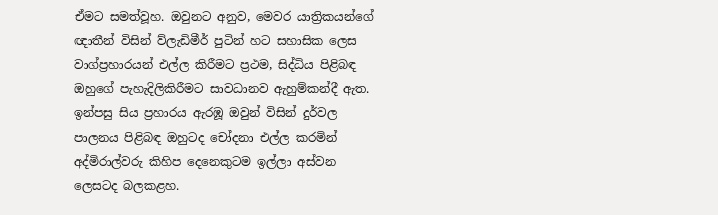ඒමට සමත්වූහ. ඔවුනට අනුව, මෙවර යාත්‍රිකයන්ගේ ඥාතීන් විසින් ව්ලැඩිමීර් පුටින් හට සහාසික ලෙස වාග්ප්‍රහාරයන් එල්ල කිරීමට ප්‍රථම, සිද්ධිය පිළිබඳ ඔහුගේ පැහැදිලිකිරීමට සාවධානව ඇහුම්කන්දී ඇත. ඉන්පසු සිය ප්‍රහාරය ඇරඹූ ඔවුන් විසින් දුර්වල පාලනය පිළිබඳ ඔහුටද චෝදනා එල්ල කරමින් අද්මිරාල්වරු කිහිප දෙනෙකුටම ඉල්ලා අස්වන ලෙසටද බලකළහ.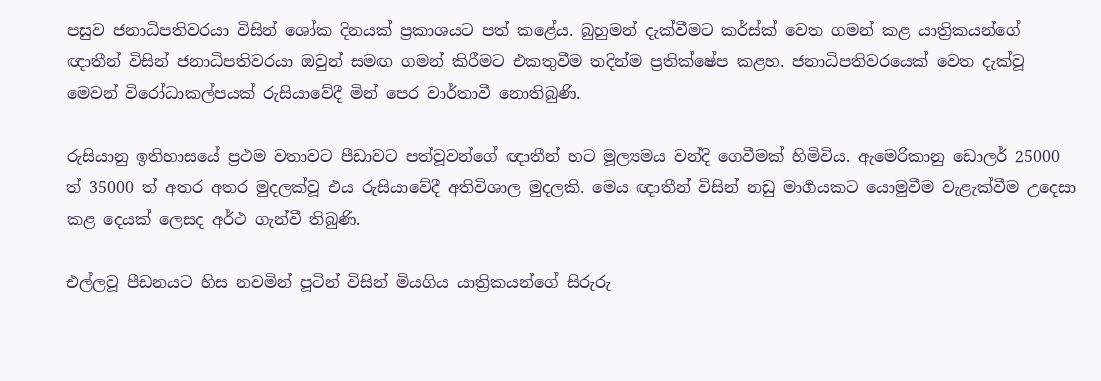පසුව ජනාධිපතිවරයා විසින් ශෝක දිනයක් ප්‍රකාශයට පත් කළේය. බුහුමන් දැක්වීමට කර්ස්ක් වෙත ගමන් කළ යාත්‍රිකයන්ගේ ඥාතීන් විසින් ජනාධිපතිවරයා ඔවුන් සමඟ ගමන් කිරීමට එකතුවීම තදින්ම ප්‍රතික්ෂේප කළහ. ජනාධිපතිවරයෙක් වෙත දැක්වූ මෙවන් විරෝධාකල්පයක් රුසියාවේදී මින් පෙර වාර්තාවී නොතිබුණි.

රුසියානු ඉතිහාසයේ ප්‍රථම වතාවට පීඩාවට පත්වූවන්ගේ ඥාතීන් හට මූල්‍යමය වන්දි ගෙවීමක් හිමිවිය. ඇමෙරිකානු ඩොලර් 25000 ත් 35000 ත් අතර අතර මුදලක්වූ එය රුසියාවේදී අතිවිශාල මුදලකි. මෙය ඥාතීන් විසින් නඩු මාර්‍ගයකට යොමුවීම වැළැක්වීම උදෙසා කළ දෙයක් ලෙසද අර්ථ ගැන්වී තිබුණි.

එල්ලවූ පීඩනයට හිස නවමින් පූටින් විසින් මියගිය යාත්‍රිකයන්ගේ සිරුරු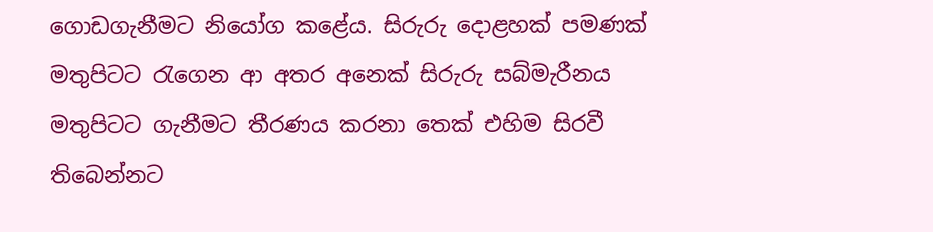ගොඩගැනීමට නියෝග කළේය. සිරුරු දොළහක් පමණක් මතුපිටට රැගෙන ආ අතර අනෙක් සිරුරු සබ්මැරීනය මතුපිටට ගැනීමට තීරණය කරනා තෙක් එහිම සිරවී තිබෙන්නට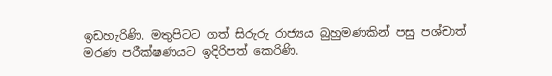ඉඩහැරිණි. මතුපිටට ගත් සිරුරු රාජ්‍යය බුහුමණකින් පසු පශ්චාත් මරණ පරීක්ෂණයට ඉදිරිපත් කෙරිණි.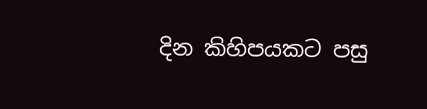දින කිහිපයකට පසු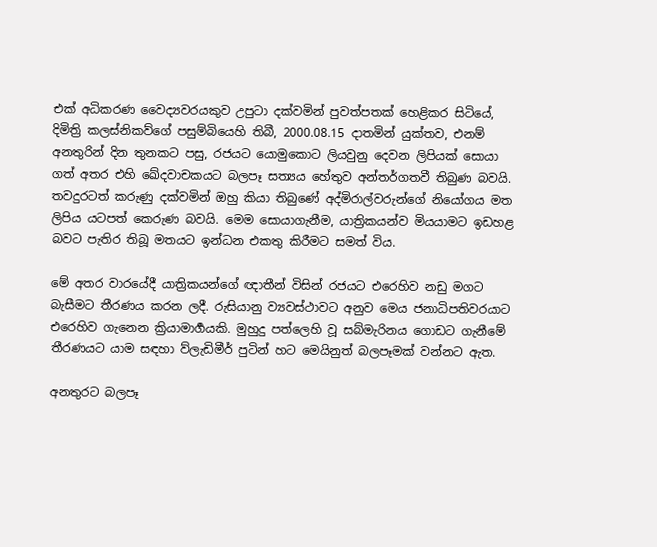එක් අධිකරණ වෛද්‍යවරයකුව උපුටා දක්වමින් පුවත්පතක් හෙළිකර සිටියේ, දිමිත්‍රි කලස්නිකව්ගේ පසුම්බියෙහි තිබී, 2000.08.15 දාතමින් යුක්තව, එනම් අනතුරින් දින තුනකට පසු, රජයට යොමුකොට ලියවුනු දෙවන ලිපියක් සොයා ගත් අතර එහි ඛේදවාචකයට බලපෑ සත්‍යය හේතුව අන්තර්ගතවී තිබුණ බවයි. තවදුරටත් කරුණු දක්වමින් ඔහු කියා තිබුණේ අද්මිරාල්වරුන්ගේ නියෝගය මත ලිපිය යටපත් කෙරුණ බවයි. මෙම සොයාගැනීම, යාත්‍රිකයන්ව මියයාමට ඉඩහළ බවට පැතිර තිබූ මතයට ඉන්ධන එකතු කිරීමට සමත් විය.

මේ අතර වාරයේදී යාත්‍රිකයන්ගේ ඥාතීන් විසින් රජයට එරෙහිව නඩු මගට බැසීමට තීරණය කරන ලදී. රුසියානු ව්‍යවස්ථාවට අනුව මෙය ජනාධිපතිවරයාට එරෙහිව ගැනෙන ක්‍රියාමාර්‍ගයකි. මුහුදු පත්ලෙහි වූ සබ්මැරිනය ගොඩට ගැනීමේ තීරණයට යාම සඳහා ව්ලැඩිමීර් පුටින් හට මෙයිනුත් බලපෑමක් වන්නට ඇත.

අනතුරට බලපෑ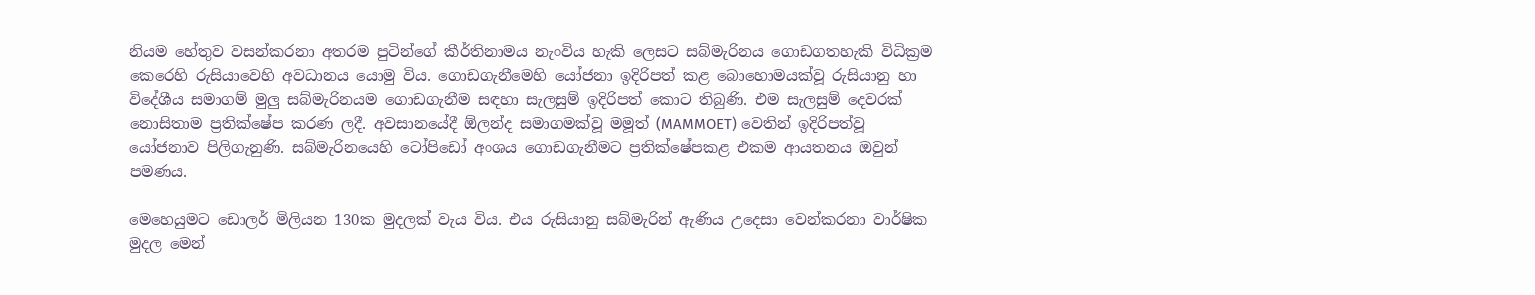නියම හේතුව වසන්කරනා අතරම පුටින්ගේ කීර්තිනාමය නැංවිය හැකි ලෙසට සබ්මැරිනය ගොඩගතහැකි විධික්‍රම කෙරෙහි රුසියාවෙහි අවධානය යොමු විය. ගොඩගැනීමෙහි යෝජනා ඉදිරිපත් කළ බොහොමයක්වූ රුසියානු හා විදේශීය සමාගම් මුලු සබ්මැරිනයම ගොඩගැනීම සඳහා සැලසුම් ඉදිරිපත් කොට තිබුණි. එම සැලසුම් දෙවරක් නොසිතාම ප්‍රතික්ෂේප කරණ ලදී. අවසානයේදී ඕලන්ද සමාගමක්වූ මමූත් (MAMMOET) වෙතින් ඉදිරිපත්වූ යෝජනාව පිලිගැනුණි. සබ්මැරිනයෙහි ටෝපිඩෝ අංශය ගොඩගැනීමට ප්‍රතික්ෂේපකළ එකම ආයතනය ඔවුන් පමණය.

මෙහෙයුමට ඩොලර් මිලියන 130ක මුදලක් වැය විය. එය රුසියානු සබ්මැරින් ඇණිය උදෙසා වෙන්කරනා වාර්ෂික මුදල මෙන්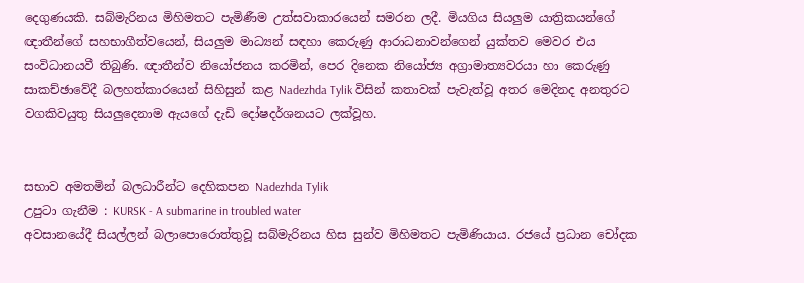දෙගුණයකි. සබ්මැරිනය මිහිමතට පැමිණීම උත්සවාකාරයෙන් සමරන ලදී. මියගිය සියලුම යාත්‍රිකයන්ගේ ඥාතීන්ගේ සහභාගීත්වයෙන්, සියලුම මාධ්‍යන් සඳහා කෙරුණු ආරාධනාවන්ගෙන් යුක්තව මෙවර එය සංවිධානයවී තිබුණි. ඥාතීන්ව නියෝජනය කරමින්, පෙර දිනෙක නියෝජ්‍ය අග්‍රාමාත්‍යවරයා හා කෙරුණු සාකච්ඡාවේදී බලහත්කාරයෙන් සිහිසුන් කළ Nadezhda Tylik විසින් කතාවක් පැවැත්වූ අතර මෙදිනද අනතුරට වගකිවයුතු සියලුදෙනාම ඇයගේ දැඩි දෝෂදර්ශනයට ලක්වූහ.


සභාව අමතමින් බලධාරීන්ට දෙහිකපන Nadezhda Tylik
උපුටා ගැනීම : KURSK - A submarine in troubled water
අවසානයේදී සියල්ලන් බලාපොරොත්තුවූ සබ්මැරිනය හිස සුන්ව මිහිමතට පැමිණියාය. රජයේ ප්‍රධාන චෝදක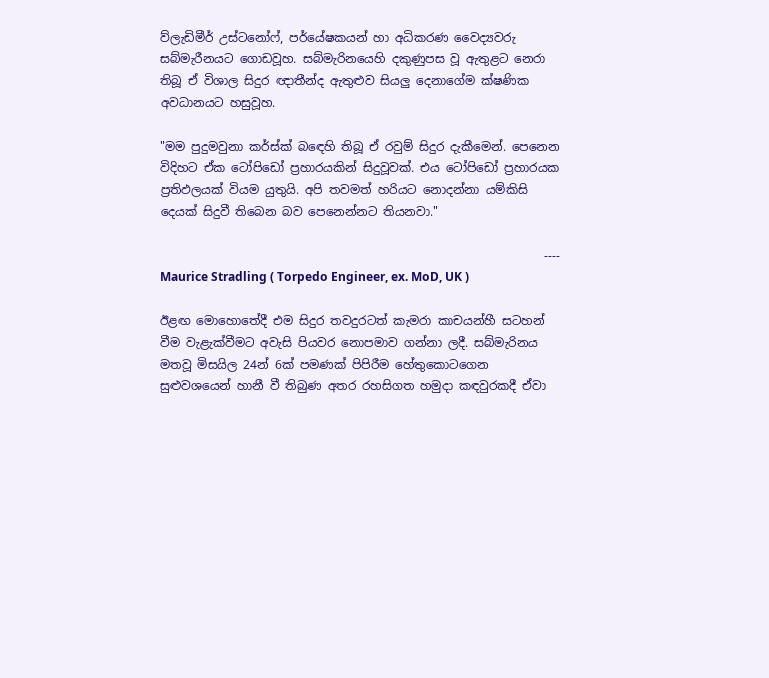ව්ලැඩිමීර් උස්ටනෝෆ්, පර්යේෂකයන් හා අධිකරණ වෛද්‍යවරු සබ්මැරීනයට ගොඩවූහ. සබ්මැරිනයෙහි දකුණුපස වූ ඇතුළට නෙරා තිබූ ඒ විශාල සිදුර ඥාතීන්ද ඇතුළුව සියලු දෙනාගේම ක්ෂණික අවධානයට හසුවූහ.

"මම පුදුමවුනා කර්ස්ක් බඳෙහි තිබූ ඒ රවුම් සිදුර දැකීමෙන්. පෙනෙන විදිහට ඒක ටෝපිඩෝ ප්‍රහාරයකින් සිදුවූවක්. එය ටෝපිඩෝ ප්‍රහාරයක ප්‍රතිඵලයක් වියම යුතුයි. අපි තවමත් හරියට නොදන්නා යම්කිසි දෙයක් සිදුවී තිබෙන බව පෙනෙන්නට තියනවා."

                                                                ----  Maurice Stradling ( Torpedo Engineer, ex. MoD, UK )

ඊළඟ මොහොතේදී එම සිදුර තවදුරටත් කැමරා කාචයන්හී සටහන් වීම වැළැක්වීමට අවැසි පියවර නොපමාව ගන්නා ලදී. සබ්මැරිනය මතවූ මිසයිල 24න් 6ක් පමණක් පිපිරීම හේතුකොටගෙන සුළුවශයෙන් හානී වී තිබුණ අතර රහසිගත හමුදා කඳවුරකදී ඒවා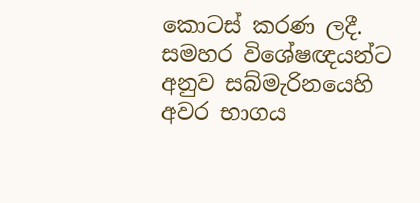කොටස් කරණ ලදී. සමහර විශේෂඥයන්ට අනුව සබ්මැරිනයෙහි අවර භාගය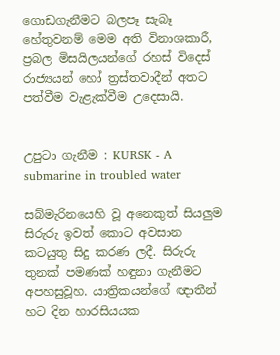ගොඩගැනීමට බලපෑ සැබෑ හේතුවනම් මෙම අති විනාශකාරී, ප්‍රබල මිසයිලයන්ගේ රහස් විදෙස් රාජ්‍යයන් හෝ ත්‍රස්තවාදීන් අතට පත්වීම වැළැක්වීම උදෙසායි.


උපුටා ගැනීම : KURSK - A submarine in troubled water

සබ්මැරිනයෙහි වූ අනෙකුත් සියලුම සිරුරු ඉවත් කොට අවසාන කටයුතු සිදු කරණ ලදී. සිරුරු තුනක් පමණක් හඳුනා ගැනීමට අපහසුවූහ. යාත්‍රිකයන්ගේ ඥාතීන් හට දින හාරසියයක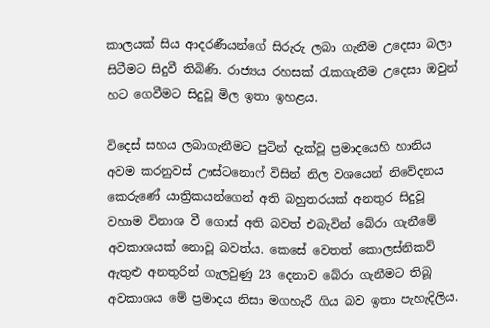කාලයක් සිය ආදරණීයන්ගේ සිරුරු ලබා ගැනීම උදෙසා බලා සිටීමට සිදුවී තිබිණි. රාජ්‍යය රහසක් රැකගැනීම උදෙසා ඔවුන් හට ගෙවීමට සිදුවූ මිල ඉතා ඉහළය.

විදෙස් සහය ලබාගැනීමට පුටින් දැක්වූ ප්‍රමාදයෙහි හානිය අවම කරනුවස් ඌස්ටනොෆ් විසින් නිල වශයෙන් නිවේදනය කෙරුණේ යාත්‍රිකයන්ගෙන් අති බහුතරයක් අනතුර සිදුවූ වහාම විනාශ වී ගොස් අති බවත් එබැවින් බේරා ගැනීමේ අවකාශයක් නොවූ බවත්ය. කෙසේ වෙතත් කොලස්නිකව් ඇතුළු අනතුරින් ගැලවුණු 23 දෙනාව බේරා ගැනීමට තිබූ අවකාශය මේ ප්‍රමාදය නිසා මගහැරී ගිය බව ඉතා පැහැදිලිය.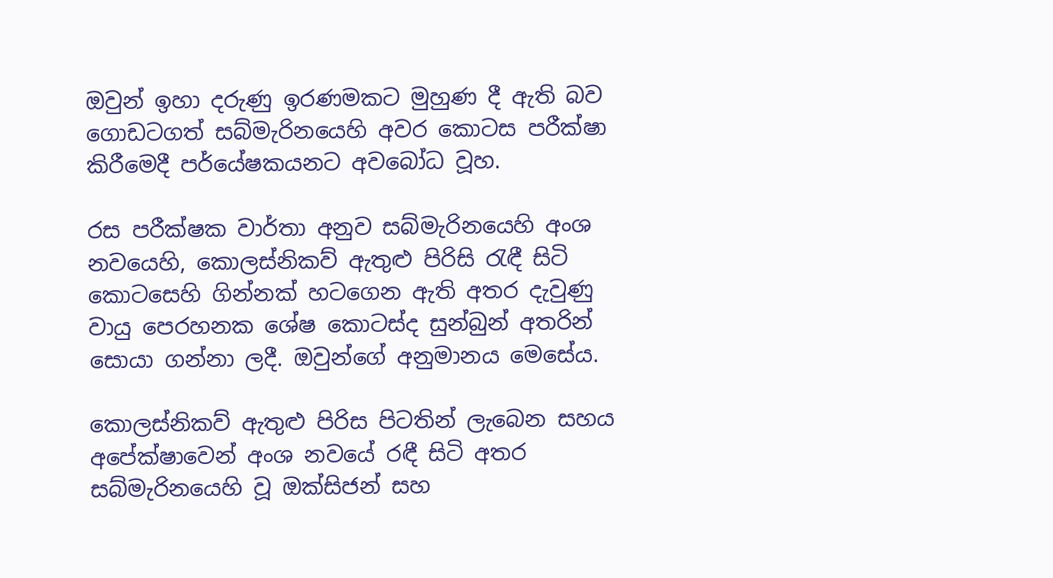ඔවුන් ඉහා දරුණු ඉරණමකට මුහුණ දී ඇති බව ගොඩටගත් සබ්මැරිනයෙහි අවර කොටස පරීක්ෂා කිරීමෙදී පර්යේෂකයනට අවබෝධ වූහ.

රස පරීක්ෂක වාර්තා අනුව සබ්මැරිනයෙහි අංශ නවයෙහි, කොලස්නිකව් ඇතුළු පිරිසි රැඳී සිටි කොටසෙහි ගින්නක් හටගෙන ඇති අතර දැවුණු වායු පෙරහනක ශේෂ කොටස්ද සුන්බුන් අතරින් සොයා ගන්නා ලදී. ඔවුන්ගේ අනුමානය මෙසේය.

කොලස්නිකව් ඇතුළු පිරිස පිටතින් ලැබෙන සහය අපේක්ෂාවෙන් අංශ නවයේ රඳී සිටි අතර සබ්මැරිනයෙහි වූ ඔක්සිජන් සහ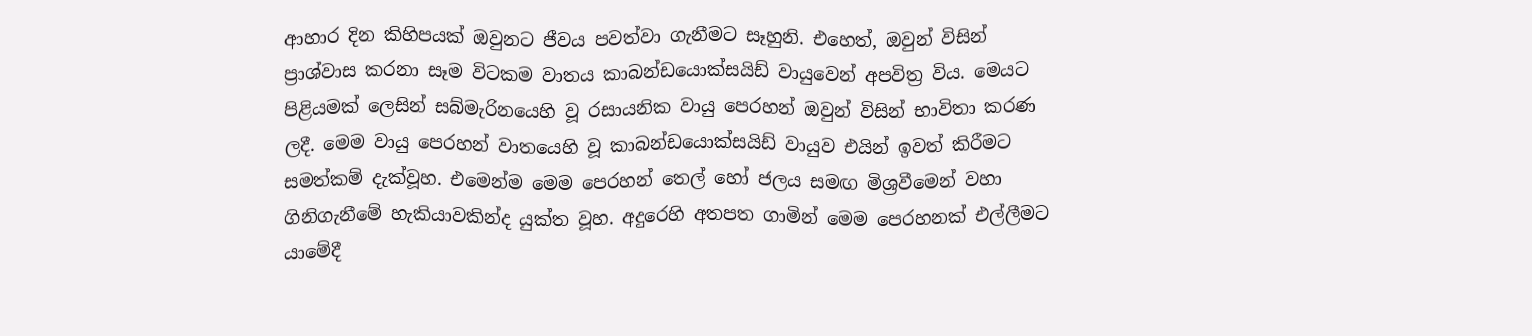ආහාර දින කිහිපයක් ඔවුනට ජීවය පවත්වා ගැනීමට සෑහුනි. එහෙත්, ඔවුන් විසින් ප්‍රාශ්වාස කරනා සෑම විටකම වාතය කාබන්ඩයොක්සයිඩ් වායුවෙන් අපවිත්‍ර විය. මෙයට පිළියමක් ලෙසින් සබ්මැරිනයෙහි වූ රසායනික වායු පෙරහන් ඔවුන් විසින් භාවිතා කරණ ලදී. මෙම වායු පෙරහන් වාතයෙහි වූ කාබන්ඩයොක්සයිඩ් වායුව එයින් ඉවත් කිරීමට සමත්කම් දැක්වූහ. එමෙන්ම මෙම පෙරහන් තෙල් හෝ ජලය සමඟ මිශ්‍රවීමෙන් වහා ගිනිගැනීමේ හැකියාවකින්ද යුක්ත වූහ. අදුරෙහි අතපත ගාමින් මෙම පෙරහනක් එල්ලීමට යාමේදී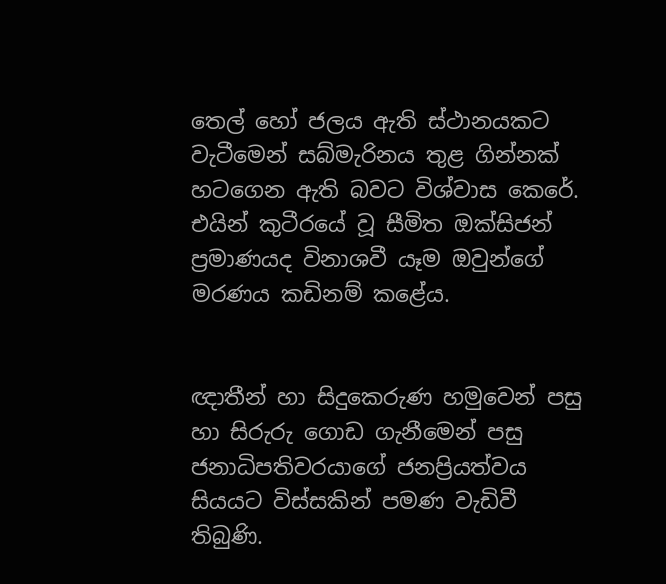තෙල් හෝ ජලය ඇති ස්ථානයකට වැටීමෙන් සබ්මැරිනය තුළ ගින්නක් හටගෙන ඇති බවට විශ්වාස කෙරේ. එයින් කුටීරයේ වූ සීමිත ඔක්සිජන් ප්‍රමාණයද විනාශවී යෑම ඔවුන්ගේ මරණය කඩිනම් කළේය.


ඥාතීන් හා සිදුකෙරුණ හමුවෙන් පසු හා සිරුරු ගොඩ ගැනීමෙන් පසු ජනාධිපතිවරයාගේ ජනප්‍රියත්වය සියයට විස්සකින් පමණ වැඩිවී තිබුණි.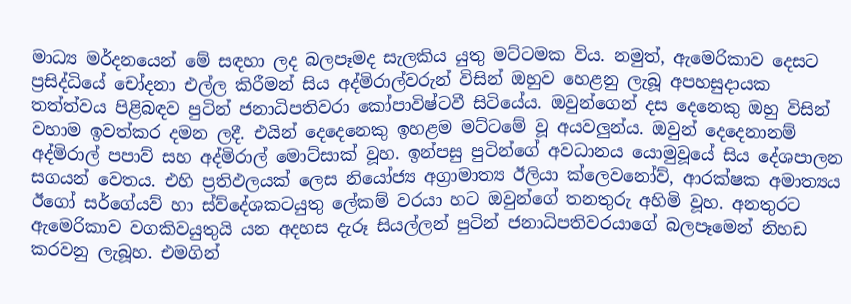මාධ්‍ය මර්දනයෙන් මේ සඳහා ලද බලපෑමද සැලකිය යුතු මට්ටමක විය. නමුත්, ඇමෙරිකාව දෙසට ප්‍රසිද්ධියේ චෝදනා එල්ල කිරීමන් සිය අද්මිරාල්වරුන් විසින් ඔහුව හෙළනු ලැබූ අපහසුදායක තත්ත්වය පිළිබඳව පුටින් ජනාධිපතිවරා කෝපාවිෂ්ටවී සිටියේය. ඔවුන්ගෙන් දස දෙනෙකු ඔහු විසින් වහාම ඉවත්කර දමන ලදී. එයින් දෙදෙනෙකු ඉහළම මට්ටමේ වූ අයවලුන්ය. ඔවුන් දෙදෙනානම් අද්මිරාල් පපාව් සහ අද්මිරාල් මොට්සාක් වූහ. ඉන්පසු පුටින්ගේ අවධානය යොමුවූයේ සිය දේශපාලන සගයන් වෙතය. එහි ප්‍රතිඵලයක් ලෙස නියෝජ්‍ය අග්‍රාමාත්‍ය ඊලියා ක්ලෙවනෝව්, ආරක්ෂක අමාත්‍යය ඊගෝ සර්ගේයව් හා ස්ව්දේශකටයුතු ලේකම් වරයා හට ඔවුන්ගේ තනතුරු අහිමි වූහ. අනතුරට ඇමෙරිකාව වගකිවයුතුයි යන අදහස දැරූ සියල්ලන් පුටින් ජනාධිපතිවරයාගේ බලපෑමෙන් නිහඩ කරවනු ලැබූහ. එමගින්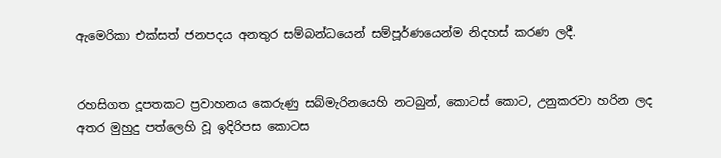ඇමෙරිකා එක්සත් ජනපදය අනතුර සම්බන්ධයෙන් සම්පූර්ණයෙන්ම නිදහස් කරණ ලදී.


රහසිගත දූපතකට ප්‍රවාහනය කෙරුණු සබ්මැරිනයෙහි නටබුන්, කොටස් කොට, උනුකරවා හරින ලද අතර මුහුදු පත්ලෙහි වූ ඉදිරිපස කොටස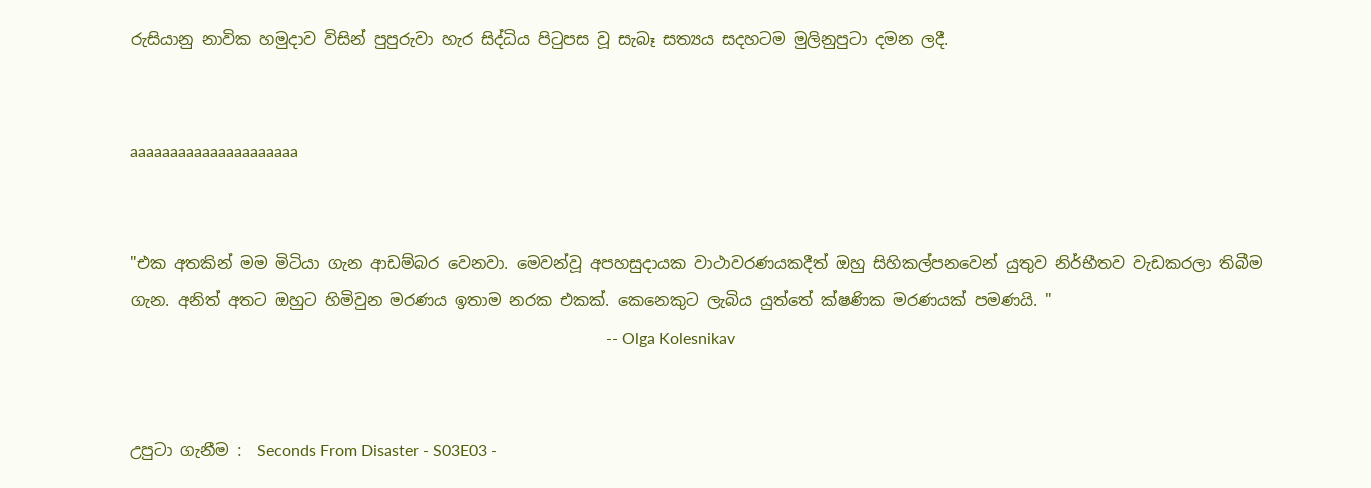රුසියානු නාවික හමුදාව විසින් පුපුරුවා හැර සිද්ධිය පිටුපස වූ සැබෑ සත්‍යය සදහටම මුලිනුපුටා දමන ලදී.


aaaaaaaaaaaaaaaaaaaaa


"එක අතකින් මම මිටියා ගැන ආඩම්බර වෙනවා. මෙවන්වූ අපහසුදායක වාථාවරණයකදීත් ඔහු සිහිකල්පනවෙන් යුතුව නිර්භීතව වැඩකරලා තිබීම ගැන. අනිත් අතට ඔහුට හිමිවුන මරණය ඉතාම නරක එකක්. කෙනෙකුට ලැබිය යුත්තේ ක්ෂණික මරණයක් පමණයි. "
                                                                                                                       -- Olga Kolesnikav


උපුටා ගැනීම :  Seconds From Disaster - S03E03 -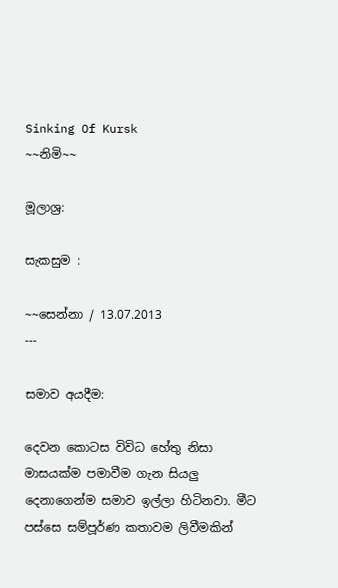Sinking Of Kursk
~~නිමි~~

මූලාශ්‍ර:

සැකසුම :

~~සෙන්නා / 13.07.2013
---

සමාව අයදීම:

දෙවන කොටස විවිධ හේතු නිසා මාසයක්ම පමාවීම ගැන සියලු දෙනාගෙන්ම සමාව ඉල්ලා හිටිනවා. මීට පස්සෙ සම්පූර්ණ කතාවම ලිවීමකින්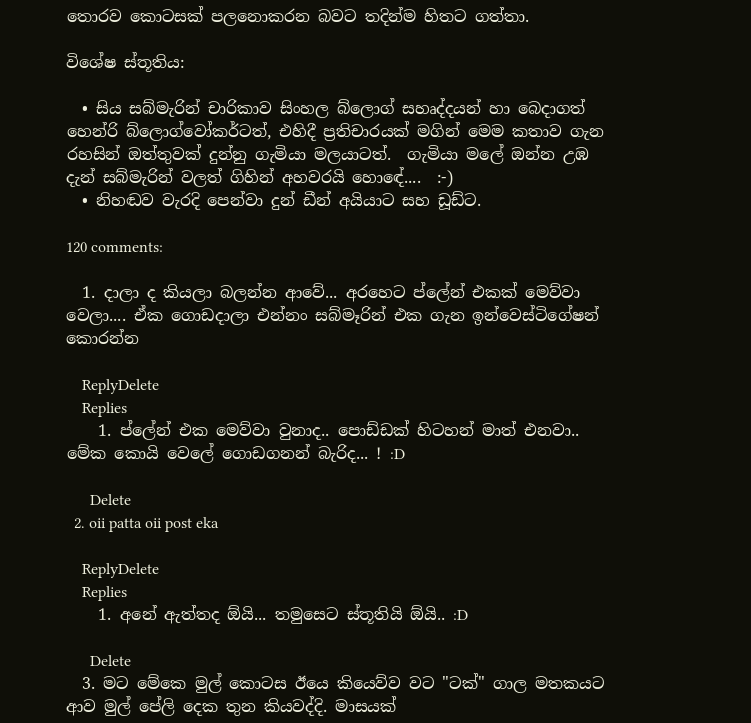තොරව කොටසක් පලනොකරන බවට තදින්ම හිතට ගත්තා.

විශේෂ ස්තූතිය:

  • සිය සබ්මැරින් චාරිකාව සිංහල බ්ලොග් සහෘද්දයන් හා බෙදාගත් හෙන්රි බ්ලොග්වෝකර්ටත්, එහිදී ප්‍රතිචාරයක් මගින් මෙම කතාව ගැන රහසින් ඔත්තුවක් දුන්නු ගැමියා මලයාටත්.  ගැමියා මලේ ඔන්න උඹ දැන් සබ්මැරින් වලත් ගිහින් අහවරයි හොඳේ....  :-)
  • නිහඬව වැරදි පෙන්වා දුන් ඩීන් අයියාට සහ ඩූඩ්ට.

120 comments:

  1. දාලා ද කියලා බලන්න ආවේ... අරහෙට ප්ලේන් එකක් මෙව්වා වෙලා.... ඒක ගොඩදාලා එන්නං සබ්මෑරින් එක ගැන ඉන්වෙස්ටිගේෂන් කොරන්න

    ReplyDelete
    Replies
    1. ප්ලේන් එක මෙව්වා වුනාද.. පොඩ්ඩක් හිටහන් මාත් එනවා.. මේක කොයි වෙලේ ගොඩගනන් බැරිද... ! :D

      Delete
  2. oii patta oii post eka

    ReplyDelete
    Replies
    1. අනේ ඇත්තද ඕයි... තමුසෙට ස්තූතියි ඕයි.. :D

      Delete
  3. මට මේකෙ මුල් කොටස ඊයෙ කියෙව්ව වට "ටක්" ගාල මතකයට ආව මුල් පේලි දෙක තුන කියවද්දි. මාසයක්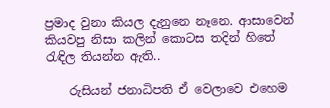ප්‍රමාද වුනා කියල දැනුනෙ නෑනෙ. ආසාවෙන් කියවපු නිසා කලින් කොටස තදින් හිතේ රැඳිල තියන්න ඇති..

    රුසියන් ජනාධිපති ඒ වෙලාවෙ එහෙම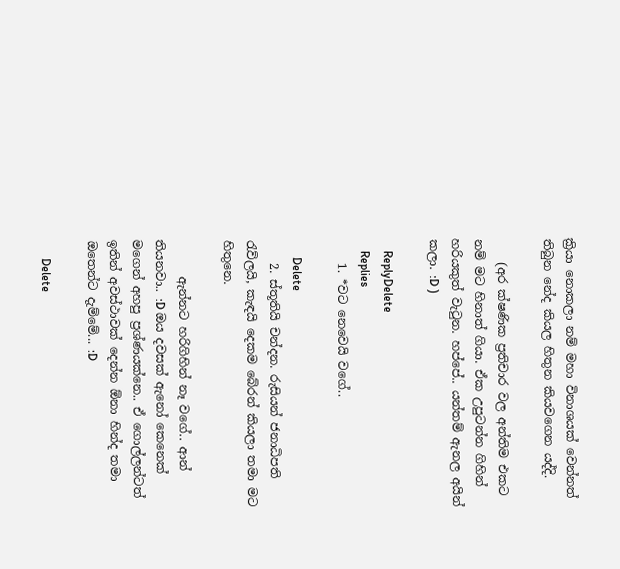ක්‍රියා නොකලා නම් මහා විනාශයක් වෙන්නත් තිබුන නේද කියල හිතුන කියවගෙන යද්දි.

    (අර ක්ෂණික ප්‍රතිචාර වල අන්තිම එකට නම් මට හිනාත් ගියා. ඒක උපුටන්න ගිහින් හරියකුත් වැටුන. හප්පේ.. යන්තම් ඇනල අයින් කලා. :D )

    ReplyDelete
    Replies
    1. *වට නෙවෙයි වගේ..

      Delete
    2. ස්තූතියි චන්දන. රුසියන් ජනාධිපති රැව්ලයි, කැඳයි දෙකම බේරන් කියලා තමා මට හිතුනෙ.

      ඇන්නට හරිගිහින් නෑ වගේ.. ආන් තියනවා.. :D ඔය දවසක් ඇනෝ කෙනෙක් මගෙන් අහපු ප්‍රශ්ණයක්නෙ.. ඒ ගොල්ලන්ටත් ඉතින් අවස්ථාවක් දෙන්න ඕනා හින්ද තමා ඔතෙන්ට දැම්මේ... :D

      Delete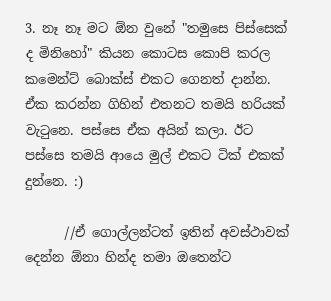3. නෑ නෑ මට ඕන වුනේ "තමුසෙ පිස්සෙක් ද මිනිහෝ" කියන කොටස කොපි කරල කමෙන්ට් බොක්ස් එකට ගෙනත් දාන්න. ඒක කරන්න ගිහින් එතනට තමයි හරියක් වැටුනෙ. පස්සෙ ඒක අයින් කලා. ඊට පස්සෙ තමයි ආයෙ මුල් එකට ටික් එකක් දුන්නෙ. :)

      //ඒ ගොල්ලන්ටත් ඉතින් අවස්ථාවක් දෙන්න ඕනා හින්ද තමා ඔතෙන්ට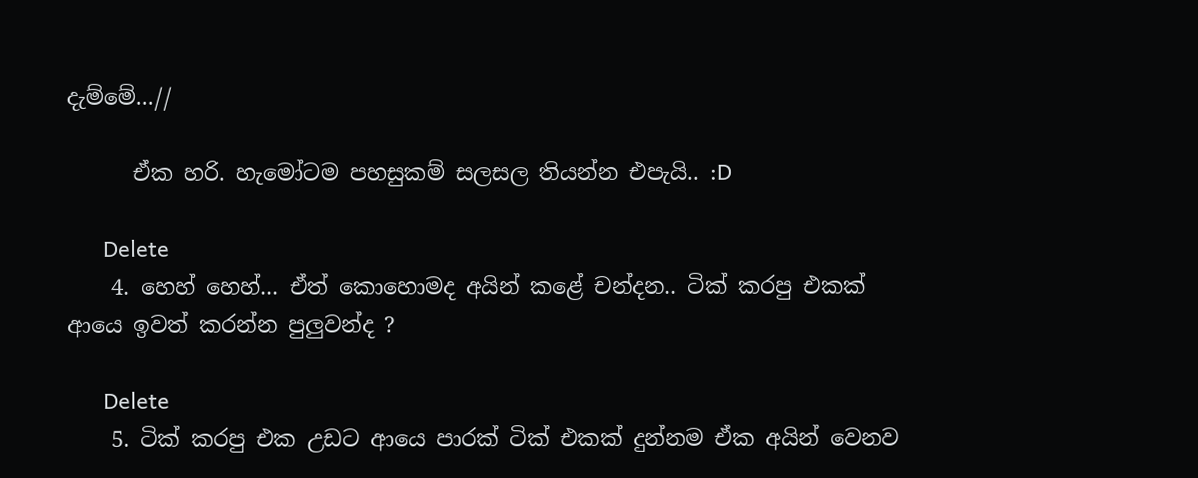දැම්මේ...//

      ඒක හරි. හැමෝටම පහසුකම් සලසල තියන්න එපැයි.. :D

      Delete
    4. හෙහ් හෙහ්... ඒත් කොහොමද අයින් කළේ චන්දන.. ටික් කරපු එකක් ආයෙ ඉවත් කරන්න පුලුවන්ද ?

      Delete
    5. ටික් කරපු එක උඩට ආයෙ පාරක් ටික් එකක් දුන්නම ඒක අයින් වෙනව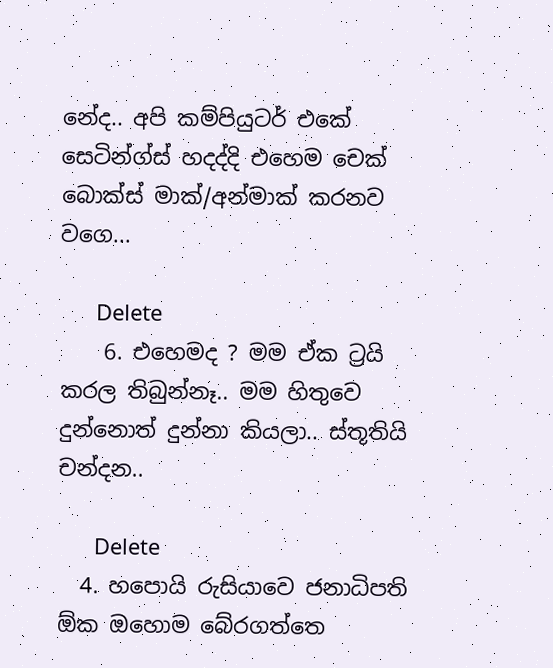නේද.. අපි කම්පියුටර් එකේ සෙටින්ග්ස් හදද්දි එහෙම චෙක් බොක්ස් මාක්/අන්මාක් කරනව වගෙ...

      Delete
    6. එහෙමද ? මම ඒක ට්‍රයි කරල තිබුන්නෑ.. මම හිතුවෙ දුන්නොත් දුන්නා කියලා.. ස්තූතියි චන්දන..

      Delete
  4. හපොයි රුසියාවෙ ජනාධිපති ඕක ඔහොම බේරගත්තෙ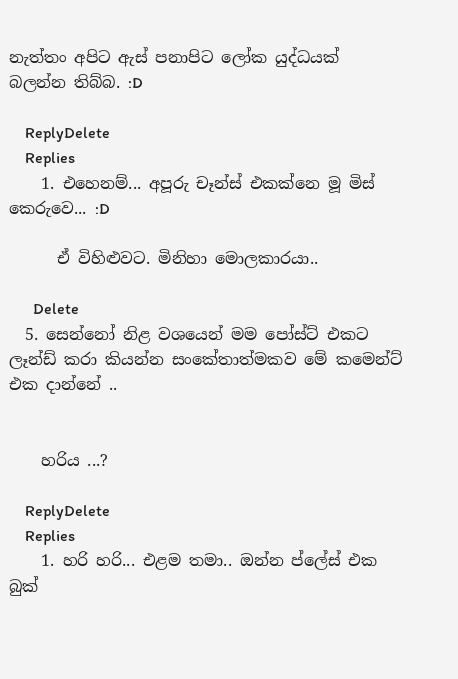නැත්තං අපිට ඇස් පනාපිට ලෝක යුද්ධයක් බලන්න තිබ්බ. :D

    ReplyDelete
    Replies
    1. එහෙනම්... අපූරු චෑන්ස් එකක්නෙ මූ මිස් කෙරුවෙ... :D

      ඒ විහිළුවට. මිනිහා මොලකාරයා..

      Delete
  5. සෙන්නෝ නිළ වශයෙන් මම පෝස්ට් එකට ලෑන්ඩ් කරා කියන්න සංකේතාත්මකව මේ කමෙන්ට් එක දාන්නේ ..


    හරිය ...?

    ReplyDelete
    Replies
    1. හරි හරි... එළම තමා.. ඔන්න ප්ලේස් එක බුක්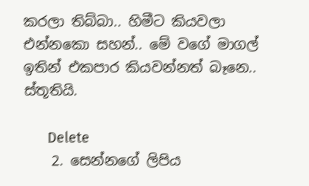කරලා තිබ්බා.. හිමීට කියවලා එන්නකො සහන්.. මේ වගේ මාගල් ඉතින් එකපාර කියවන්නත් බෑනෙ.. ස්තූතියි.

      Delete
    2. සෙන්නගේ ලිපිය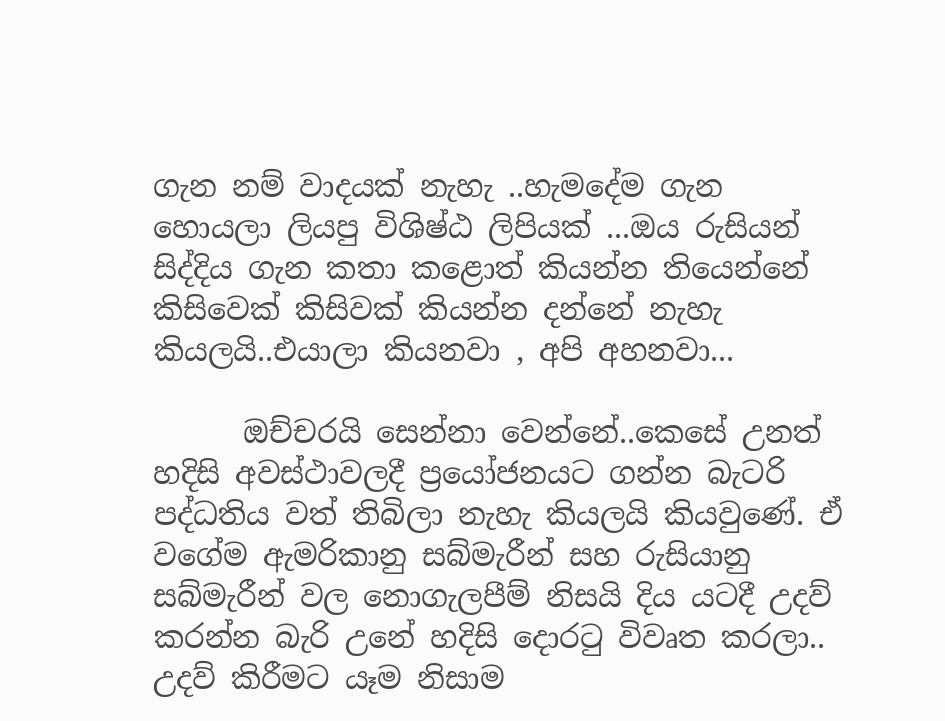ගැන නම් වාදයක් නැහැ ..හැමදේම ගැන හොයලා ලියපු විශිෂ්ඨ ලිපියක් ...ඔය රුසියන් සිද්දිය ගැන කතා කළොත් කියන්න තියෙන්නේ කිසිවෙක් කිසිවක් කියන්න දන්නේ නැහැ කියලයි..එයාලා කියනවා , අපි අහනවා...

      ඔච්චරයි සෙන්නා වෙන්නේ..කෙසේ උනත් හදිසි අවස්ථාවලදී ප්‍රයෝජනයට ගන්න බැටරි පද්ධතිය වත් තිබිලා නැහැ කියලයි කියවුණේ. ඒ වගේම ඇමරිකානු සබ්මැරීන් සහ රුසියානු සබ්මැරීන් වල නොගැලපීම් නිසයි දිය යටදී උදව් කරන්න බැරි උනේ හදිසි දොරටු විවෘත කරලා.. උදව් කිරීමට යෑම නිසාම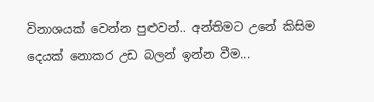විනාශයක් වෙන්න පුළුවන්.. අන්තිමට උනේ කිසිම දෙයක් නොකර උඩ බලන් ඉන්න වීම...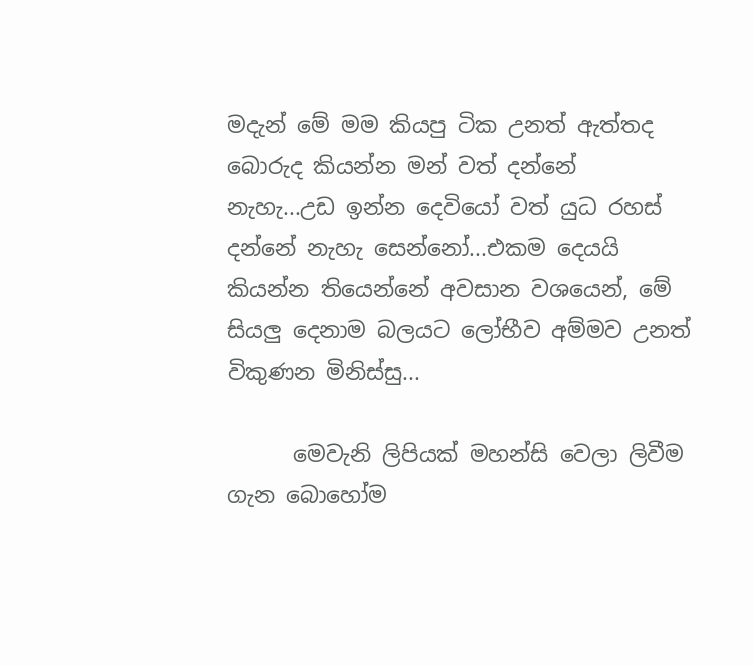මදැන් මේ මම කියපු ටික උනත් ඇත්තද බොරුද කියන්න මන් වත් දන්නේ නැහැ...උඩ ඉන්න දෙවියෝ වත් යුධ රහස් දන්නේ නැහැ සෙන්නෝ...එකම දෙයයි කියන්න තියෙන්නේ අවසාන වශයෙන්, මේ සියලු දෙනාම බලයට ලෝභීව අම්මව උනත් විකුණන මිනිස්සු...

      මෙවැනි ලිපියක් මහන්සි වෙලා ලිවීම ගැන බොහෝම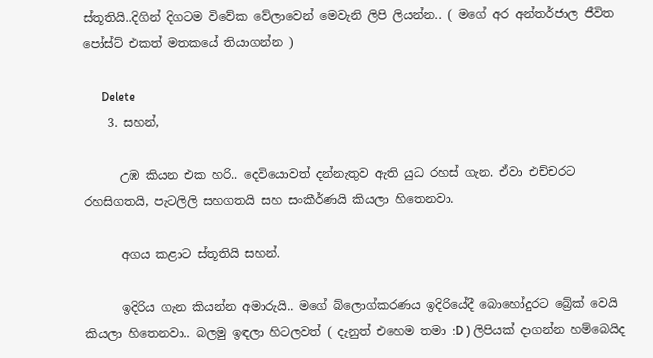ස්තූතියි..දිගින් දිගටම විවේක වේලාවෙන් මෙවැනි ලිපි ලියන්න.. ( මගේ අර අන්තර්ජාල ජීවිත පෝස්ට් එකත් මතකයේ තියාගන්න )

      Delete
    3. සහන්,

      උඹ කියන එක හරි.. දෙවියොවත් දන්නැතුව ඇති යුධ රහස් ගැන. ඒවා එච්චරට රහසිගතයි, පැටලිලි සහගතයි සහ සංකීර්ණයි කියලා හිතෙනවා.

      අගය කළාට ස්තූතියි සහන්.

      ඉදිරිය ගැන කියන්න අමාරුයි.. මගේ බ්ලොග්කරණය ඉදිරියේදී බොහෝදුරට බ්‍රේක් වෙයි කියලා හිතෙනවා.. බලමු ඉඳලා හිටලවත් ( දැනුත් එහෙම තමා :D ) ලිපියක් දාගන්න හම්බෙයිද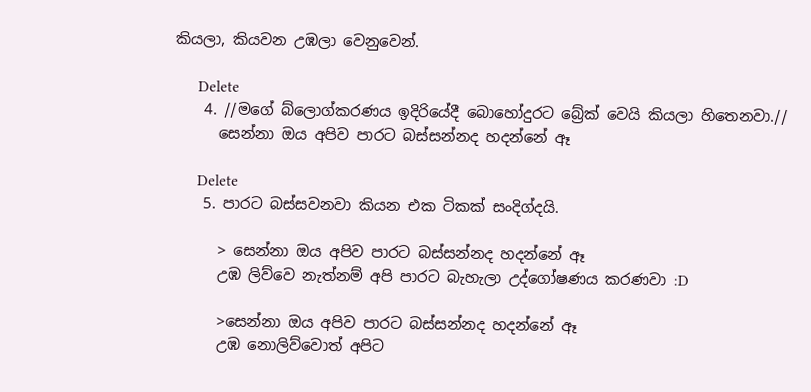කියලා, කියවන උඹලා වෙනුවෙන්.

      Delete
    4. //මගේ බ්ලොග්කරණය ඉදිරියේදී බොහෝදුරට බ්‍රේක් වෙයි කියලා හිතෙනවා.//
      සෙන්නා ඔය අපිව පාරට බස්සන්නද හදන්නේ ඈ

      Delete
    5. පාරට බස්සවනවා කියන එක ටිකක් සංදිග්දයි.

      > සෙන්නා ඔය අපිව පාරට බස්සන්නද හදන්නේ ඈ
      උඹ ලිව්වෙ නැත්නම් අපි පාරට බැහැලා උද්ගෝෂණය කරණවා :D

      >සෙන්නා ඔය අපිව පාරට බස්සන්නද හදන්නේ ඈ
      උඹ නොලිව්වොත් අපිට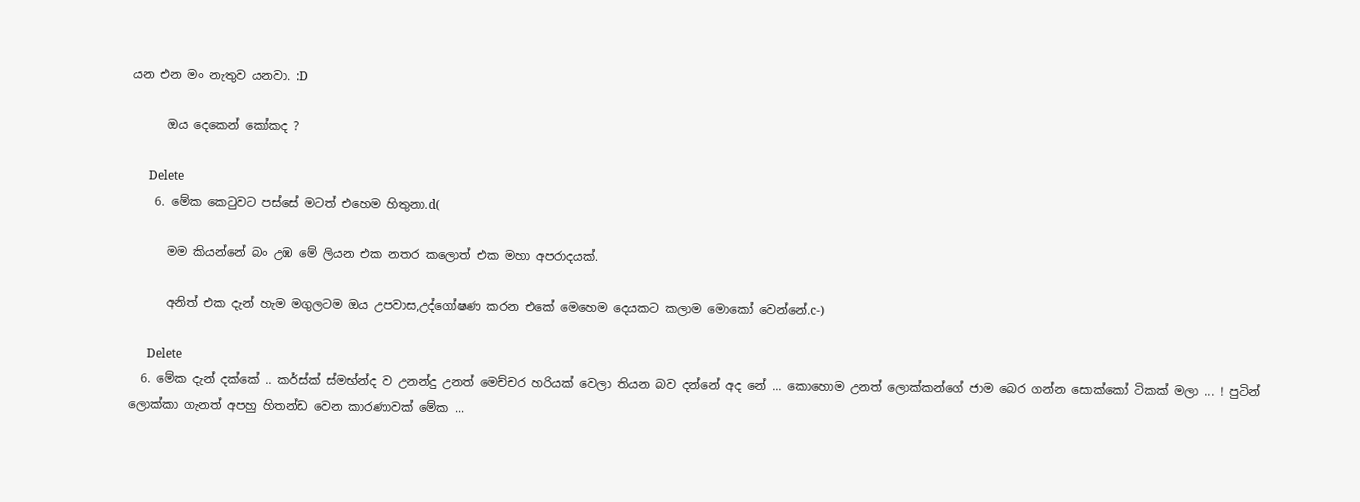යන එන මං නැතුව යනවා. :D

      ඔය දෙකෙන් කෝකද ?

      Delete
    6. මේක කෙටුවට පස්සේ මටත් එහෙම හිතුනා.d(

      මම කියන්නේ බං උඹ මේ ලියන එක නතර කලොත් එක මහා අපරාදයක්.

      අනිත් එක දැන් හැම මගුලටම ඔය උපවාස,උද්ගෝෂණ කරන එකේ මෙහෙම දෙයකට කලාම මොකෝ වෙන්නේ.c-)

      Delete
  6. මේක දැන් දක්කේ .. කර්ස්ක් ස්මභ්න්ද ව උනන්දු උනත් මෙච්චර හරියක් වෙලා තියන බව දන්නේ අද නේ ... කොහොම උනත් ලොක්කන්ගේ ජාම බෙර ගන්න සොක්කෝ ටිකක් මලා ... ! පුටින් ලොක්කා ගැනත් අපහු හිතන්ඩ වෙන කාරණාවක් මේක ...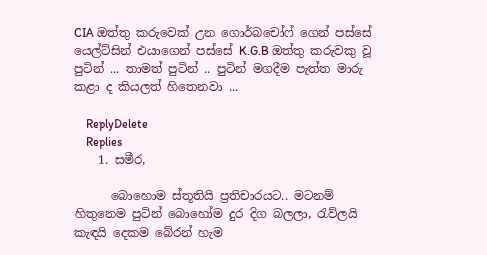CIA ඔත්තු කරුවෙක් උන ගොර්බචෝෆ් ගෙන් පස්සේ යෙල්ට්සින් එයාගෙන් පස්සේ K.G.B ඔත්තු කරුවකු වූ පුටින් ... තාමත් පුටින් .. පුටින් මගදීම පැත්ත මාරු කළා ද කියලත් හිතෙනවා ...

    ReplyDelete
    Replies
    1. සමීර,

      බොහොම ස්තූතියි ප්‍රතිචාරයට.. මටනම් හිතුනෙම පුටින් බොහෝම දුර දිග බලලා, රැව්ලයි කැඳයි දෙකම බේරන් හැම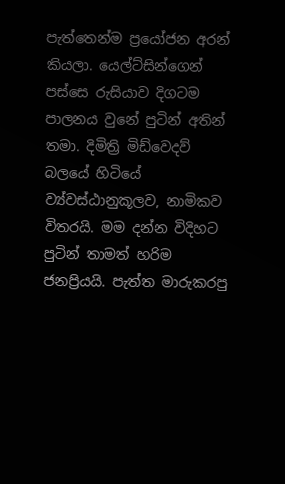පැත්තෙන්ම ප්‍රයෝජන අරන් කියලා. යෙල්ට්සින්ගෙන් පස්සෙ රුසියාව දිගටම පාලනය වුනේ පුටින් අතින් තමා. දිමිත්‍රි මිඩ්වෙදව් බලයේ හිටියේ ව්‍ය්වස්ඨානුකූලව, නාමිකව විතරයි. මම දන්න විදිහට පුටින් තාමත් හරිම ජනප්‍රියයි. පැත්ත මාරුකරපු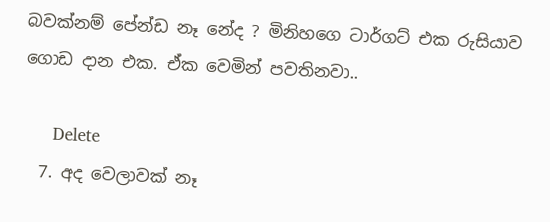බවක්නම් පේන්ඩ නෑ නේද ? මිනිහගෙ ටාර්ගට් එක රුසියාව ගොඩ දාන එක. ඒක වෙමින් පවතිනවා..

      Delete
  7. අද වෙලාවක් නෑ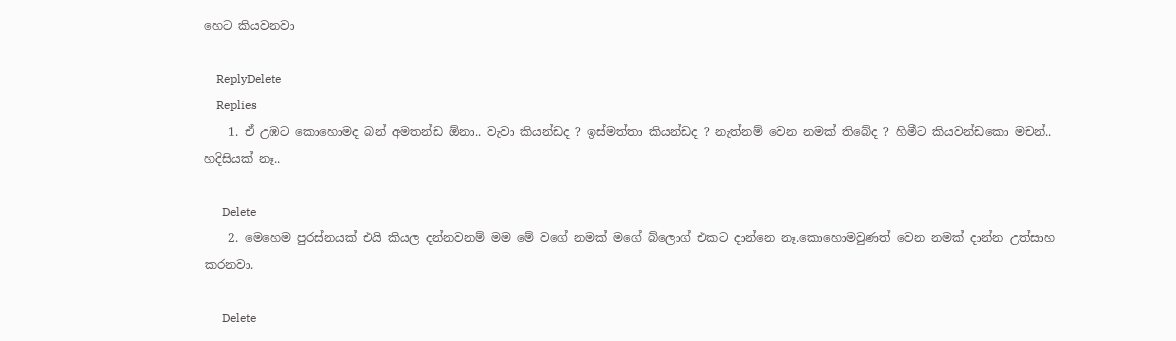හෙට කියවනවා

    ReplyDelete
    Replies
    1. ඒ උඹට කොහොමද බන් අමතන්ඩ ඕනා.. වැවා කියන්ඩද ? ඉස්මත්තා කියන්ඩද ? නැත්නම් වෙන නමක් තිබේද ? හිමීට කියවන්ඩකො මචන්.. හදිසියක් නෑ..

      Delete
    2. මෙහෙම පුරස්නයක් එයි කියල දන්නවනම් මම මේ වගේ නමක් මගේ බ්ලොග් එකට දාන්නෙ නෑ.කොහොමවුණත් වෙන නමක් දාන්න උත්සාහ කරනවා.

      Delete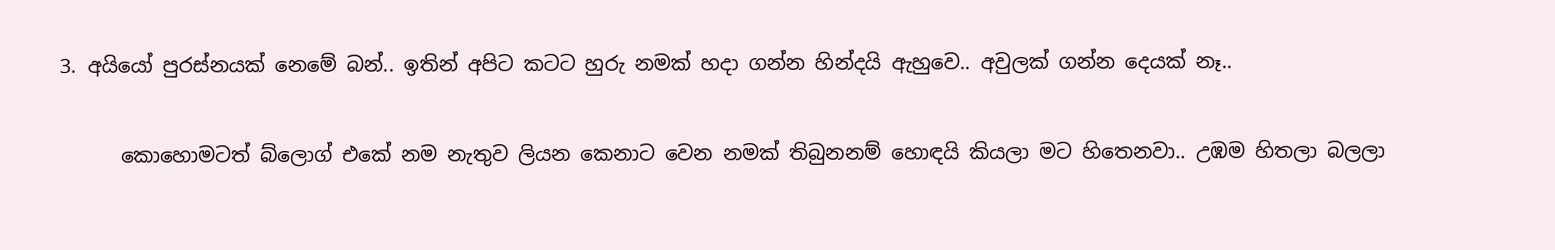3. අයියෝ පුරස්නයක් නෙමේ බන්.. ඉතින් අපිට කටට හුරු නමක් හදා ගන්න හින්දයි ඇහුවෙ.. අවුලක් ගන්න දෙයක් නෑ..

      කොහොමටත් බ්ලොග් එකේ නම නැතුව ලියන කෙනාට වෙන නමක් තිබුනනම් හොඳයි කියලා මට හිතෙනවා.. උඹම හිතලා බලලා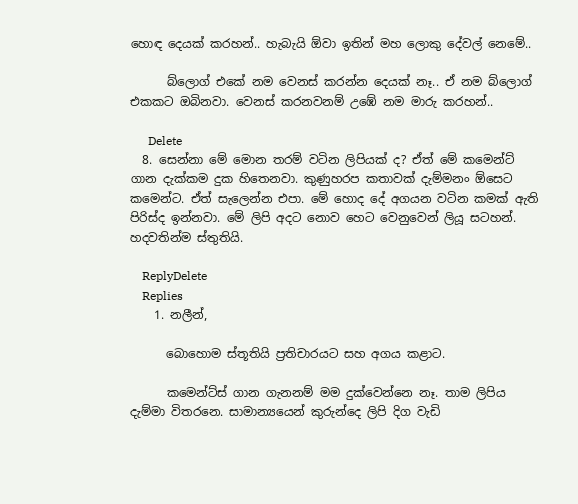හොඳ දෙයක් කරහන්.. හැබැයි ඕවා ඉතින් මහ ලොකු දේවල් නෙමේ..

      බ්ලොග් එකේ නම වෙනස් කරන්න දෙයක් නෑ.. ඒ නම බ්ලොග් එකකට ඔබිනවා. වෙනස් කරනවනම් උඹේ නම මාරු කරහන්..

      Delete
  8. සෙන්නා මේ මොන තරම් වටින ලිපියක් ද? ඒත් මේ කමෙන්ට් ගාන දැක්කම දුක හිතෙනවා. කුණුහරප කතාවක් දැම්මනං ඕසෙට කමෙන්ට. ඒත් සැලෙන්න එපා. මේ හොද දේ අගයන වටින කමක් ඇති පිරිස්ද ඉන්නවා. මේ ලිපි අදට නොව හෙට වෙනුවෙන් ලියූ සටහන්. හදවතින්ම ස්තුතියි.

    ReplyDelete
    Replies
    1. නලීන්,

      බොහොම ස්තූතියි ප්‍රතිචාරයට සහ අගය කළාට.

      කමෙන්ට්ස් ගාන ගැනනම් මම දුක්වෙන්නෙ නෑ. තාම ලිපිය දැම්මා විතරනෙ. සාමාන්‍යයෙන් කුරුන්දෙ ලිපි දිග වැඩි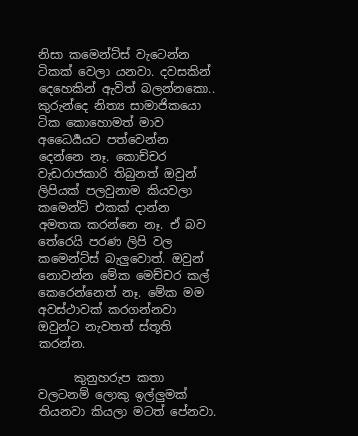නිසා කමෙන්ට්ස් වැටෙන්න ටිකක් වෙලා යනවා. දවසකින් දෙහෙකින් ඇවිත් බලන්නකො.. කුරුන්දෙ නිත්‍ය සාමාජිකයො ටික කොහොමත් මාව අධෛර්‍යයට පත්වෙන්න දෙන්නෙ නෑ. කොච්චර වැඩරාජකාරි තිබුනත් ඔවුන් ලිපියක් පලවුනාම කියවලා කමෙන්ට් එකක් දාන්න අමතක කරන්නෙ නෑ. ඒ බව තේරෙයි පරණ ලිපි වල කමෙන්ට්ස් බැලුවොත්. ඔවුන් නොවන්න මේක මෙච්චර කල් කෙරෙන්නෙත් නෑ. මේක මම අවස්ථාවක් කරගන්නවා ඔවුන්ට නැවතත් ස්තූති කරන්න.

      කුනුහරුප කතා වලටනම් ලොකු ඉල්ලුමක් තියනවා කියලා මටත් පේනවා.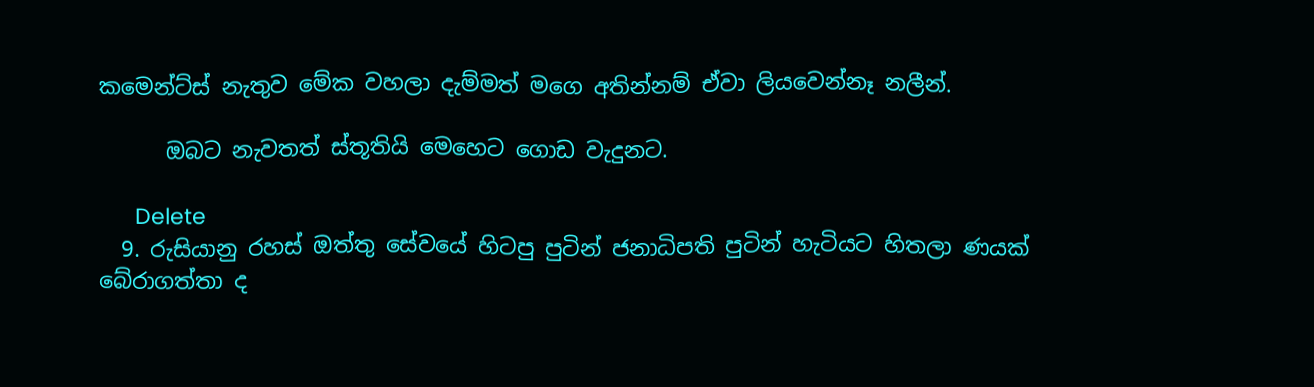කමෙන්ට්ස් නැතුව මේක වහලා දැම්මත් මගෙ අතින්නම් ඒවා ලියවෙන්නෑ නලීන්.

      ඔබට නැවතත් ස්තූතියි මෙහෙට ගොඩ වැදුනට.

      Delete
  9. රුසියානු රහස් ඔත්තු සේවයේ හිටපු පුටින් ජනාධිපති පුටින් හැටියට හිතලා ණයක් බේරාගත්තා ද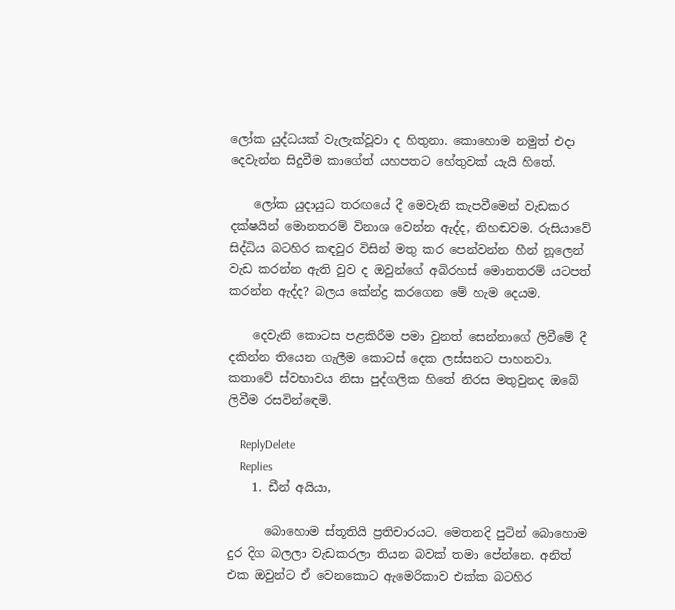ලෝක යුද්ධයක් වැලැක්වූවා ද හිතුනා. කොහොම නමුත් එදා දෙවැන්න සිදුවීම කාගේත් යහපතට හේතුවක් යැයි හිතේ.

    ලෝක යුදායුධ තරඟයේ දී මෙවැනි කැපවීමෙන් වැඩකර දක්ෂයින් මොනතරම් විනාශ වෙන්න ඇද්ද, නිහඬවම. රුසියාවේ සිද්ධිය බටහිර කඳවුර විසින් මතු කර පෙන්වන්න හීන් නූලෙන් වැඩ කරන්න ඇති වුව ද ඔවුන්ගේ අබිරහස් මොනතරම් යටපත් කරන්න ඇද්ද? බලය කේන්ද්‍ර කරගෙන මේ හැම දෙයම.

    දෙවැනි කොටස පළකිරීම පමා වුනත් සෙන්නාගේ ලිවීමේ දී දකින්න තියෙන ගැලීම කොටස් දෙක ලස්සනට පාහනවා. කතාවේ ස්වභාවය නිසා පුද්ගලික හිතේ නිරස මතුවුනද ඔබේ ලිවීම රසවින්ඳෙමි.

    ReplyDelete
    Replies
    1. ඩීන් අයියා,

      බොහොම ස්තූතියි ප්‍රතිචාරයට. මෙතනදි පුටින් බොහොම දුර දිග බලලා වැඩකරලා තියන බවක් තමා පේන්නෙ. අනිත් එක ඔවුන්ට ඒ වෙනකොට ඇමෙරිකාව එක්ක බටහිර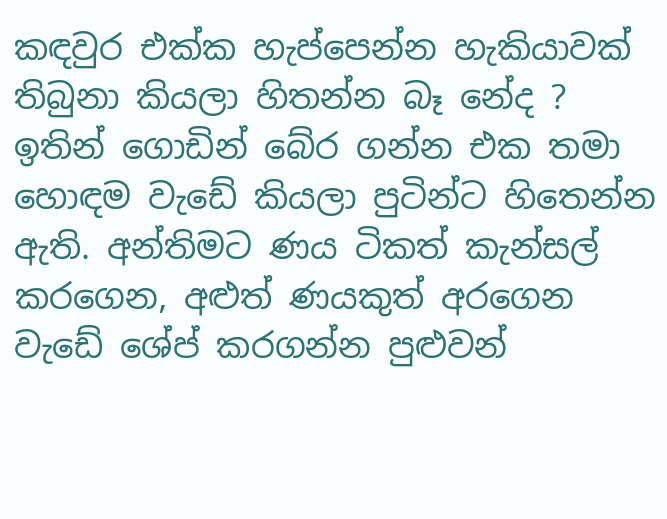කඳවුර එක්ක හැප්පෙන්න හැකියාවක් තිබුනා කියලා හිතන්න බෑ නේද ? ඉතින් ගොඩින් බේර ගන්න එක තමා හොඳම වැඩේ කියලා පුටින්ට හිතෙන්න ඇති. අන්තිමට ණය ටිකත් කැන්සල් කරගෙන, අළුත් ණයකුත් අරගෙන වැඩේ ශේප් කරගන්න පුළුවන්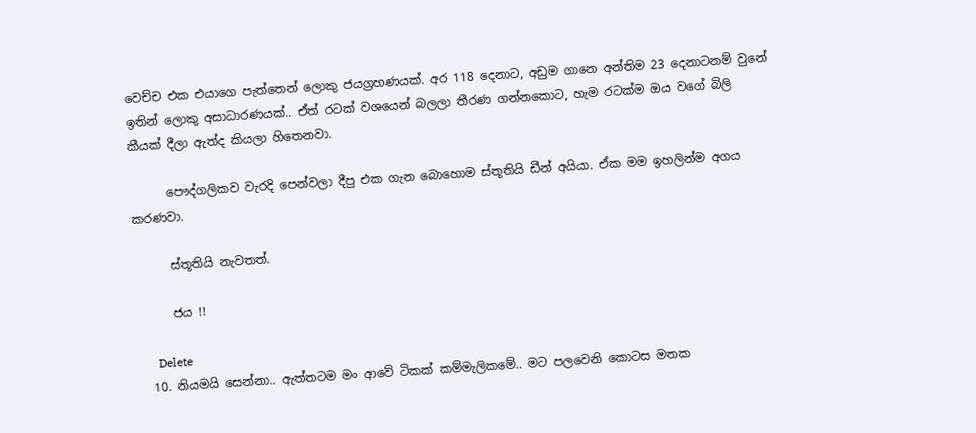වෙච්ච එක එයාගෙ පැත්තෙන් ලොකු ජයග්‍රහණයක්. අර 118 දෙනාට, අඩුම ගානෙ අන්තිම 23 දෙනාටනම් වුනේ ඉතින් ලොකු අසාධාරණයක්.. ඒත් රටක් වශයෙන් බලලා තීරණ ගන්නකොට, හැම රටක්ම ඔය වගේ බිලි කීයක් දීලා ඇත්ද කියලා හිතෙනවා.

      පෞද්ගලිකව වැරදි පෙන්වලා දීපු එක ගැන බොහොම ස්තූතියි ඩීන් අයියා. ඒක මම ඉහලින්ම අගය කරණවා.

      ස්තූතියි නැවතත්.

      ජය !!

      Delete
  10. නියමයි සෙන්නා.. ඇත්තටම මං ආවේ ටිකක් කම්මැලිකමේ.. මට පලවෙනි කොටස මතක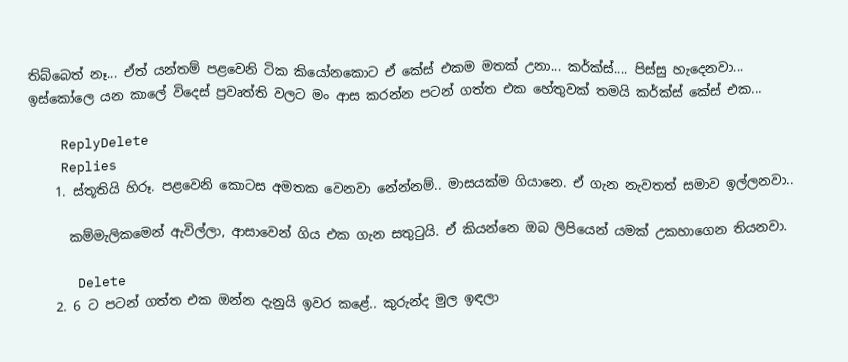තිබ්බෙත් නෑ... ඒත් යන්තම් පළවෙනි ටික කියෝනකොට ඒ කේස් එකම මතක් උනා... කර්ක්ස්.... පිස්සු හැදෙනවා... ඉස්කෝලෙ යන කාලේ විදෙස් ප්‍රවෘත්ති වලට මං ආස කරන්න පටන් ගත්ත එක හේතුවක් තමයි කර්ක්ස් කේස් එක...

    ReplyDelete
    Replies
    1. ස්තූතියි හිරූ. පළවෙනි කොටස අමතක වෙනවා නේන්නම්.. මාසයක්ම ගියානෙ. ඒ ගැන නැවතත් සමාව ඉල්ලනවා..

      කම්මැලිකමෙන් ඇවිල්ලා, ආසාවෙන් ගිය එක ගැන සතුටුයි. ඒ කියන්නෙ ඔබ ලිපියෙන් යමක් උකහාගෙන තියනවා.

      Delete
    2. 6 ට පටන් ගත්ත එක ඔන්න දැනුයි ඉවර කළේ.. කුරුන්ද මුල ඉඳලා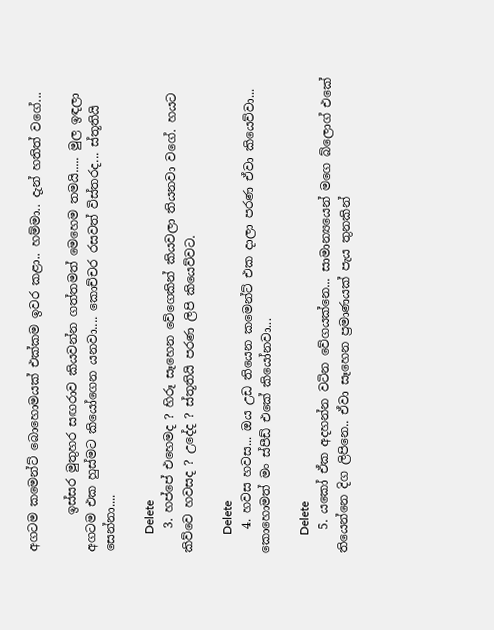අගටම කමෙන්ට් බොහොමයක් එක්කම ඉවර කළා.. හම්මා.. දැන් හතිත් වගේ...

      ඉස්සර මුතුහර සඟරාව කියවන්න ගත්තමත් මෙහෙම තමයි..... මුල ඉඳලා අගටම එක හුස්මට කියෝගෙන යනවා.... කොච්චර රසවත් විස්තරද... ස්තූතියි සෙන්නා....

      Delete
    3. හප්පේ එහෙමද ? හිරූ සෑහෙන වේගෙකින් කියවලා තියනවා වගේ. හයට කිව්වෙ හවසද ? උදේද ? ස්තූතියි පරණ ලිපි කියෙව්වට.

      Delete
    4. හවස හවස... ඔය උඩ තියෙන කමෙන්ට් එක දාලා පරණ ඒවා කියෙව්වා... කොහොමත් මං ස්පීඩ් එකේ කියෝනවා...

      Delete
    5. යකෝ ඒක අදහන්න වටින වේගයක්නෙ... සාමාන්‍යයෙන් මගෙ බ්ලොග් එකේ තියෙන්නෙ දිග ලිපිනෙ.. ඒවා සෑහෙන ප්‍රමාණයක් පැය තුනකින්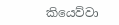කියෙව්වා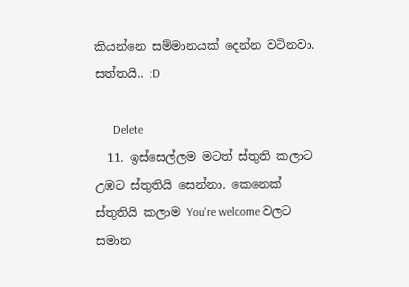කියන්නෙ සම්මානයක් දෙන්න වටිනවා. සත්තයි.. :D

      Delete
  11. ඉස්සෙල්ලම මටත් ස්තුති කලාට උඹට ස්තුතියි සෙන්නා. කෙනෙක් ස්තුතියි කලාම You're welcome වලට සමාන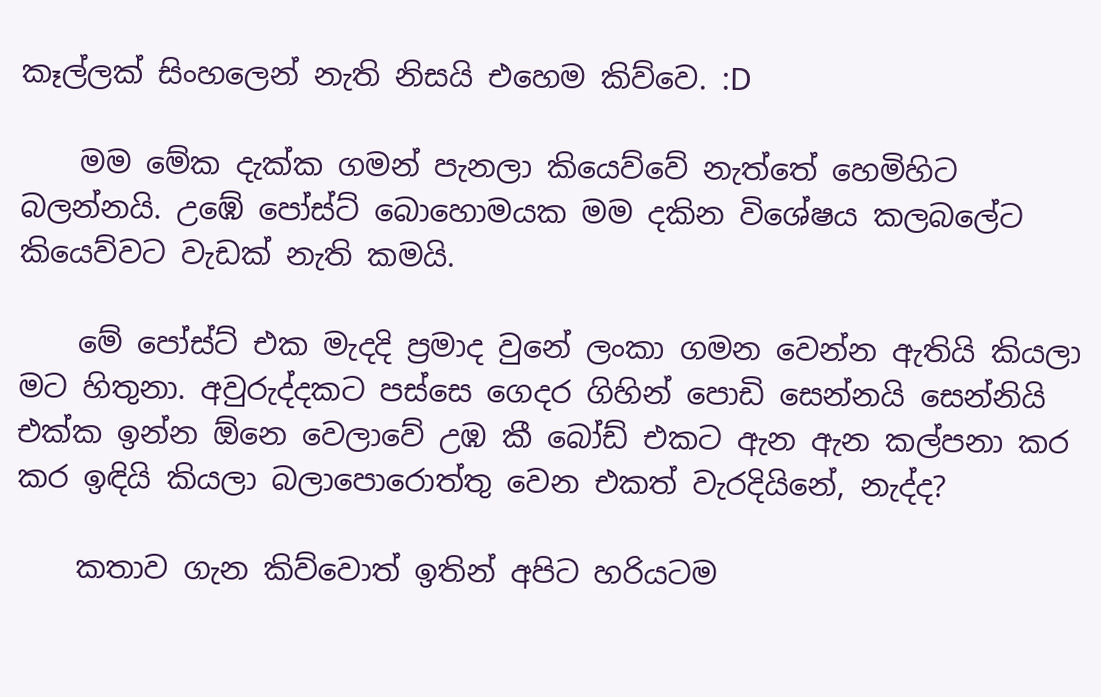කෑල්ලක් සිංහලෙන් නැති නිසයි එහෙම කිව්වෙ. :D

    මම මේක දැක්ක ගමන් පැනලා කියෙව්වේ නැත්තේ හෙමිහිට බලන්නයි. උඹේ පෝස්ට් බොහොමයක මම දකින විශේෂය කලබලේට කියෙව්වට වැඩක් නැති කමයි.

    මේ පෝස්ට් එක මැදදි ප්‍රමාද වුනේ ලංකා ගමන වෙන්න ඇතියි කියලා මට හිතුනා. අවුරුද්දකට පස්සෙ ගෙදර ගිහින් පොඩි සෙන්නයි සෙන්නියි එක්ක ඉන්න ඕනෙ වෙලාවේ උඹ කී බෝඩ් එකට ඇන ඇන කල්පනා කර කර ඉඳියි කියලා බලාපොරොත්තු වෙන එකත් වැරදියිනේ, නැද්ද?

    කතාව ගැන කිව්වොත් ඉතින් අපිට හරියටම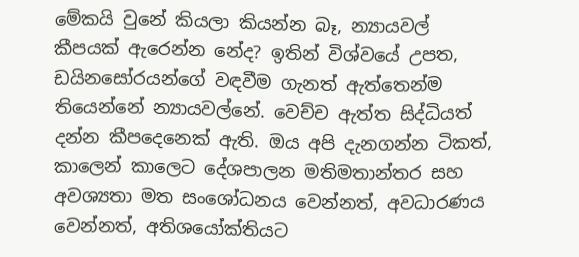මේකයි වුනේ කියලා කියන්න බෑ, න්‍යායවල් කීපයක් ඇරෙන්න නේද? ඉතින් විශ්වයේ උපත, ඩයිනසෝරයන්ගේ වඳවීම ගැනත් ඇත්තෙන්ම තියෙන්නේ න්‍යායවල්නේ. වෙච්ච ඇත්ත සිද්ධියත් දන්න කීපදෙනෙක් ඇති. ඔය අපි දැනගන්න ටිකත්, කාලෙන් කාලෙට දේශපාලන මතිමතාන්තර සහ අවශ්‍යතා මත සංශෝධනය වෙන්නත්, අවධාරණය වෙන්නත්, අතිශයෝක්තියට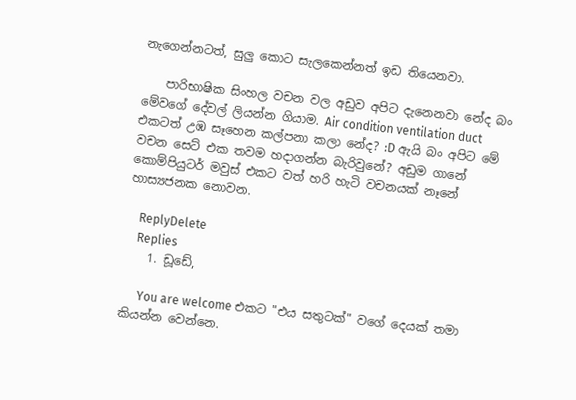නැගෙන්නටත්, සුලු කොට සැලකෙන්නත් ඉඩ තියෙනවා.

    පාරිභාෂික සිංහල වචන වල අඩුව අපිට දැනෙනවා නේද බං මේවගේ දේවල් ලියන්න ගියාම. Air condition ventilation duct එකටත් උඹ සෑහෙන කල්පනා කලා නේද? :D ඇයි බං අපිට මේ වචන සෙට් එක තවම හදාගන්න බැරිවුනේ? අඩුම ගානේ කොම්පියුටර් මවුස් එකට වත් හරි හැටි වචනයක් නෑනේ හාස්‍යජනක නොවන.

    ReplyDelete
    Replies
    1. ඩූඩේ,

      You are welcome එකට "එය සතුටක්" වගේ දෙයක් තමා කියන්න වෙන්නෙ.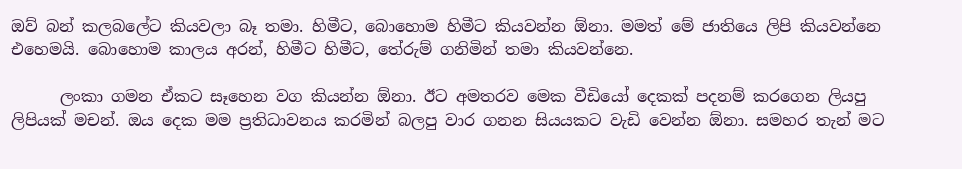ඔව් බන් කලබලේට කියවලා බෑ තමා. හිමීට, බොහොම හිමීට කියවන්න ඕනා. මමත් මේ ජාතියෙ ලිපි කියවන්නෙ එහෙමයි. බොහොම කාලය අරන්, හිමීට හිමීට, තේරුම් ගනිමින් තමා කියවන්නෙ.

      ලංකා ගමන ඒකට සෑහෙන වග කියන්න ඕනා. ඊට අමතරව මෙක වීඩියෝ දෙකක් පදනම් කරගෙන ලියපු ලිපියක් මචන්. ඔය දෙක මම ප්‍රතිධාවනය කරමින් බලපු වාර ගනන සියයකට වැඩි වෙන්න ඕනා. සමහර තැන් මට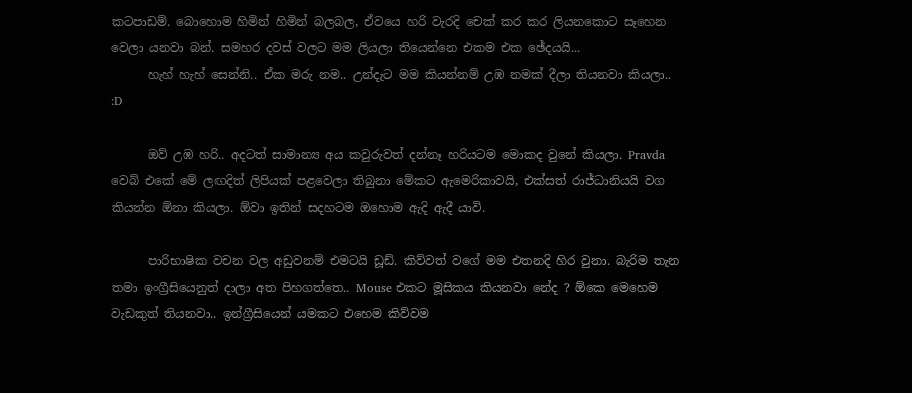කටපාඩම්. බොහොම හිමින් හිමින් බලබල, ඒවයෙ හරි වැරදි චෙක් කර කර ලියනකොට සෑහෙන වෙලා යනවා බන්. සමහර දවස් වලට මම ලියලා තියෙන්නෙ එකම එක ඡේදයයි...
      හැහ් හැහ් සෙන්නි.. ඒක මරු නම.. උන්දැට මම කියන්නම් උඹ නමක් දීලා තියනවා කියලා.. :D

      ඔව් උඹ හරි.. අදටත් සාමාන්‍ය අය කවුරුවත් දන්නෑ හරියටම මොකද වුනේ කියලා. Pravda වෙබ් එකේ මේ ලඟදිත් ලිපියක් පළවෙලා තිබුනා මේකට ඇමෙරිකාවයි, එක්සත් රාජ්ධානියයි වග කියන්න ඕනා කියලා. ඕවා ඉතින් සදහටම ඔහොම ඇදි ඇදී යාවි.

      පාරිභාෂික වචන වල අඩුවනම් එමටයි ඩූඩ්. කිව්වත් වගේ මම එතනදි හිර වුනා. බැරිම තැන තමා ඉංග්‍රීසියෙනුත් දාලා අත පිහගත්තෙ.. Mouse එකට මූසිකය කියනවා නේද ? ඕකෙ මෙහෙම වැඩකුත් තියනවා.. ඉන්ග්‍රීසියෙන් යමකට එහෙම කිව්වම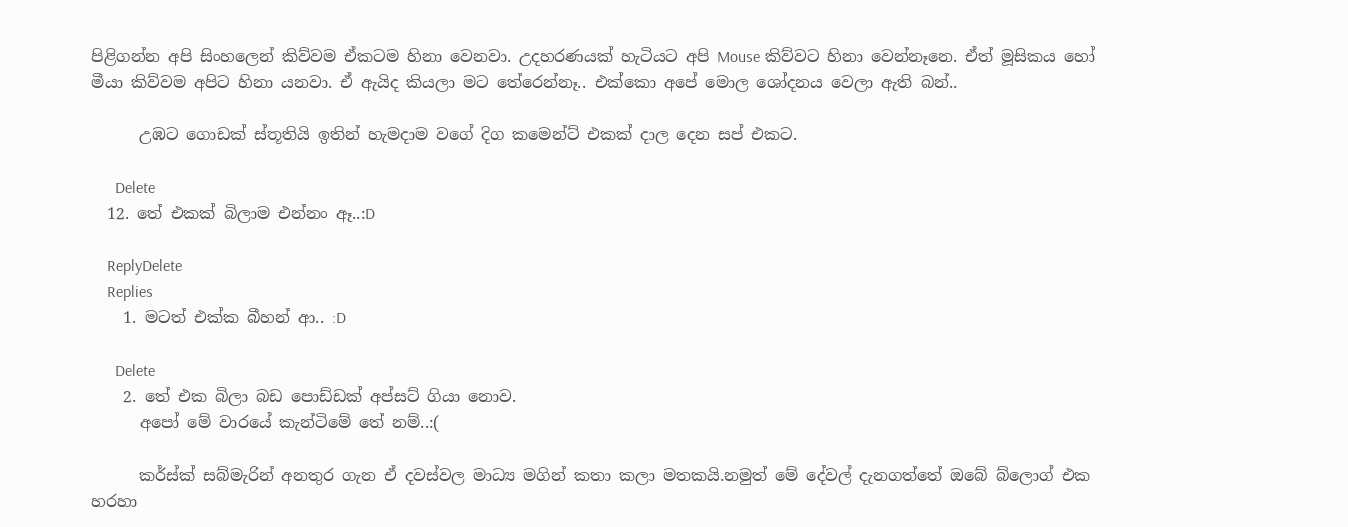පිළිගන්න අපි සිංහලෙන් කිව්වම ඒකටම හිනා වෙනවා. උදහරණයක් හැටියට අපි Mouse කිව්වට හිනා වෙන්නෑනෙ. ඒත් මූසිකය හෝ මීයා කිව්වම අපිට හිනා යනවා. ඒ ඇයිද කියලා මට තේරෙන්නෑ.. එක්කො අපේ මොල ශෝදනය වෙලා ඇති බන්..

      උඹට ගොඩක් ස්තූතියි ඉතින් හැමදාම වගේ දිග කමෙන්ට් එකක් දාල දෙන සප් එකට.

      Delete
  12. තේ එකක් බිලාම එන්නං ඈ..:D

    ReplyDelete
    Replies
    1. මටත් එක්ක බීහන් ආ.. :D

      Delete
    2. තේ එක බිලා බඩ පොඩ්ඩක් අප්සට් ගියා නොව.
      අපෝ මේ වාරයේ කැන්ටිමේ තේ නම්..:(

      කර්ස්ක් සබ්මැරින් අනතුර ගැන ඒ දවස්වල මාධ්‍ය මගින් කතා කලා මතකයි.නමුත් මේ දේවල් දැනගත්තේ ඔබේ බ්ලොග් එක හරහා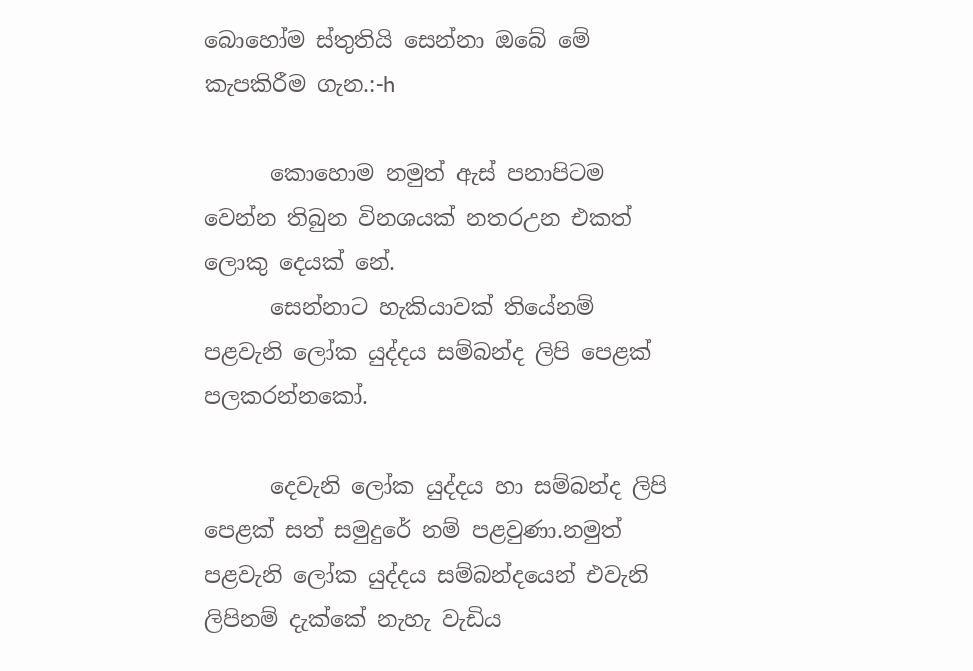බොහෝම ස්තුතියි සෙන්නා ඔබේ මේ කැපකිරීම ගැන.:-h

      කොහොම නමුත් ඇස් පනාපිටම වෙන්න තිබුන විනශයක් නතරඋන එකත් ලොකු දෙයක් නේ.
      සෙන්නාට හැකියාවක් තියේනම් පළවැනි ලෝක යුද්දය සම්බන්ද ලිපි පෙළක් පලකරන්නකෝ.

      දෙවැනි ලෝක යුද්දය හා සම්බන්ද ලිපි පෙළක් සත් සමුදුරේ නම් පළවුණා.නමුත් පළවැනි ලෝක යුද්දය සම්බන්දයෙන් එවැනි ලිපිනම් දැක්කේ නැහැ වැඩිය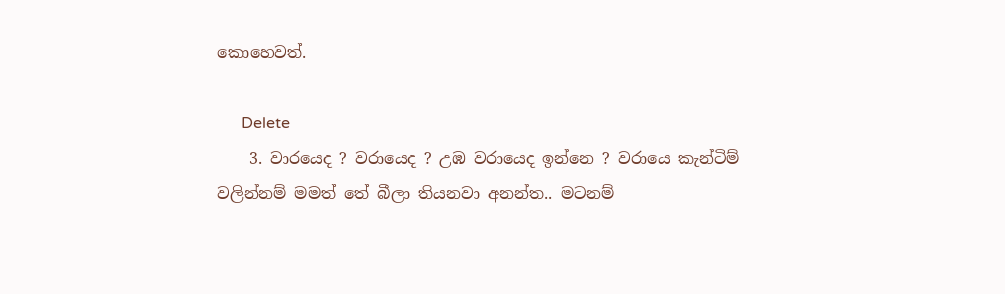කොහෙවත්.

      Delete
    3. වාරයෙද ? වරායෙද ? උඹ වරායෙද ඉන්නෙ ? වරායෙ කැන්ටිම් වලින්නම් මමත් තේ බීලා තියනවා අනන්ත.. මටනම්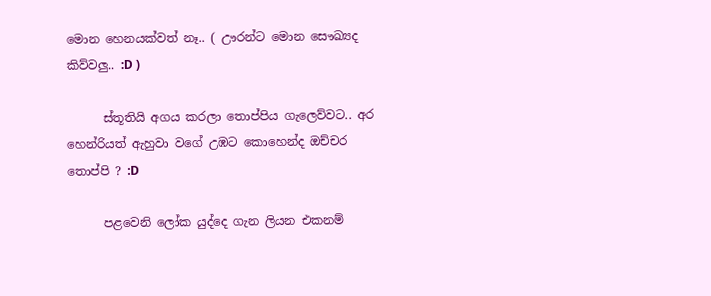මොන හෙනයක්වත් නෑ.. ( ඌරන්ට මොන සෞඛ්‍යද කිව්වලු.. :D )

      ස්තූතියි අගය කරලා තොප්පිය ගැලෙව්වට.. අර හෙන්රියත් ඇහුවා වගේ උඹට කොහෙන්ද ඔච්චර තොප්පි ? :D

      පළවෙනි ලෝක යුද්දෙ ගැන ලියන එකනම්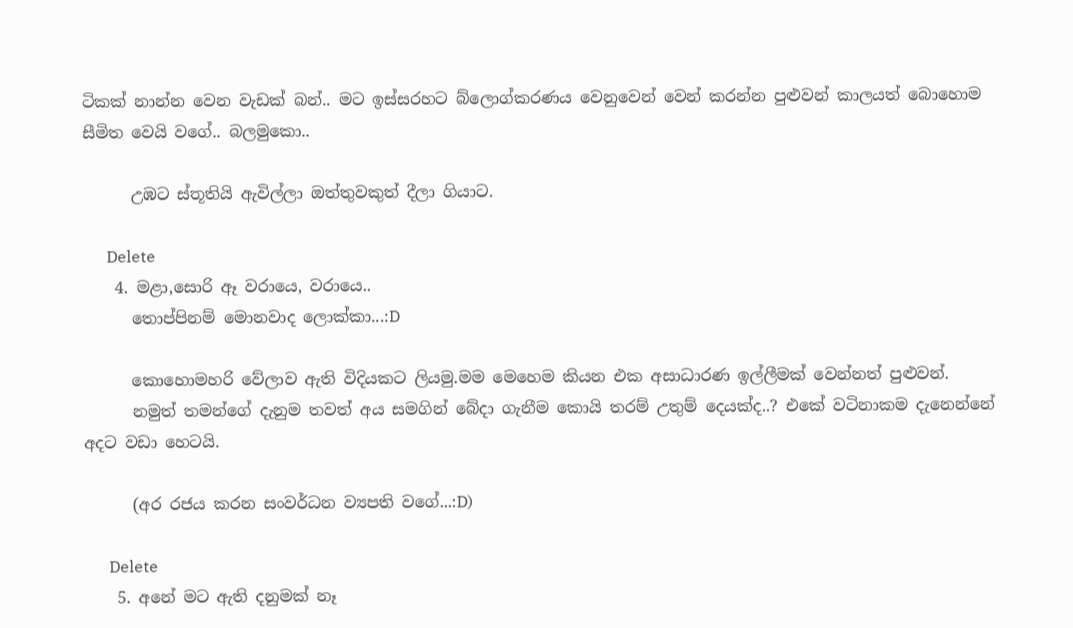ටිකක් නාන්න වෙන වැඩක් බන්.. මට ඉස්සරහට බ්ලොග්කරණය වෙනුවෙන් වෙන් කරන්න පුළුවන් කාලයත් බොහොම සීමිත වෙයි වගේ.. බලමුකො..

      උඹට ස්තූතියි ඇවිල්ලා ඔත්තුවකුත් දීලා ගියාට.

      Delete
    4. මළා,සොරි ඈ වරායෙ, වරායෙ..
      තොප්පිනම් මොනවාද ලොක්කා...:D

      කොහොමහරි වේලාව ඇති විදියකට ලියමු.මම මෙහෙම කියන එක අසාධාරණ ඉල්ලීමක් වෙන්නත් පුළුවන්.
      නමුත් තමන්ගේ දැනුම තවත් අය සමගින් බේදා ගැනීම කොයි තරම් උතුම් දෙයක්ද..? එකේ වටිනාකම දැනෙන්නේ අදට වඩා හෙටයි.

      (අර රජය කරන සංවර්ධන ව්‍යපති වගේ...:D)

      Delete
    5. අනේ මට ඇති දනුමක් නෑ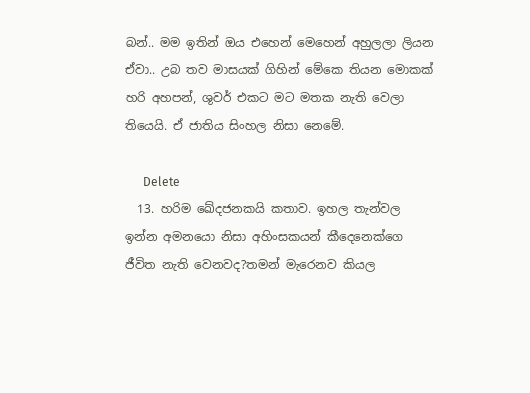බන්.. මම ඉතින් ඔය එහෙන් මෙහෙන් අහුලලා ලියන ඒවා.. උබ තව මාසයක් ගිහින් මේකෙ තියන මොකක් හරි අහපන්, ශුවර් එකට මට මතක නැති වෙලා තියෙයි. ඒ ජාතිය සිංහල නිසා නෙමේ.

      Delete
  13. හරිම ඛේදජනකයි කතාව. ඉහල තැන්වල ඉන්න අමනයො නිසා අහිංසකයන් කීදෙනෙක්ගෙ ජීවිත නැති වෙනවද?තමන් මැරෙනව කියල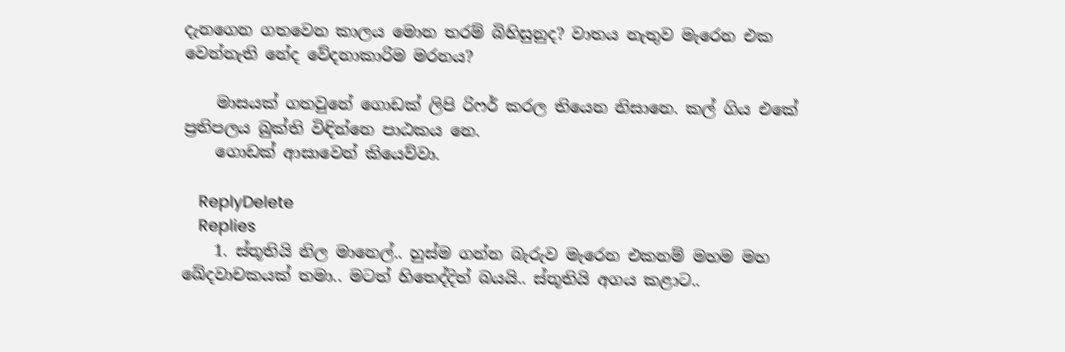දැනගෙන ගතවෙන කාලය මොන තරම් බිහිසුනුද? වාතය නැතුව මැරෙන එක වෙන්නැති නේද වේදනාකාරිම මරනය?

    මාසයක් ගතවුනේ ගොඩක් ලිපි රිෆර් කරල තියෙන නිසානෙ. කල් ගිය එකේ ප්‍රතිපලය බුක්ති විඳින්නෙ පාඨකය නෙ.
    ගොඩක් ආසාවෙන් කියෙව්වා.

    ReplyDelete
    Replies
    1. ස්තූතියි නිල මානෙල්.. හුස්ම ගන්න බැරුව මැරෙන එකනම් මහම මහ ඛේදවාචකයක් තමා.. මටත් හිතෙද්දිත් බයයි.. ස්තූතියි අගය කළාට..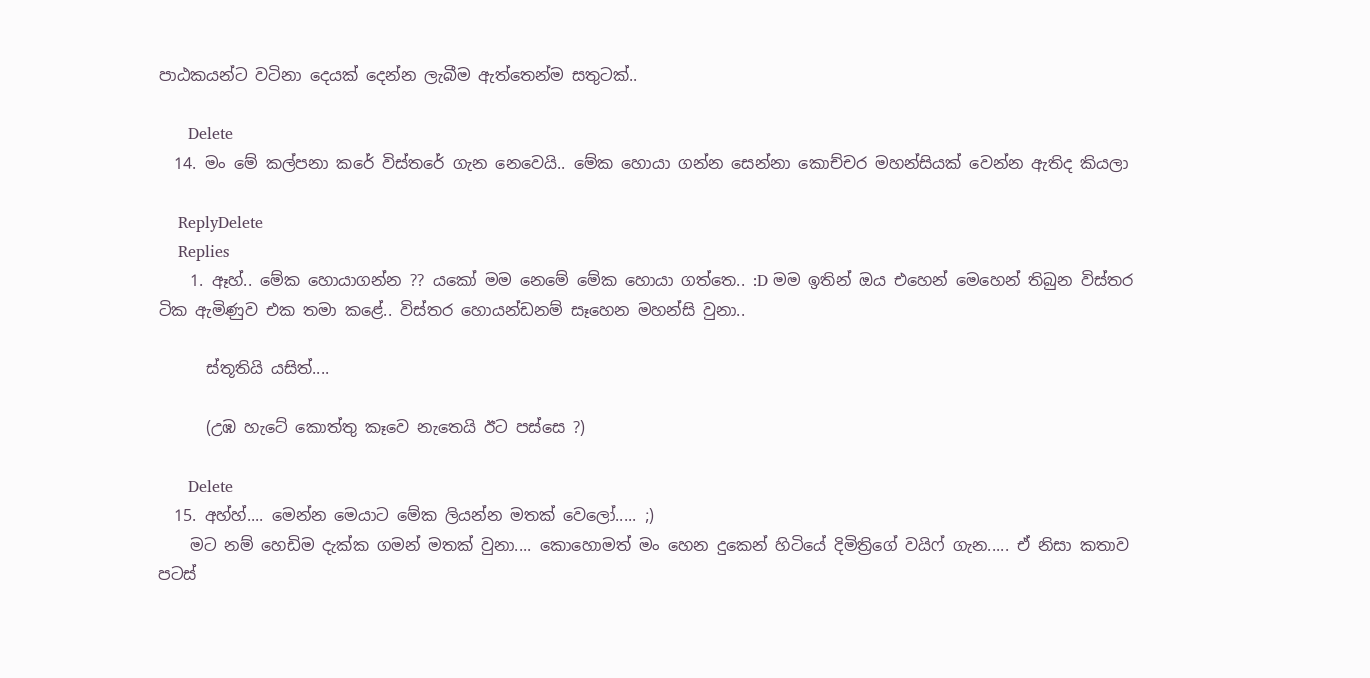පාඨකයන්ට වටිනා දෙයක් දෙන්න ලැබීම ඇත්තෙන්ම සතුටක්..

      Delete
  14. මං මේ කල්පනා කරේ විස්තරේ ගැන නෙවෙයි.. මේක හොයා ගන්න සෙන්නා කොච්චර මහන්සියක් වෙන්න ඇතිද කියලා

    ReplyDelete
    Replies
    1. ඈහ්.. මේක හොයාගන්න ?? යකෝ මම නෙමේ මේක හොයා ගත්තෙ.. :D මම ඉතින් ඔය එහෙන් මෙහෙන් තිබුන විස්තර ටික ඇමිණුව එක තමා කළේ.. විස්තර හොයන්ඩනම් සෑහෙන මහන්සි වුනා..

      ස්තූතියි යසිත්....

      (උඹ හැටේ කොත්තු කෑවෙ නැතෙයි ඊට පස්සෙ ?)

      Delete
  15. අහ්හ්.... මෙන්න මෙයාට මේක ලියන්න මතක් වෙලෝ..... ;)
    මට නම් හෙඩිම දැක්ක ගමන් මතක් වුනා.... කොහොමත් මං හෙන දුකෙන් හිටියේ දිමිත්‍රිගේ වයිෆ් ගැන..... ඒ නිසා කතාව පටස්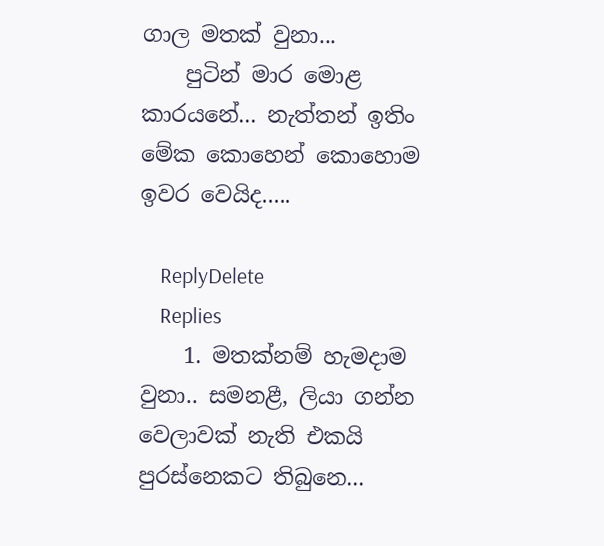ගාල මතක් වුනා...
    පුටින් මාර මොළ කාරයනේ... නැත්තන් ඉතිං මේක කොහෙන් කොහොම ඉවර වෙයිද.....

    ReplyDelete
    Replies
    1. මතක්නම් හැමදාම වුනා.. සමනළී, ලියා ගන්න වෙලාවක් නැති එකයි පුරස්නෙකට තිබුනෙ...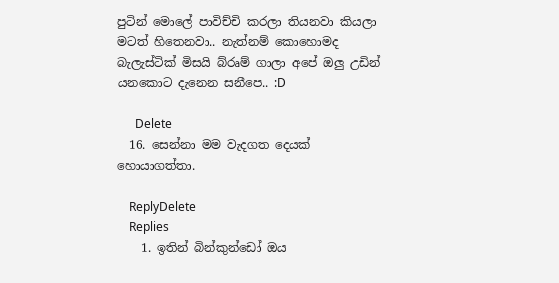පුටින් මොලේ පාවිච්චි කරලා තියනවා කියලා මටත් හිතෙනවා.. නැත්නම් කොහොමද බැලැස්ටික් මිසයි බ්රෘම් ගාලා අපේ ඔලු උඩින් යනකොට දැනෙන සනීපෙ.. :D

      Delete
  16. සෙන්නා මම වැදගත දෙයක් හොයාගත්තා.

    ReplyDelete
    Replies
    1. ඉතින් බින්කුන්ඩෝ ඔය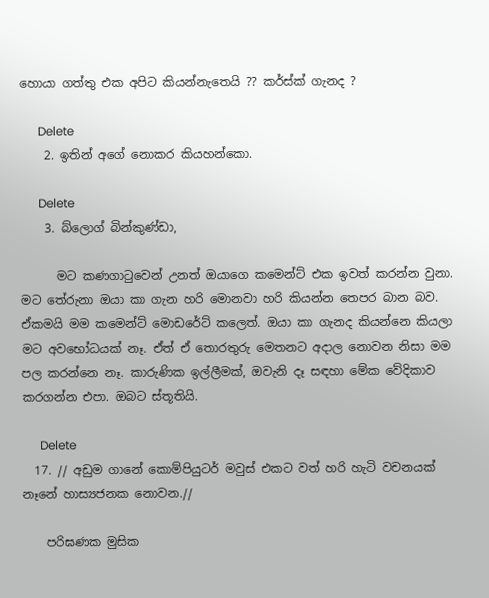හොයා ගත්තු එක අපිට කියන්නැතෙයි ?? කර්ස්ක් ගැනද ?

      Delete
    2. ඉතින් අගේ නොකර කියහන්කො.

      Delete
    3. බ්ලොග් බින්කුණ්ඩා,

      මට කණගාටුවෙන් උනත් ඔයාගෙ කමෙන්ට් එක ඉවත් කරන්න වුනා. මට තේරුනා ඔයා කා ගැන හරි මොනවා හරි කියන්න තෙපර බාන බව. ඒකමයි මම කමෙන්ට් මොඩරේට් කලෙත්. ඔයා කා ගැනද කියන්නෙ කියලා මට අවභෝධයක් නෑ. ඒත් ඒ තොරතුරු මෙතනට අදාල නොවන නිසා මම පල කරන්නෙ නෑ. කාරුණික ඉල්ලීමක්, ඔවැනි දෑ සඳහා මේක වේදිකාව කරගන්න එපා. ඔබට ස්තූතියි.

      Delete
  17. // අඩුම ගානේ කොම්පියුටර් මවුස් එකට වත් හරි හැටි වචනයක් නෑනේ හාස්‍යජනක නොවන.//

    පරිඝණක මුසික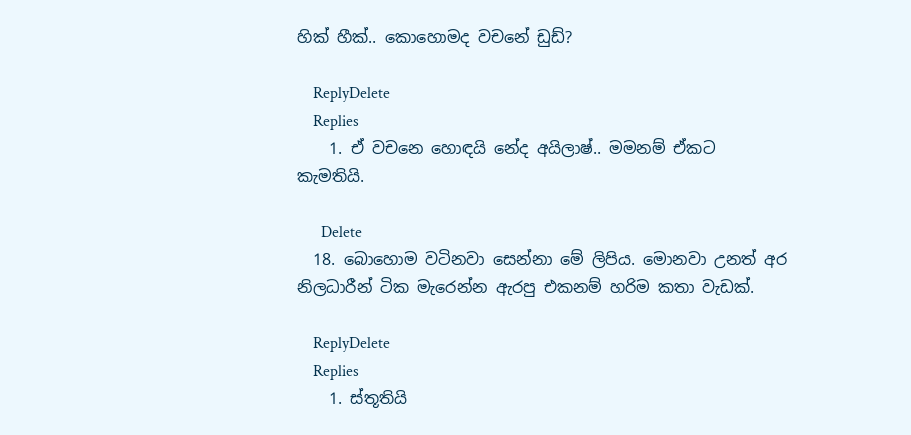හික් හීක්.. කොහොමද වචනේ ඩුඩ්?

    ReplyDelete
    Replies
    1. ඒ වචනෙ හොඳයි නේද අයිලාෂ්.. මමනම් ඒකට කැමතියි.

      Delete
  18. බොහොම වටිනවා සෙන්නා මේ ලිපිය. මොනවා උනත් අර නිලධාරීන් ටික මැරෙන්න ඇරපු එකනම් හරිම කතා වැඩක්.

    ReplyDelete
    Replies
    1. ස්තූතියි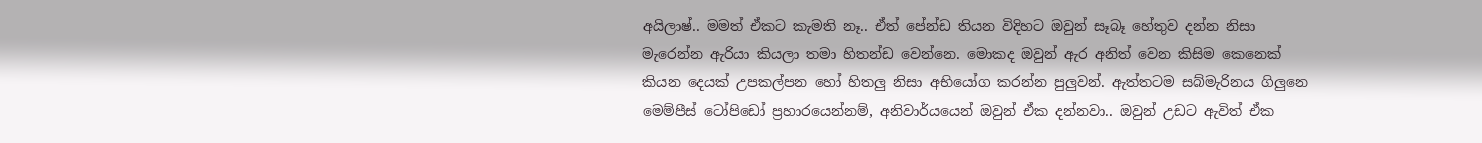අයිලාෂ්.. මමත් ඒකට කැමති නෑ.. ඒත් පේන්ඩ තියන විදිහට ඔවුන් සෑබෑ හේතුව දන්න නිසා මැරෙන්න ඇරියා කියලා තමා හිතන්ඩ වෙන්නෙ. මොකද ඔවුන් ඇර අනිත් වෙන කිසිම කෙනෙක් කියන දෙයක් උපකල්පන හෝ හිතලු නිසා අභියෝග කරන්න පුලුවන්. ඇත්තටම සබ්මැරිනය ගිලුනෙ මෙම්පීස් ටෝපිඩෝ ප්‍රහාරයෙන්නම්, අනිවාර්යයෙන් ඔවුන් ඒක දන්නවා.. ඔවුන් උඩට ඇවිත් ඒක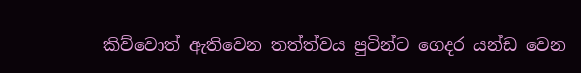කිව්වොත් ඇතිවෙන තත්ත්වය පුටින්ට ගෙදර යන්ඩ වෙන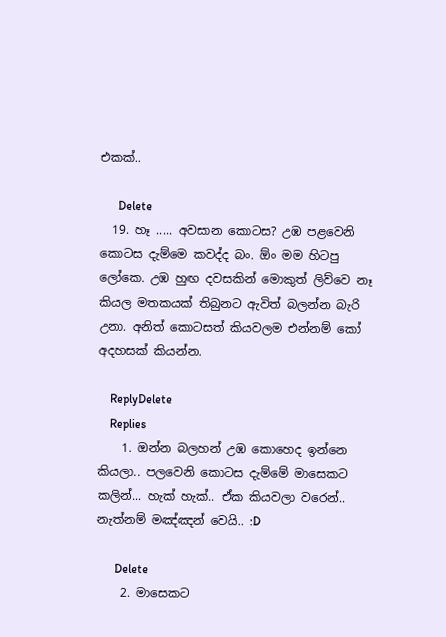එකක්..

      Delete
  19. හෑ ..... අවසාන කොටස? උඹ පළවෙනි කොටස දැම්මෙ කවද්ද බං. ඕං මම හිටපු ලෝකෙ. උඹ හුඟ දවසකින් මොකුත් ලිව්වෙ නෑ කියල මතකයක් තිබුනට ඇවිත් බලන්න බැරි උනා. අනිත් කොටසත් කියවලම එන්නම් කෝ අදහසක් කියන්න.

    ReplyDelete
    Replies
    1. ඔන්න බලහන් උඹ කොහෙද ඉන්නෙ කියලා.. පලවෙනි කොටස දැම්මේ මාසෙකට කලින්... හැක් හැක්.. ඒක කියවලා වරෙන්.. නැත්නම් මඤ්ඤන් වෙයි.. :D

      Delete
    2. මාසෙකට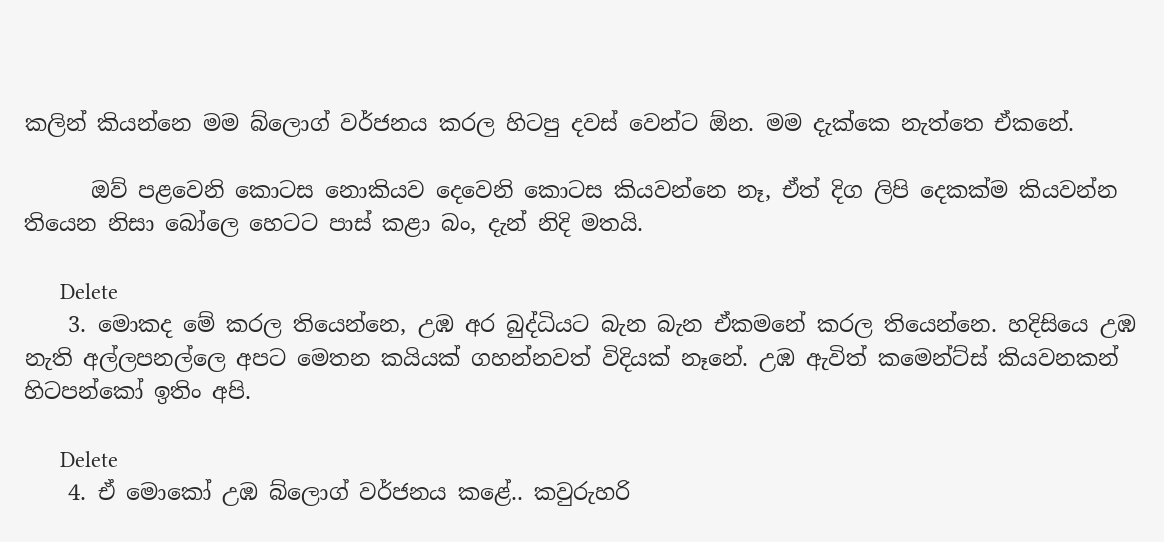කලින් කියන්නෙ මම බ්ලොග් වර්ජනය කරල හිටපු දවස් වෙන්ට ඕන. මම දැක්කෙ නැත්තෙ ඒකනේ.

      ඔව් පළවෙනි කොටස නොකියව දෙවෙනි කොටස කියවන්නෙ නෑ, ඒත් දිග ලිපි දෙකක්ම කියවන්න තියෙන නිසා බෝලෙ හෙටට පාස් කළා බං, දැන් නිදි මතයි.

      Delete
    3. මොකද මේ කරල තියෙන්නෙ, උඹ අර බුද්ධියට බැන බැන ඒකමනේ කරල තියෙන්නෙ. හදිසියෙ උඹ නැති අල්ලපනල්ලෙ අපට මෙතන කයියක් ගහන්නවත් විදියක් නෑනේ. උඹ ඇවිත් කමෙන්ට්ස් කියවනකන් හිටපන්කෝ ඉතිං අපි.

      Delete
    4. ඒ මොකෝ උඹ බ්ලොග් වර්ජනය කළේ.. කවුරුහරි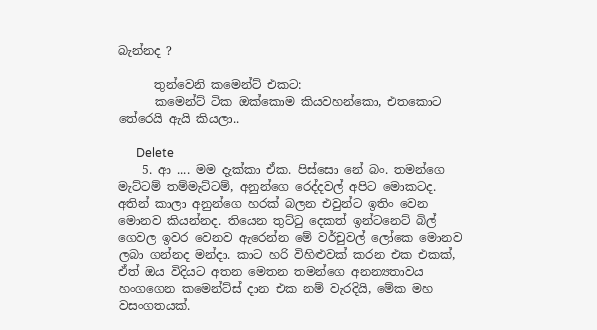බැන්නද ?

      තුන්වෙනි කමෙන්ට් එකට:
      කමෙන්ට් ටික ඔක්කොම කියවහන්කො, එතකොට තේරෙයි ඇයි කියලා..

      Delete
    5. ආ .... මම දැක්කා ඒක. පිස්සො නේ බං. තමන්ගෙ මැට්ටම් තම්මැට්ටම්, අනුන්ගෙ රෙද්දවල් අපිට මොකටද. අතින් කාලා අනුන්ගෙ හරක් බලන එවුන්ට ඉතිං වෙන මොනව කියන්නද. තියෙන තුට්ටු දෙකත් ඉන්ටනෙට් බිල් ගෙවල ඉවර වෙනව ඇරෙන්න මේ වර්චුවල් ලෝකෙ මොනව ලබා ගන්නද මන්දා. කාට හරි විහිළුවක් කරන එක එකක්, ඒත් ඔය විදියට අතන මෙතන තමන්ගෙ අනන්‍යතාවය හංගගෙන කමෙන්ට්ස් දාන එක නම් වැරදියි, මේක මහ වසංගතයක්.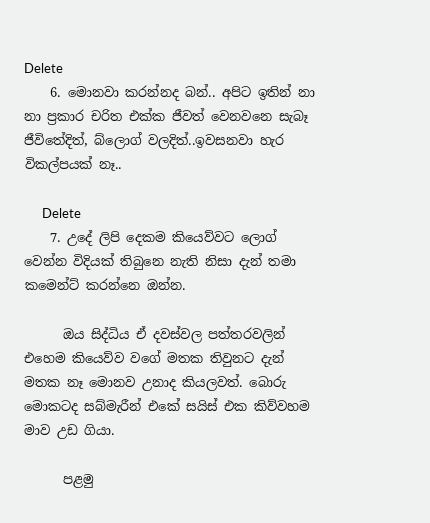Delete
    6. මොනවා කරන්නද බන්.. අපිට ඉතින් නා නා ප්‍රකාර චරිත එක්ක ජීවත් වෙනවනෙ සැබෑ ජීවිතේදිත්, බ්ලොග් වලදිත්..ඉවසනවා හැර විකල්පයක් නෑ..

      Delete
    7. උදේ ලිපි දෙකම කියෙව්වට ලොග් වෙන්න විදියක් තිබුනෙ නැති නිසා දැන් තමා කමෙන්ට් කරන්නෙ ඔන්න.

      ඔය සිද්ධිය ඒ දවස්වල පත්තරවලින් එහෙම කියෙව්ව වගේ මතක තිවුනට දැන් මතක නෑ මොනව උනාද කියලවත්. බොරු මොකටද සබ්මැරීන් එකේ සයිස් එක කිව්වහම මාව උඩ ගියා.

      පළමු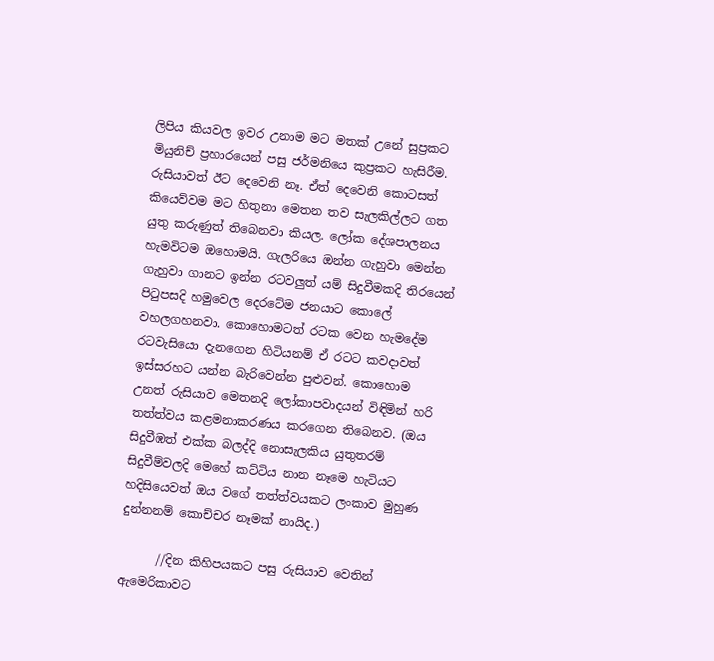ලිපිය කියවල ඉවර උනාම මට මතක් උනේ සුප්‍රකට මියුනිච් ප්‍රහාරයෙන් පසු ජර්මනියෙ කුප්‍රකට හැසිරීම. රුසියාවත් ඊට දෙවෙනි නෑ. ඒත් දෙවෙනි කොටසත් කියෙව්වම මට හිතුනා මෙතන තව සැලකිල්ලට ගත යුතු කරුණුත් තිබෙනවා කියල. ලෝක දේශපාලනය හැමවිටම ඔහොමයි. ගැලරියෙ ඔන්න ගැහුවා මෙන්න ගැහුවා ගානට ඉන්න රටවලුත් යම් සිදුවීමකදි තිරයෙන් පිටුපසදි හමුවෙල දෙරටේම ජනයාට කොලේ වහලගහනවා. කොහොමටත් රටක වෙන හැමදේම රටවැසියො දැනගෙන හිටියනම් ඒ රටට කවදාවත් ඉස්සරහට යන්න බැරිවෙන්න පුළුවන්. කොහොම උනත් රුසියාව මෙතනදි ලෝකාපවාදයන් විඳිමින් හරි තත්ත්වය කළමනාකරණය කරගෙන තිබෙනව. (ඔය සිදුවීඹත් එක්ක බලද්දි නොසැලකිය යුතුතරම් සිදුවීම්වලදි මෙහේ කට්ටිය නාන නෑමෙ හැටියට හදිසියෙවත් ඔය වගේ තත්ත්වයකට ලංකාව මුහුණ දුන්නනම් කොච්චර නෑමක් නායිද.)

      //දින කිහිපයකට පසු රුසියාව වෙතින් ඇමෙරිකාවට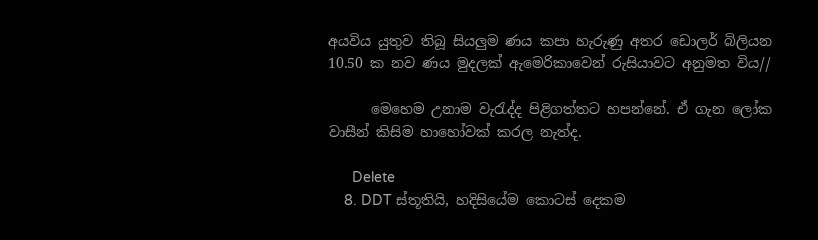අයවිය යුතුව තිබූ සියලුම ණය කපා හැරුණු අතර ඩොලර් බිලියන 10.50 ක නව ණය මුදලක් ඇමෙරිකාවෙන් රුසියාවට අනුමත විය//

      මෙහෙම උනාම වැරැද්ද පිළිගත්තට හපන්නේ. ඒ ගැන ලෝක වාසීන් කිසිම හාහෝවක් කරල නැත්ද.

      Delete
    8. DDT ස්තූතියි, හදිසියේම කොටස් දෙකම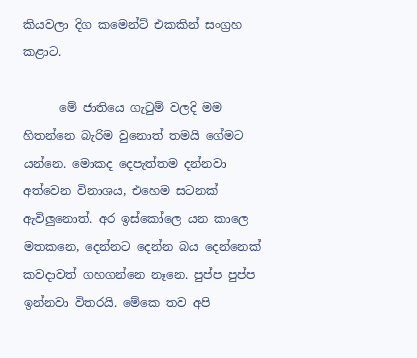කියවලා දිග කමෙන්ට් එකකින් සංග්‍රහ කළාට.

      මේ ජාතියෙ ගැටුම් වලදි මම හිතන්නෙ බැරිම වුනොත් තමයි ගේමට යන්නෙ. මොකද දෙපැත්තම දන්නවා අත්වෙන විනාශය, එහෙම සටනක් ඇවිලුනොත්. අර ඉස්කෝලෙ යන කාලෙ මතකනෙ, දෙන්නට දෙන්න බය දෙන්නෙක් කවදාවත් ගහගන්නෙ නෑනෙ. පුප්ප පුප්ප ඉන්නවා විතරයි. මේකෙ තව අපි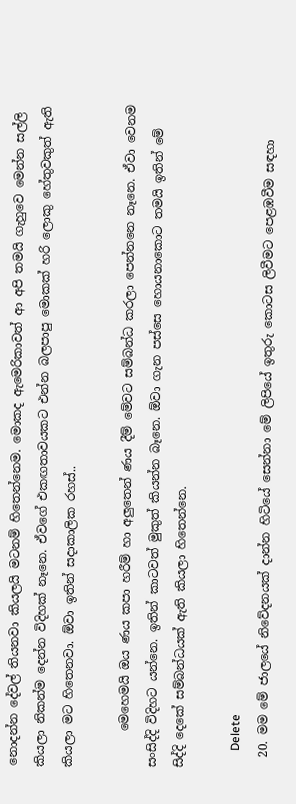නොදන්න දේවල් තියනවා කියලයි මටනම් හිතෙන්නෙම. මොකද ඇමෙරිකාවත් ආ අපි තමයි ගැහුවෙ මෙන්න සල්ලි කියලා නිකන්ම දෙන්න විදිහක් නෑනෙ. ඒවගේ එකඟතාවයකට එන්න බලපාපු මොකක් හරි ලොකු හේතුවකුත් ඇති කියලා මට හිතෙනවා. ඕවා ඉතින් සදාකාලික රහස්..

      මෙහෙමයි ඔය ණය කපා හරීම් හා අලුතෙන් ණය දීම් මේවට සම්බන්ධ කරලා පෙන්නනෙ නෑනෙ. ඒවා වෙනම සංසිද්දි විදිහට යන්නෙ. ඉතින් කාටවත් මුකුත් කියන්න බෑනෙ. ඕවා ගැන පස්සෙ හොයනාකොට තමයි ඉතින් මේ සිද්දි දෙකේ සම්බන්ධයක් ඇති කියලා හිතෙන්නෙ.

      Delete
  20. මම මේ ජාලයේ නිවේදනයක් දාන්න හිටියේ සෙන්නා මේ ලිපියේ ඉතුරු කොටස ලිවීමට පෙළඹවීම සඳහා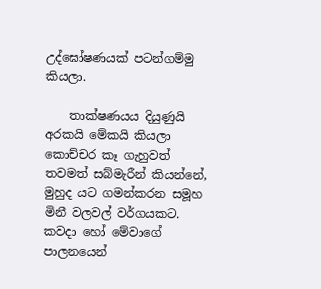උද්ඝෝෂණයක් පටන්ගම්මු කියලා.

    තාක්ෂණයය දියුණුයි අරකයි මේකයි කියලා කොච්චර කෑ ගැහුවත් තවමත් සබ්මැරීන් කියන්නේ, මුහුද යට ගමන්කරන සමූහ මිනී වලවල් වර්ගයකට. කවදා හෝ මේවාගේ පාලනයෙන්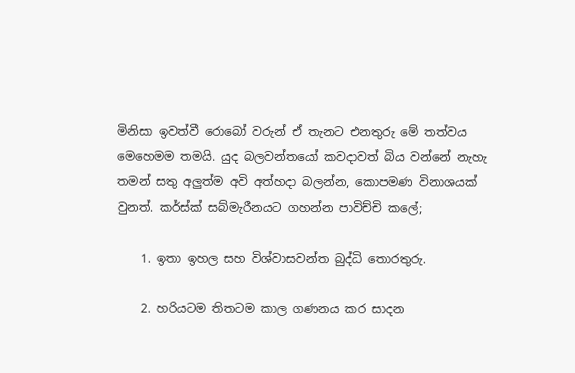මිනිසා ඉවත්වී රොබෝ වරුන් ඒ තැනට එනතුරු මේ තත්වය මෙහෙමම තමයි. යුද බලවන්තයෝ කවදාවත් බිය වන්නේ නැහැ තමන් සතු අලුත්ම අවි අත්හදා බලන්න, කොපමණ විනාශයක් වුනත්. කර්ස්ක් සබ්මැරීනයට ගහන්න පාවිච්චි කලේ;

    1. ඉතා ඉහල සහ විශ්වාසවන්ත බුද්ධි තොරතුරු.

    2. හරියටම තිතටම කාල ගණනය කර සාදන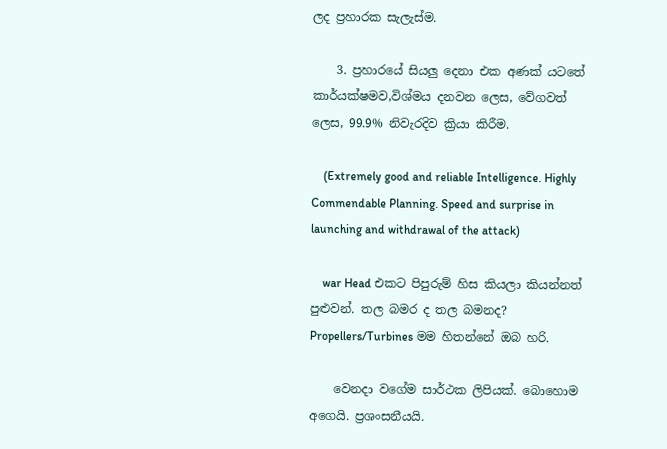ලද ප්‍රහාරක සැලැස්ම.

    3. ප්‍රහාරයේ සියලු දෙනා එක අණක් යටතේ කාර්යක්ෂමව,විශ්මය දනවන ලෙස, වේගවත් ලෙස, 99.9% නිවැරදිව ක්‍රියා කිරීම.

    (Extremely good and reliable Intelligence. Highly Commendable Planning. Speed and surprise in launching and withdrawal of the attack)

    war Head එකට පිපුරුම් හිස කියලා කියන්නත් පුළුවන්. තල බමර ද තල බමනද? Propellers/Turbines මම හිතන්නේ ඔබ හරි.

    වෙනදා වගේම සාර්ථක ලිපියක්. බොහොම අගෙයි. ප්‍රශංසනීයයි.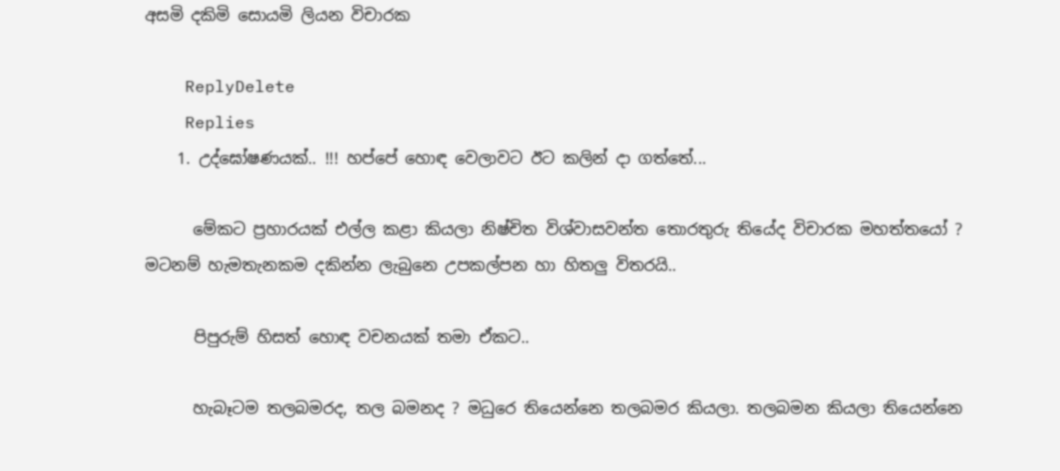අසමි දකිමි සොයමි ලියන විචාරක

    ReplyDelete
    Replies
    1. උද්ඝෝෂණයක්.. !!! හප්පේ හොඳ වෙලාවට ඊට කලින් දා ගත්තේ...

      මේකට ප්‍රහාරයක් එල්ල කළා කියලා නිෂ්චිත විශ්වාසවන්ත තොරතුරු තියේද විචාරක මහත්තයෝ ? මටනම් හැමතැනකම දකින්න ලැබුනෙ උපකල්පන හා හිතලු විතරයි..

      පිපුරුම් හිසත් හොඳ වචනයක් තමා ඒකට..

      හැබෑටම තලබමරද, තල බමනද ? මධුරෙ තියෙන්නෙ තලබමර කියලා. තලබමන කියලා තියෙන්නෙ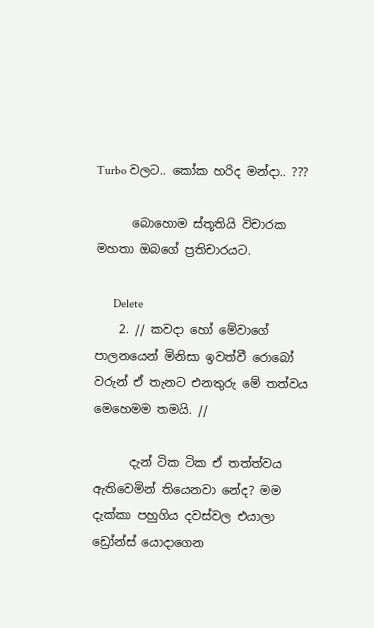Turbo වලට.. කෝක හරිද මන්දා.. ???

      බොහොම ස්තූතියි විචාරක මහතා ඔබගේ ප්‍රතිචාරයට.

      Delete
    2. // කවදා හෝ මේවාගේ පාලනයෙන් මිනිසා ඉවත්වී රොබෝ වරුන් ඒ තැනට එනතුරු මේ තත්වය මෙහෙමම තමයි. //

      දැන් ටික ටික ඒ තත්ත්වය ඇතිවෙමින් තියෙනවා නේද? මම දැක්කා පහුගිය දවස්වල එයාලා ඩ්‍රෝන්ස් යොදාගෙන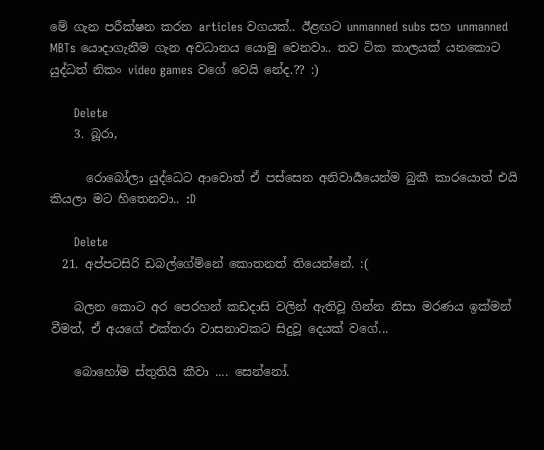මේ ගැන පරීක්ෂන කරන articles වගයක්.. ඊළඟට unmanned subs සහ unmanned MBTs යොදාගැනීම ගැන අවධානය යොමු වෙනවා.. තව ටික කාලයක් යනකොට යුද්ධත් නිකං video games වගේ වෙයි නේද.?? :)

      Delete
    3. බූරා,

      රොබෝලා යුද්ධෙට ආවොත් ඒ පස්සෙන අනිවාර්‍යයෙන්ම බුකී කාරයොත් එයි කියලා මට හිතෙනවා.. :D

      Delete
  21. අප්පටසිරි ඩබල්ගේම්නේ කොතනත් තියෙන්නේ. :(

    බලන කොට අර පෙරහන් කඩදාසි වලින් ඇතිවූ ගින්න නිසා මරණය ඉක්මන් වීමත්, ඒ අයගේ එක්තරා වාසනාවකට සිදුවූ දෙයක් වගේ...

    බොහෝම ස්තුතියි කීවා .... සෙන්නෝ.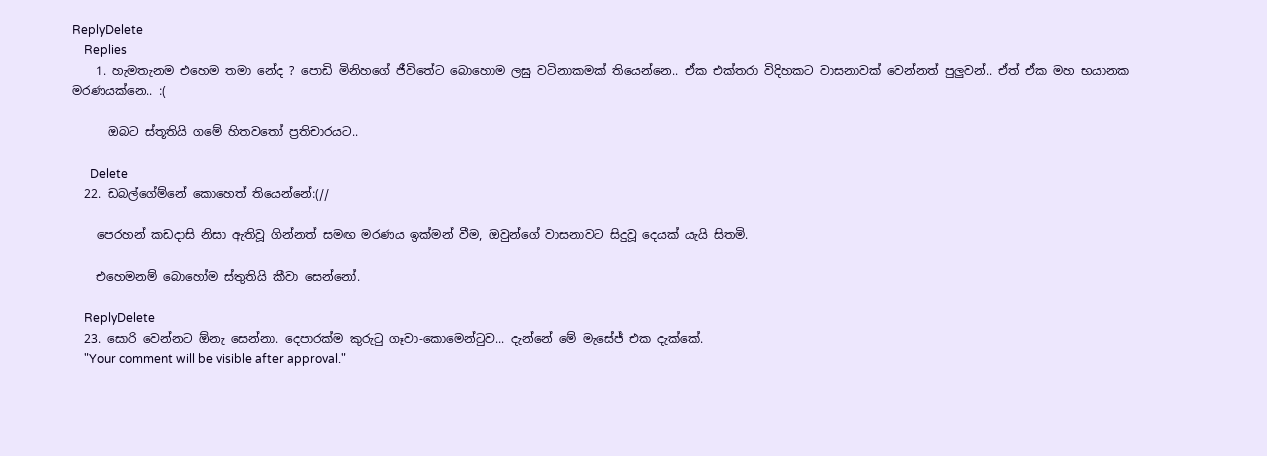ReplyDelete
    Replies
    1. හැමතැනම එහෙම තමා නේද ? පොඩි මිනිහගේ ජීවිතේට බොහොම ලඝු වටිනාකමක් තියෙන්නෙ.. ඒක එක්තරා විදිහකට වාසනාවක් වෙන්නත් පුලුවන්.. ඒත් ඒක මහ භයානක මරණයක්නෙ.. :(

      ඔබට ස්තූතියි ගමේ හිතවතෝ ප්‍රතිචාරයට..

      Delete
  22. ඩබල්ගේම්නේ කොහෙත් තියෙන්නේ:(//

    පෙරහන් කඩදාසි නිසා ඇතිවූ ගින්නත් සමඟ මරණය ඉක්මන් වීම, ඔවුන්ගේ වාසනාවට සිදුවූ දෙයක් යැයි සිතමි.

    එහෙමනම් බොහෝම ස්තුතියි කීවා සෙන්නෝ.

    ReplyDelete
  23. සොරි වෙන්නට ඕනැ සෙන්නා. දෙපාරක්ම කුරුටු ගෑවා-කොමෙන්ටුව... දැන්නේ මේ මැසේජ් එක දැක්කේ.
    "Your comment will be visible after approval."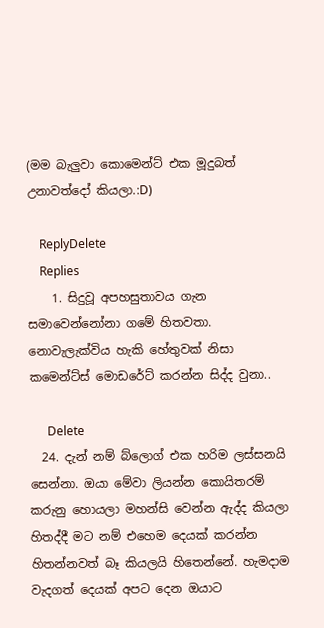(මම බැලුවා කොමෙන්ට් එක මූදුබත් උනාවත්දෝ කියලා.:D)

    ReplyDelete
    Replies
    1. සිදුවූ අපහසුතාවය ගැන සමාවෙන්නෝනා ගමේ හිතවතා. නොවැලැක්විය හැකි හේතුවක් නිසා කමෙන්ට්ස් මොඩරේට් කරන්න සිද්ද වුනා..

      Delete
  24. දැන් නම් බ්ලොග් එක හරිම ලස්සනයි සෙන්නා. ඔයා මේවා ලියන්න කොයිතරම් කරුනු හොයලා මහන්සි වෙන්න ඇද්ද කියලා හිතද්දී මට නම් එහෙම දෙයක් කරන්න හිතන්නවත් බෑ කියලයි හිතෙන්නේ. හැමදාම වැදගත් දෙයක් අපට දෙන ඔයාට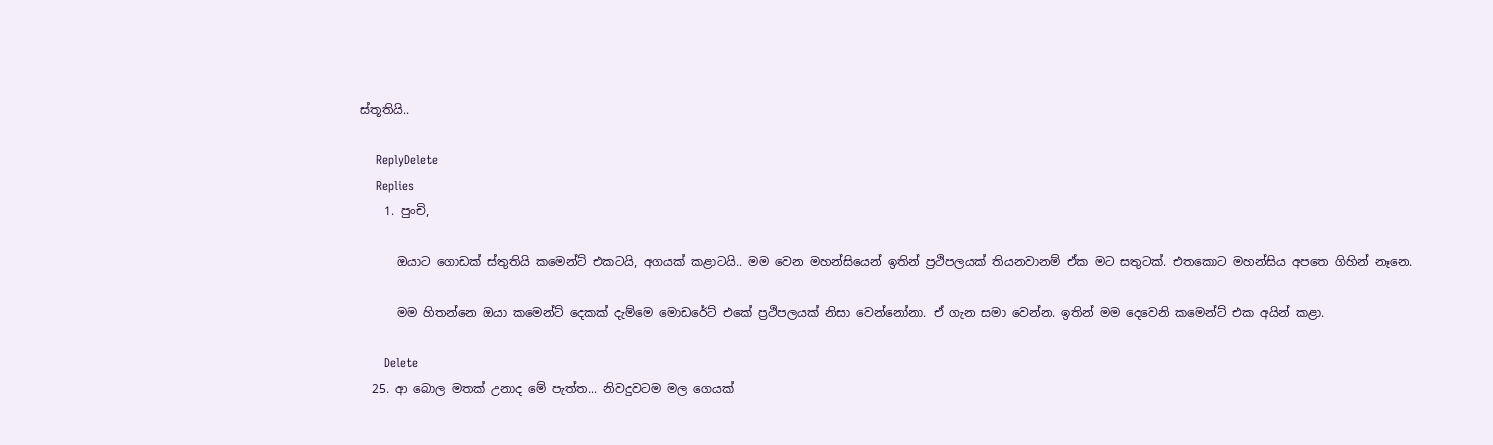ස්තූතියි..

    ReplyDelete
    Replies
    1. පුංචි,

      ඔයාට ගොඩක් ස්තුතියි කමෙන්ට් එකටයි, අගයක් කළාටයි.. මම වෙන මහන්සියෙන් ඉතින් ප්‍රථිපලයක් තියනවානම් ඒක මට සතුටක්. එතකොට මහන්සිය අපතෙ ගිහින් නෑනෙ.

      මම හිතන්නෙ ඔයා කමෙන්ට් දෙකක් දැම්මෙ මොඩරේට් එකේ ප්‍රථිපලයක් නිසා වෙන්නෝනා. ඒ ගැන සමා වෙන්න. ඉතින් මම දෙවෙනි කමෙන්ට් එක අයින් කළා.

      Delete
  25. ආ බොල මතක් උනාද මේ පැත්ත... නිවදුවටම මල ගෙයක්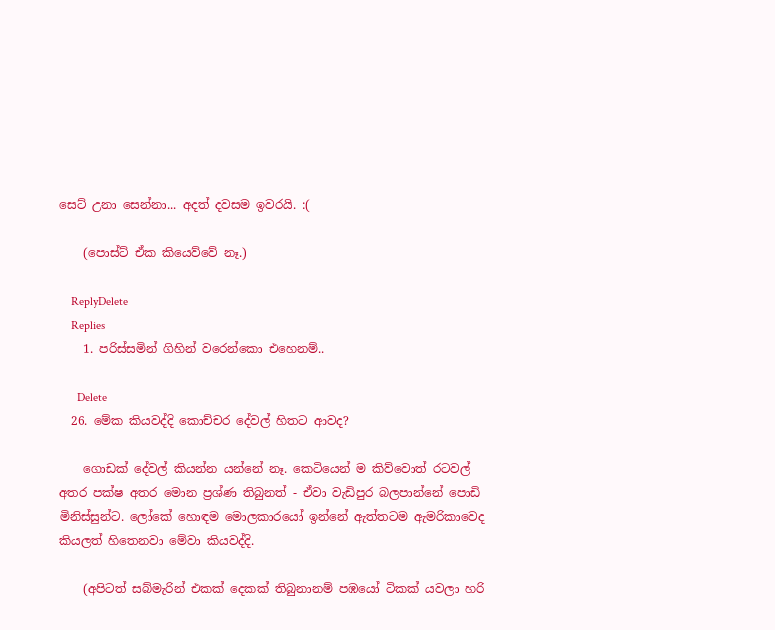සෙට් උනා සෙන්නා... අදත් දවසම ඉවරයි. :(

    (පොස්ට් ඒක කියෙව්වේ නෑ.)

    ReplyDelete
    Replies
    1. පරිස්සමින් ගිහින් වරෙන්කො එහෙනම්..

      Delete
  26. මේක කියවද්දි කොච්චර දේවල් හිතට ආවද?

    ගොඩක් දේවල් කියන්න යන්නේ නෑ. කෙටියෙන් ම කිව්වොත් රටවල් අතර පක්ෂ අතර මොන ප්‍රශ්ණ තිබුනත් - ඒවා වැඩිපුර බලපාන්නේ පොඩි මිනිස්සුන්ට. ලෝකේ හොඳම මොලකාරයෝ ඉන්නේ ඇත්තටම ඇමරිකාවෙද කියලත් හිතෙනවා මේවා කියවද්දි.

    (අපිටත් සබ්මැරින් එකක් දෙකක් තිබුනානම් පඹයෝ ටිකක් යවලා හරි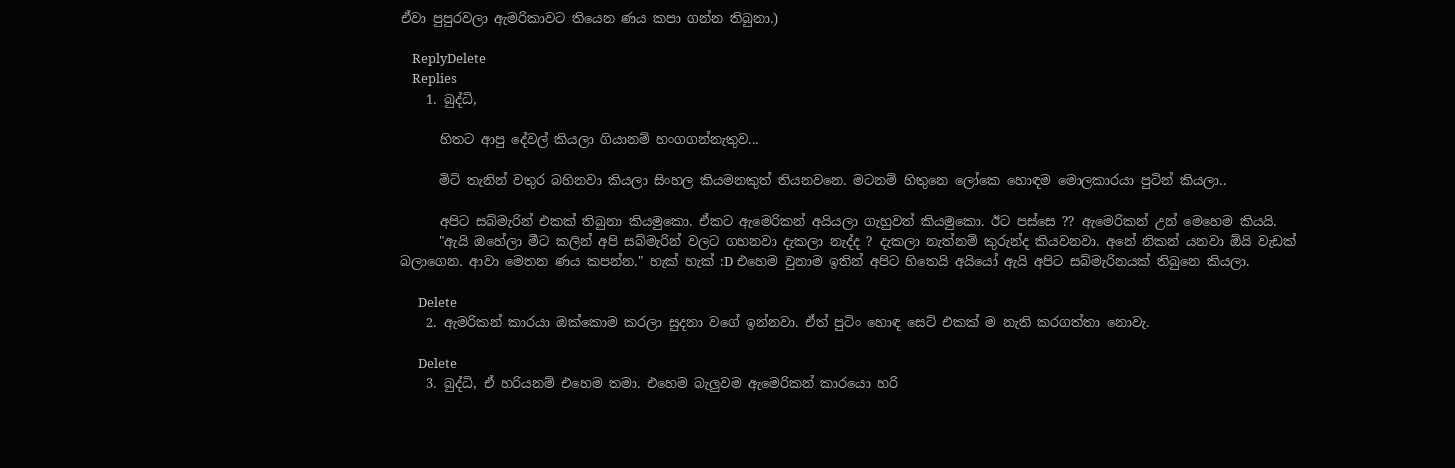ඒවා පුපුරවලා ඇමරිකාවට තියෙන ණය කපා ගන්න තිබුනා.)

    ReplyDelete
    Replies
    1. බුද්ධි,

      හිතට ආපු දේවල් කියලා ගියානම් හංගගන්නැතුව...

      මිටි තැනින් වතුර බහිනවා කියලා සිංහල කියමනකුත් තියනවනෙ. මටනම් හිතුනෙ ලෝකෙ හොඳම මොලකාරයා පුටින් කියලා..

      අපිට සබ්මැරින් එකක් තිබුනා කියමුකො. ඒකට ඇමෙරිකන් අයියලා ගැහුවත් කියමුකො. ඊට පස්සෙ ?? ඇමෙරිකන් උන් මෙහෙම කියයි.
      "ඇයි ඔහේලා මීට කලින් අපි සබ්මැරින් වලට ගහනවා දැකලා නැද්ද ? දැකලා නැත්නම් කුරුන්ද කියවනවා. අනේ නිකන් යනවා ඕයි වැඩක් බලාගෙන. ආවා මෙතන ණය කපන්න." හැක් හැක් :D එහෙම වුනාම ඉතින් අපිට හිතෙයි අයියෝ ඇයි අපිට සබ්මැරිනයක් තිබුනෙ කියලා.

      Delete
    2. ඇමරිකන් කාරයා ඔක්කොම කරලා සුදනා වගේ ඉන්නවා. ඒත් පුටිං හොඳ සෙට් එකක් ම නැති කරගත්තා නොවැ.

      Delete
    3. බුද්ධි, ඒ හරියනම් එහෙම තමා. එහෙම බැලුවම ඇමෙරිකන් කාරයො හරි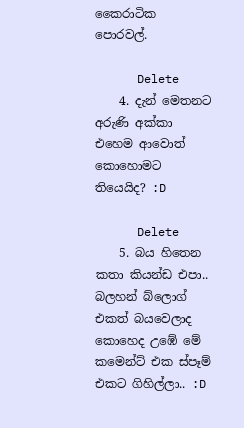කෛරාටික පොරවල්.

      Delete
    4. දැන් මෙතනට අරුණි අක්කා එහෙම ආවොත් කොහොමට තියෙයිද? :D

      Delete
    5. බය හිතෙන කතා කියන්ඩ එපා.. බලහන් බ්ලොග් එකත් බයවෙලාද කොහෙද උඹේ මේ කමෙන්ට් එක ස්පෑම් එකට ගිහිල්ලා.. :D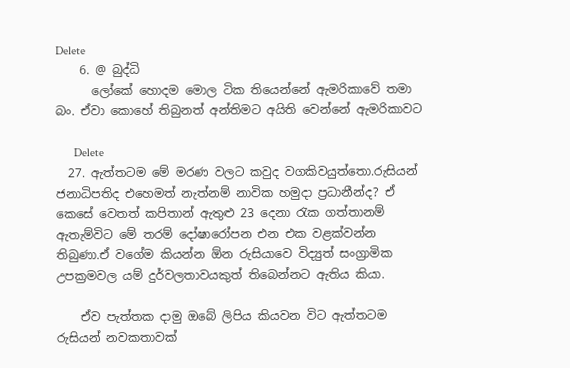Delete
    6. @ බුද්ධි
      ලෝකේ හොදම මොල ටික තියෙන්නේ ඇමරිකාවේ තමා බං. ඒවා කොහේ තිබුනත් අන්තිමට අයිති වෙන්නේ ඇමරිකාවට

      Delete
  27. ඇත්තටම මේ මරණ වලට කවුද වගකිවයුත්තො.රුසියන් ජනාධිපතිද එහෙමත් නැත්නම් නාවික හමුදා ප්‍රධානීන්ද? ඒ කෙසේ වෙතත් කපිතාන් ඇතුළු 23 දෙනා රැක ගත්තානම් ඇතැම්විට මේ තරම් දෝෂාරෝපන එන එක වළක්වන්න තිබුණා.ඒ වගේම කියන්න ඕන රුසියාවෙ විද්‍යුත් සංග්‍රාමික උපක්‍රමවල යම් දුර්වලතාවයකුත් තිබෙන්නට ඇතිය කියා.

    ඒව පැත්තක දාමු ඔබේ ලිපිය කියවන විට ඇත්තටම රුසියන් නවකතාවක්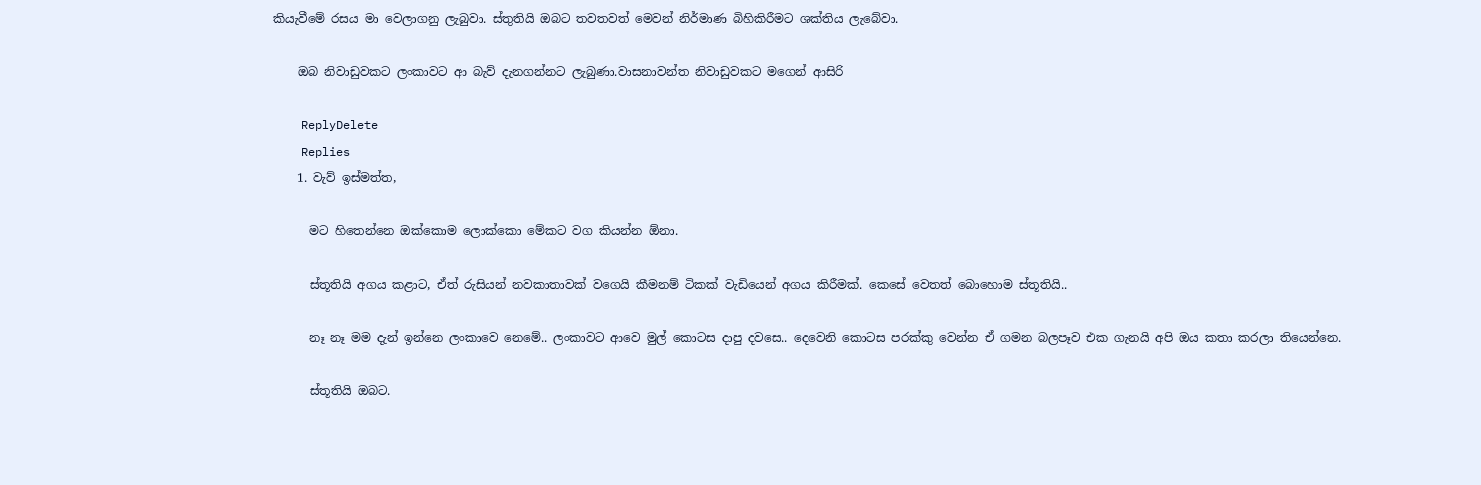කියැවීමේ රසය මා වෙලාගනු ලැබුවා. ස්තුතියි ඔබට තවතවත් මෙවන් නිර්මාණ බිහිකිරීමට ශක්තිය ලැබේවා.

    ඔබ නිවාඩුවකට ලංකාවට ආ බැව් දැනගන්නට ලැබුණා.වාසනාවන්ත නිවාඩුවකට මගෙන් ආසිරි

    ReplyDelete
    Replies
    1. වැව් ඉස්මත්ත,

      මට හිතෙන්නෙ ඔක්කොම ලොක්කො මේකට වග කියන්න ඕනා.

      ස්තූතියි අගය කළාට, ඒත් රුසියන් නවකාතාවක් වගෙයි කීමනම් ටිකක් වැඩියෙන් අගය කිරීමක්. කෙසේ වෙතත් බොහොම ස්තූතියි..

      නෑ නෑ මම දැන් ඉන්නෙ ලංකාවෙ නෙමේ.. ලංකාවට ආවෙ මුල් කොටස දාපු දවසෙ.. දෙවෙනි කොටස පරක්කු වෙන්න ඒ ගමන බලපෑව එක ගැනයි අපි ඔය කතා කරලා තියෙන්නෙ.

      ස්තූතියි ඔබට.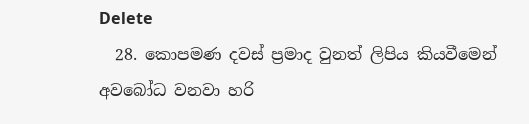Delete
  28. කොපමණ දවස් ප්‍රමාද වුනත් ලිපිය කියවීමෙන් අවබෝධ වනවා හරි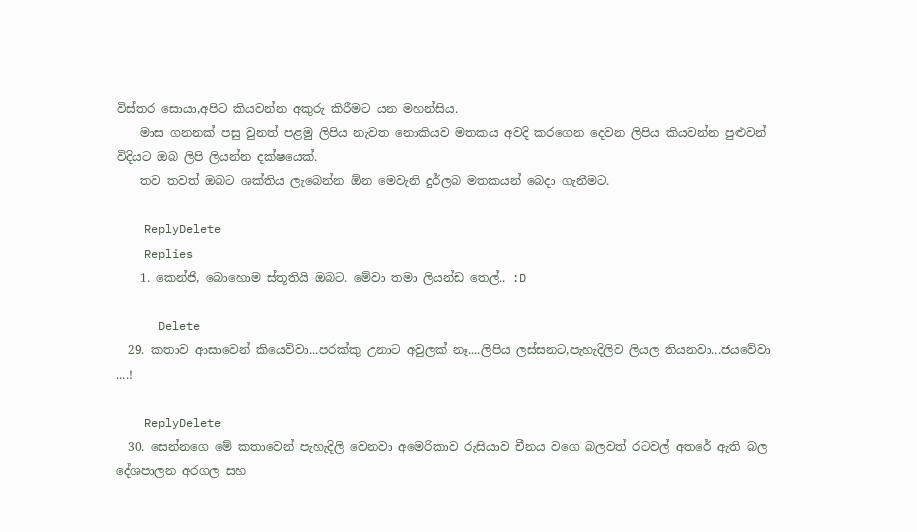විස්තර සොයා,අපිට කියවන්න අකුරු කිරීමට යන මහන්සිය.
    මාස ගනනක් පසු වුනත් පළමු ලිපිය නැවත නොකියව මතකය අවදි කරගෙන දෙවන ලිපිය කියවන්න පුළුවන් විදියට ඔබ ලිපි ලියන්න දක්ෂයෙක්.
    තව තවත් ඔබට ශක්තිය ලැබෙන්න ඕන මෙවැනි දුර්ලබ මතකයන් බෙදා ගැනීමට.

    ReplyDelete
    Replies
    1. කෙන්ජි, බොහොම ස්තූතියි ඔබට. මේවා තමා ලියන්ඩ තෙල්.. :D

      Delete
  29. කතාව ආසාවෙන් කියෙව්වා...පරක්කු උනාට අවුලක් නෑ....ලිපිය ලස්සනට,පැහැදිලිව ලියල තියනවා...ජයවේවා ....!

    ReplyDelete
  30. සෙන්නගෙ මේ කතාවෙන් පැහැදිලි වෙනවා අමෙරිකාව රුසියාව චීනය වගෙ බලවත් රටවල් අතරේ ඇති බල දේශපාලන අරගල සහ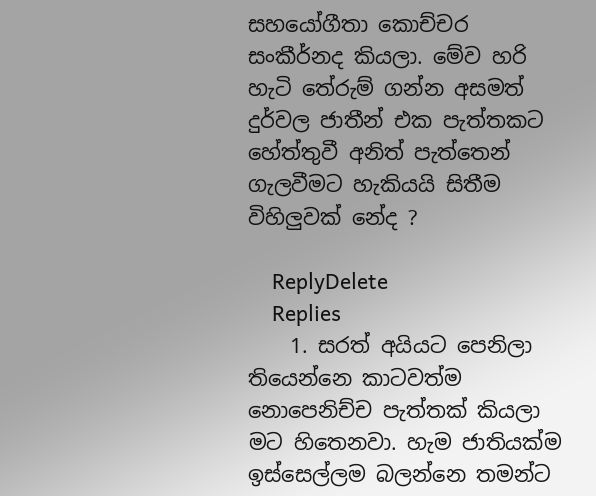සහයෝගීතා කොච්චර සංකීර්නද කියලා. මේව හරි හැටි තේරුම් ගන්න අසමත් දුර්වල ජාතීන් එක පැත්තකට හේත්තුවී අනිත් පැත්තෙන් ගැලවීමට හැකියයි සිතීම විහිලුවක් නේද ?

    ReplyDelete
    Replies
    1. සරත් අයියට පෙනිලා තියෙන්නෙ කාටවත්ම නොපෙනිච්ච පැත්තක් කියලා මට හිතෙනවා. හැම ජාතියක්ම ඉස්සෙල්ලම බලන්නෙ තමන්ට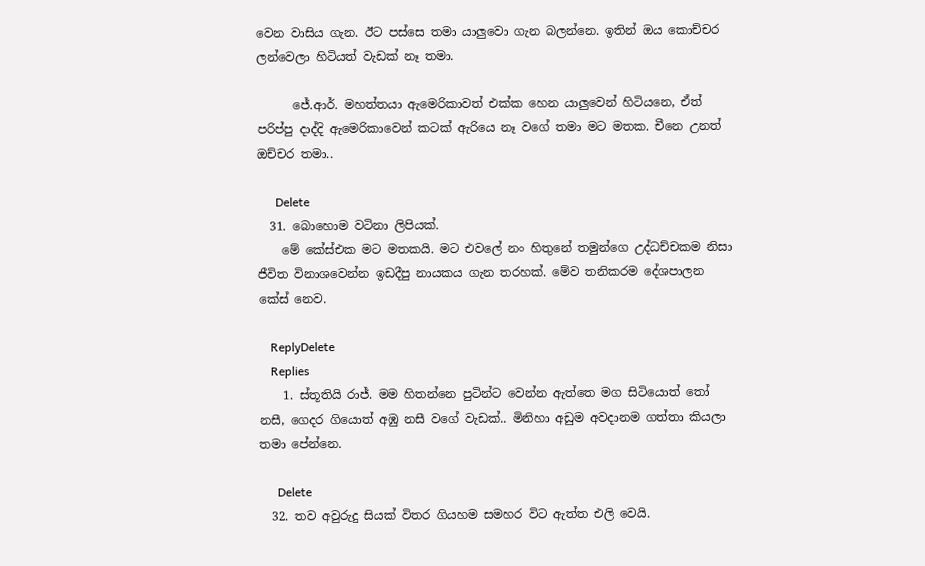වෙන වාසිය ගැන. ඊට පස්සෙ තමා යාලුවො ගැන බලන්නෙ. ඉතින් ඔය කොච්චර ලන්වෙලා හිටියත් වැඩක් නෑ තමා.

      ජේ.ආර්. මහත්තයා ඇමෙරිකාවත් එක්ක හෙන යාලුවෙන් හිටියනෙ, ඒත් පරිප්පු දාද්දි ඇමෙරිකාවෙන් කටක් ඇරියෙ නෑ වගේ තමා මට මතක. චීනෙ උනත් ඔච්චර තමා..

      Delete
  31. බොහොම වටිනා ලිපියක්.
    මේ කේස්එක මට මතකයි. මට එවලේ නං හිතුනේ තමුන්ගෙ උද්ධච්චකම නිසා ජීවිත විනාශවෙන්න ඉඩදීපු නායකය ගැන තරහක්. මේව තනිකරම දේශපාලන කේස් නෙව.

    ReplyDelete
    Replies
    1. ස්තූතියි රාජ්. මම හිතන්නෙ පුටින්ට වෙන්න ඇත්තෙ මග සිටියොත් තෝ නසී, ගෙදර ගියොත් අඹු නසී වගේ වැඩක්.. මිනිහා අඩුම අවදානම ගත්තා කියලා තමා පේන්නෙ.

      Delete
  32. තව අවුරුදු සියක් විතර ගියහම සමහර විට ඇත්ත එලි වෙයි.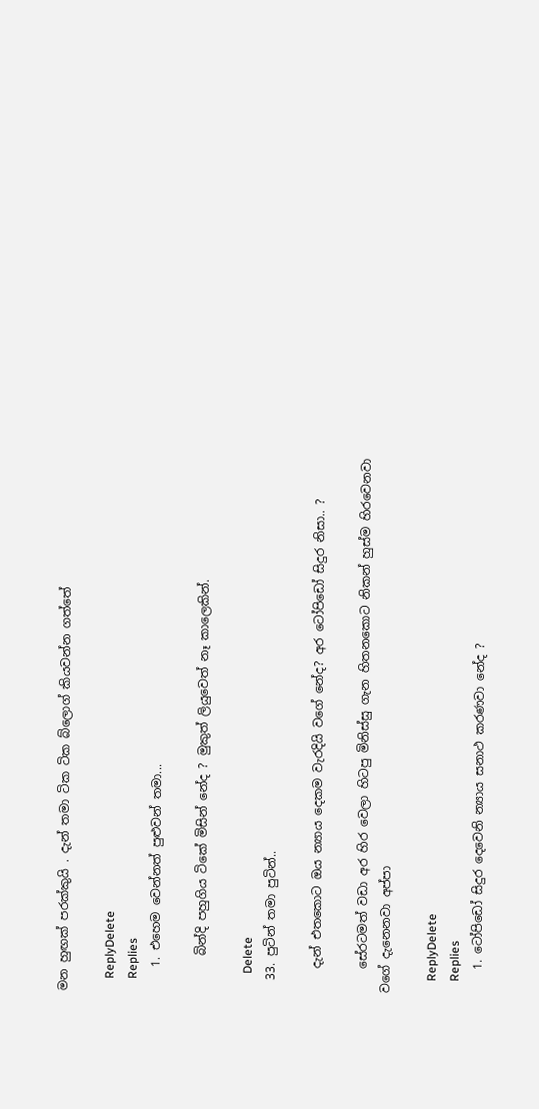මන හුඟක් පරක්කුයි . දැන් තමා ටික ටික බ්ලොග් කියවන්න ගත්තේ

    ReplyDelete
    Replies
    1. එහෙම වෙන්නත් පුළුවන් තමා...

      බින්දි පහුගිය ටිකේ මිසින් නේද ? මුකුත් ලියුවෙත් නෑ කාලෙකින්.

      Delete
  33. පුටින් තමා පුටින්..

    දැන් එතකොට ඔය න්‍යාය දෙකම වැරදියි වගේ නේද? අර ටෝපිඩෝ සිදුර නිසා.. ?

    සේරටමත් වඩා අර හිර වෙලා හිටපු මිනිස්සු ගැන හිතනකොට නිකන් හුස්ම හිරවෙනවා වගේ දැනෙනවා අප්පා

    ReplyDelete
    Replies
    1. ටෝපිඩෝ සිදුර දෙවෙනි න්‍යාය සනාථ කරණවා නේද ?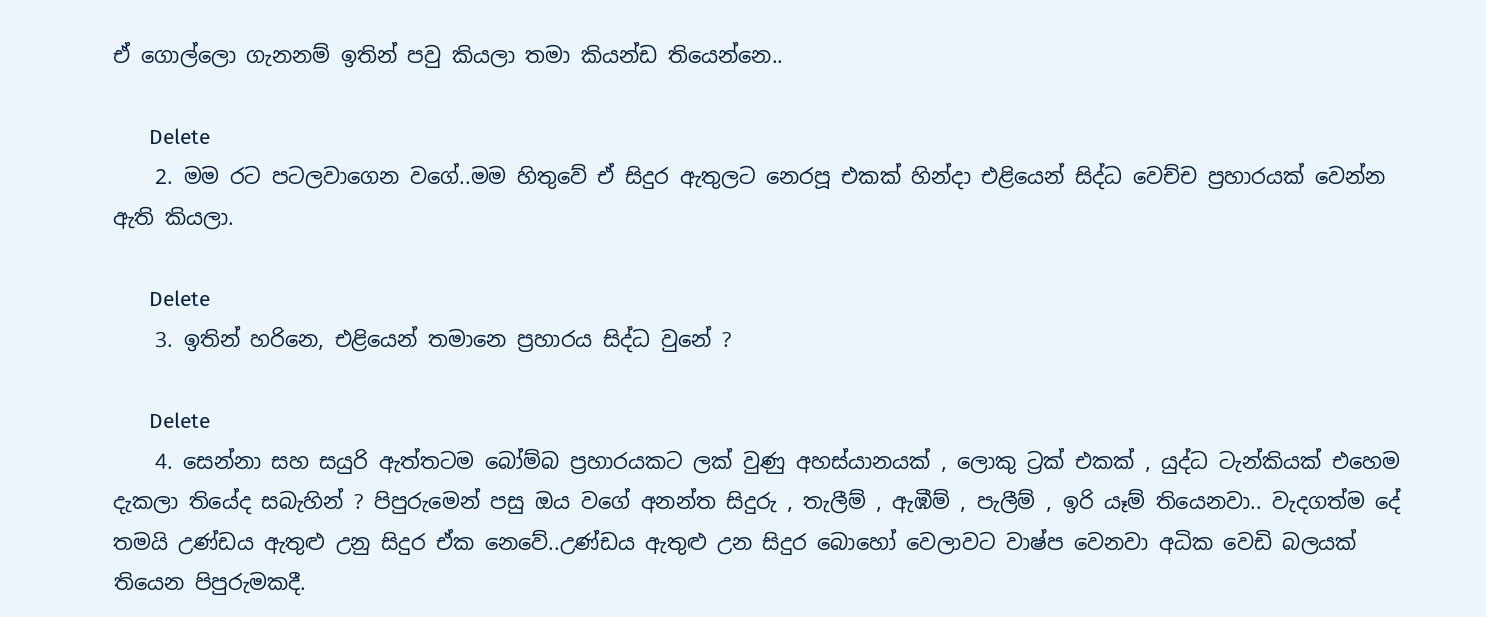ඒ ගොල්ලො ගැනනම් ඉතින් පවු කියලා තමා කියන්ඩ තියෙන්නෙ..

      Delete
    2. මම රට පටලවාගෙන වගේ..මම හිතුවේ ඒ සිදුර ඇතුලට නෙරපූ එකක් හින්දා එළියෙන් සිද්ධ වෙච්ච ප්‍රහාරයක් වෙන්න ඇති කියලා.

      Delete
    3. ඉතින් හරිනෙ, එළියෙන් තමානෙ ප්‍රහාරය සිද්ධ වුනේ ?

      Delete
    4. සෙන්නා සහ සයුරි ඇත්තටම බෝම්බ ප්‍රහාරයකට ලක් වුණු අහස්යානයක් , ලොකු ට්‍රක් එකක් , යුද්ධ ටැන්කියක් එහෙම දැකලා තියේද සබැහින් ? පිපුරුමෙන් පසු ඔය වගේ අනන්ත සිදුරු , තැලීම් , ඇඹීම් , පැලීම් , ඉරි යෑම් තියෙනවා.. වැදගත්ම දේ තමයි උණ්ඩය ඇතුළු උනු සිදුර ඒක නෙවේ..උණ්ඩය ඇතුළු උන සිදුර බොහෝ වෙලාවට වාෂ්ප වෙනවා අධික වෙඩි බලයක් තියෙන පිපුරුමකදී.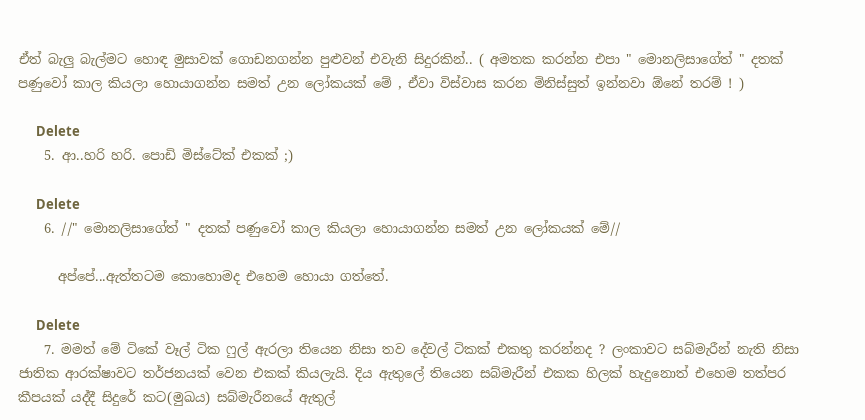ඒත් බැලු බැල්මට හොඳ මුසාවක් ගොඩනගන්න පුළුවන් එවැනි සිදුරකින්.. ( අමතක කරන්න එපා " මොනලිසාගේත් " දතක් පණුවෝ කාල කියලා හොයාගන්න සමත් උන ලෝකයක් මේ , ඒවා විස්වාස කරන මිනිස්සුත් ඉන්නවා ඕනේ තරම් ! )

      Delete
    5. ආ..හරි හරි. පොඩි මිස්ටේක් එකක් ;)

      Delete
    6. //" මොනලිසාගේත් " දතක් පණුවෝ කාල කියලා හොයාගන්න සමත් උන ලෝකයක් මේ//

      අප්පේ...ඇත්තටම කොහොමද එහෙම හොයා ගත්තේ.

      Delete
    7. මමත් මේ ටිකේ වෑල් ටික ෆුල් ඇරලා තියෙන නිසා තව දේවල් ටිකක් එකතු කරන්නද ? ලංකාවට සබ්මැරීන් නැති නිසා ජාතික ආරක්ෂාවට තර්ජනයක් වෙන එකක් කියලැයි. දිය ඇතුලේ තියෙන සබ්මැරීන් එකක හිලක් හැදුනොත් එහෙම තත්පර කීපයක් යද්දී සිදුරේ කට(මුඛය) සබ්මැරීනයේ ඇතුල්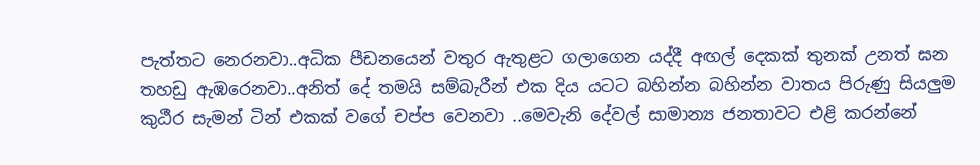පැත්තට නෙරනවා..අධික පීඩනයෙන් වතුර ඇතුළට ගලාගෙන යද්දී අඟල් දෙකක් තුනක් උනත් ඝන තහඩු ඇඹරෙනවා..අනිත් දේ තමයි සම්බැරීන් එක දිය යටට බහින්න බහින්න වාතය පිරුණු සියලුම කුඨීර සැමන් ටින් එකක් වගේ චප්ප වෙනවා ..මෙවැනි දේවල් සාමාන්‍ය ජනතාවට එළි කරන්නේ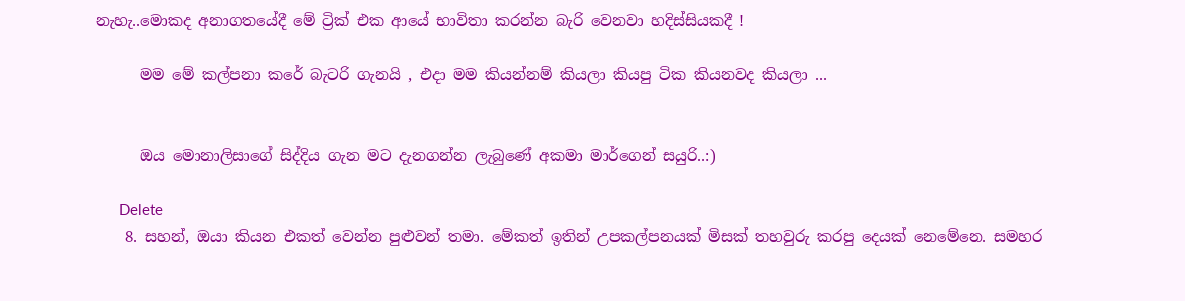නැහැ..මොකද අනාගතයේදී මේ ට්‍රික් එක ආයේ භාවිතා කරන්න බැරි වෙනවා හදිස්සියකදී !

      මම මේ කල්පනා කරේ බැටරි ගැනයි , එදා මම කියන්නම් කියලා කියපු ටික කියනවද කියලා ...


      ඔය මොනාලිසාගේ සිද්දිය ගැන මට දැනගන්න ලැබුණේ අකමා මාර්ගෙන් සයුරි..:)

      Delete
    8. සහන්, ඔයා කියන එකත් වෙන්න පුළුවන් තමා. මේකත් ඉතින් උපකල්පනයක් මිසක් තහවුරු කරපු දෙයක් නෙමේනෙ. සමහර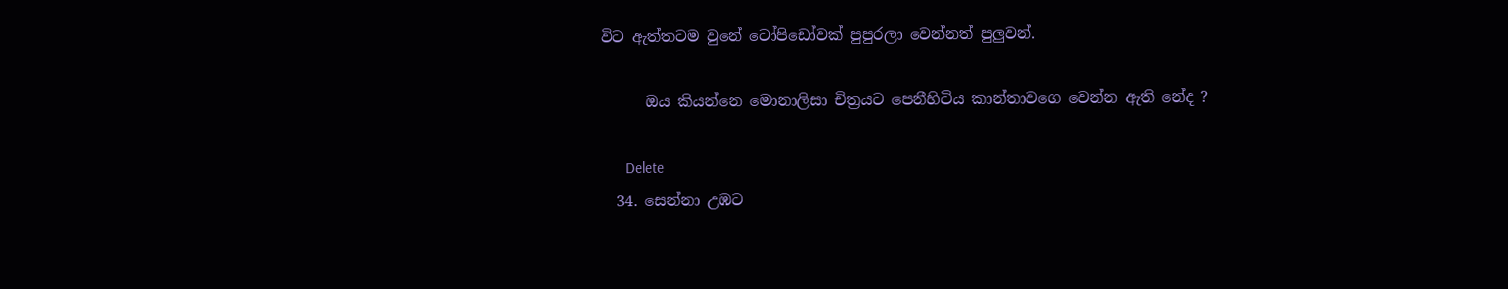විට ඇත්තටම වුනේ ටෝපිඩෝවක් පුපුරලා වෙන්නත් පුලුවන්.

      ඔය කියන්නෙ මොනාලිසා චිත්‍රයට පෙනීහිටිය කාන්තාවගෙ වෙන්න ඇති නේද ?

      Delete
  34. සෙන්නා උඹට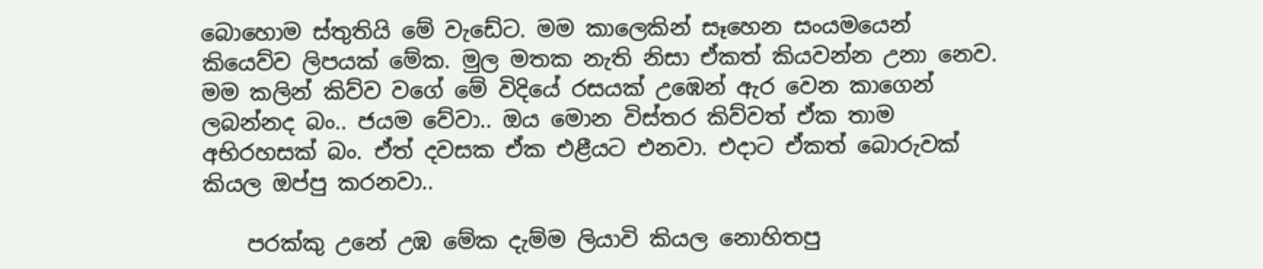බොහොම ස්තුතියි මේ වැඩේට. මම කාලෙකින් සෑහෙන සංයමයෙන් කියෙව්ව ලිපයක් මේක. මුල මතක නැති නිසා ඒකත් කියවන්න උනා නෙව. මම කලින් කිව්ව වගේ මේ විදියේ රසයක් උඹෙන් ඇර වෙන කාගෙන් ලබන්නද බං.. ජයම වේවා.. ඔය මොන විස්තර කිව්වත් ඒක තාම අභිරහසක් බං. ඒත් දවසක ඒක එළීයට එනවා. එදාට ඒකත් බොරුවක් කියල ඔප්පු කරනවා..

    පරක්කු උනේ උඹ මේක දැම්ම ලියාවි කියල නොහිතපු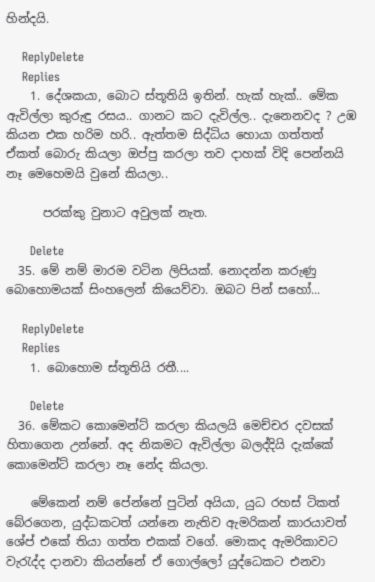හින්දයි.

    ReplyDelete
    Replies
    1. දේශකයා, බොට ස්තූතියි ඉතින්. හැක් හැක්.. මේක ඇවිල්ලා කුරුඳු රසය.. ගානට කට දැවිල්ල.. දැනෙනවද ? උඹ කියන එක හරිම හරි.. ඇත්තම සිද්ධිය හොයා ගත්තත් ඒකත් බොරු කියලා ඔප්පු කරලා තව දාහක් විදි පෙන්නයි නෑ මෙහෙමයි වුනේ කියලා..

      පරක්කු වුනාට අවුලක් නැත.

      Delete
  35. මේ නම් මාරම වටින ලිපියක්. නොදන්න කරුණු බොහොමයක් සිංහලෙන් කියෙව්වා. ඔබට පින් සහෝ...

    ReplyDelete
    Replies
    1. බොහොම ස්තූතියි රතී....

      Delete
  36. මේකට කොමෙන්ට් කරලා කියලයි මෙච්චර දවසක් හිතාගෙන උන්නේ. අද නිකමට ඇවිල්ලා බලද්දියි දැක්කේ කොමෙන්ට් කරලා නෑ නේද කියලා.

    මේකෙන් නම් පේන්නේ පුටින් අයියා, යුධ රහස් ටිකත් බේරගෙන, යුද්ධකටත් යන්නෙ නැතිව ඇමරිකන් කාරයාවත් ශේප් එකේ තියා ගත්ත එකක් වගේ. මොකද ඇමරිකාවට වැරැද්ද දානවා කියන්නේ ඒ ගොල්ලෝ යුද්ධෙකට එනවා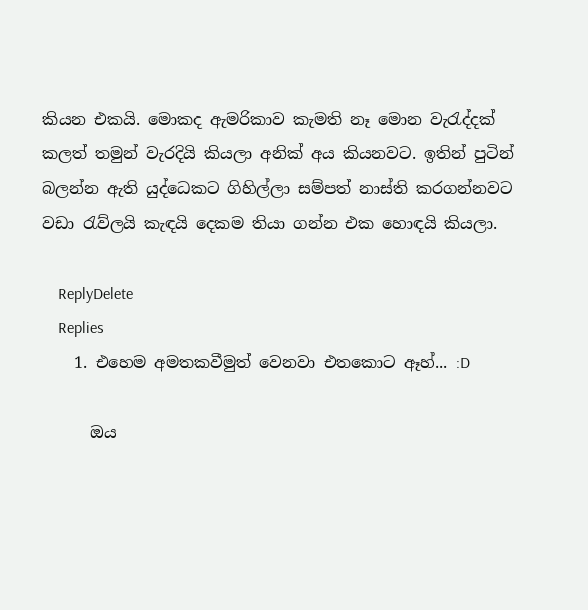කියන එකයි. මොකද ඇමරිකාව කැමති නෑ මොන වැරැද්දක් කලත් තමුන් වැරදියි කියලා අනික් අය කියනවට. ඉතින් පුටින් බලන්න ඇති යුද්ධෙකට ගිහිල්ලා සම්පත් නාස්ති කරගන්නවට වඩා රැව්ලයි කැඳයි දෙකම තියා ගන්න එක හොඳයි කියලා.

    ReplyDelete
    Replies
    1. එහෙම අමතකවීමුත් වෙනවා එතකොට ඈහ්... :D

      ඔය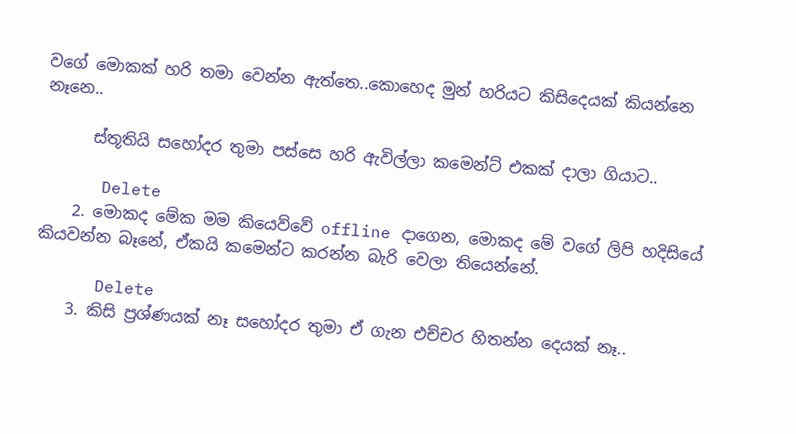වගේ මොකක් හරි තමා වෙන්න ඇත්තෙ..කොහෙද මුන් හරියට කිසිදෙයක් කියන්නෙ නෑනෙ..

      ස්තූතියි සහෝදර තුමා පස්සෙ හරි ඇවිල්ලා කමෙන්ට් එකක් දාලා ගියාට..

      Delete
    2. මොකද මේක මම කියෙව්වේ offline දාගෙන, මොකද මේ වගේ ලිපි හදිසියේ කියවන්න බෑනේ, ඒකයි කමෙන්ට කරන්න බැරි වෙලා තියෙන්නේ.

      Delete
    3. කිසි ප්‍රශ්ණයක් නෑ සහෝදර තුමා ඒ ගැන එච්චර හිතන්න දෙයක් නෑ..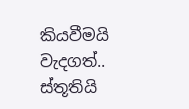කියවීමයි වැදගත්.. ස්තූතියි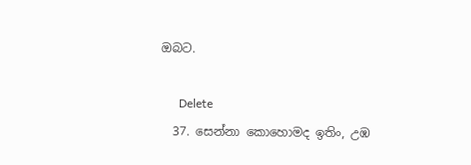ඔබට.

      Delete
  37. සෙන්නා කොහොමද ඉතිං, උඹ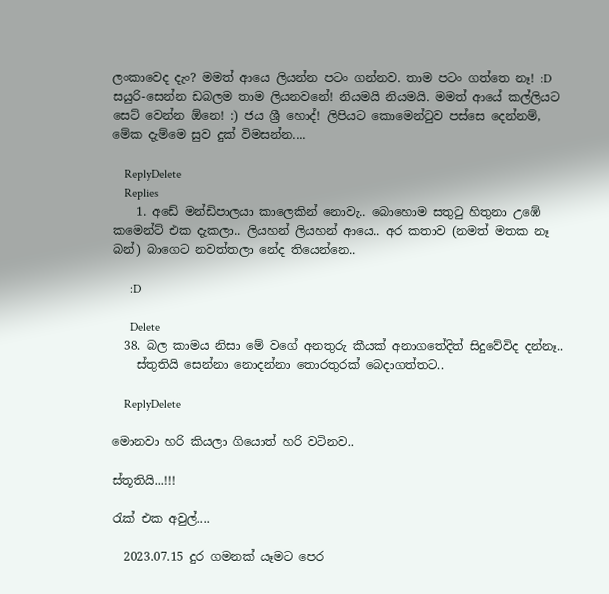ලංකාවෙද දැං? මමත් ආයෙ ලියන්න පටං ගන්නව. තාම පටං ගත්තෙ නෑ! :D සයුරි-සෙන්න ඩබලම තාම ලියනවනේ! නියමයි නියමයි. මමත් ආයේ කල්ලියට සෙට් වෙන්න ඕනෙ! :) ජය ශ්‍රී හො‍ද්! ලිපියට කොමෙන්ටුව පස්සෙ දෙන්නම්, මේක දැම්මෙ සුව දුක් විමසන්න....

    ReplyDelete
    Replies
    1. අඩේ මන්ඩිපාලයා කාලෙකින් නොවැ.. බොහොම සතුටු හිතුනා උඹේ කමෙන්ට් එක දැකලා.. ලියහන් ලියහන් ආයෙ.. අර කතාව (නමත් මතක නෑ බන්) බාගෙට නවත්තලා නේද තියෙන්නෙ..

      :D

      Delete
  38. බල කාමය නිසා මේ වගේ අනතුරු කීයක් අනාගතේදිත් සිදුවේවිද දන්නෑ..
    ස්තුතියි සෙන්නා නොදන්නා තොරතුරක් බෙදාගත්තට..

    ReplyDelete

මොනවා හරි කියලා ගියොත් හරි වටිනව..

ස්තූතියි...!!!

රැක් එක අවුල්....

  2023.07.15 දුර ගමනක් යෑමට පෙර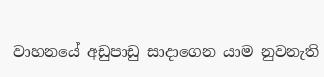වාහනයේ අඩුපාඩු සාදාගෙන යාම නුවනැති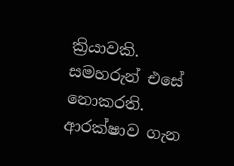ක්‍රියාවකි. සමහරුන් එසේ නොකරති. ආරක්ෂාව ගැන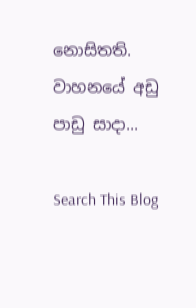නොසිතති. වාහනයේ අඩු පාඩු සාදා...

Search This Blog